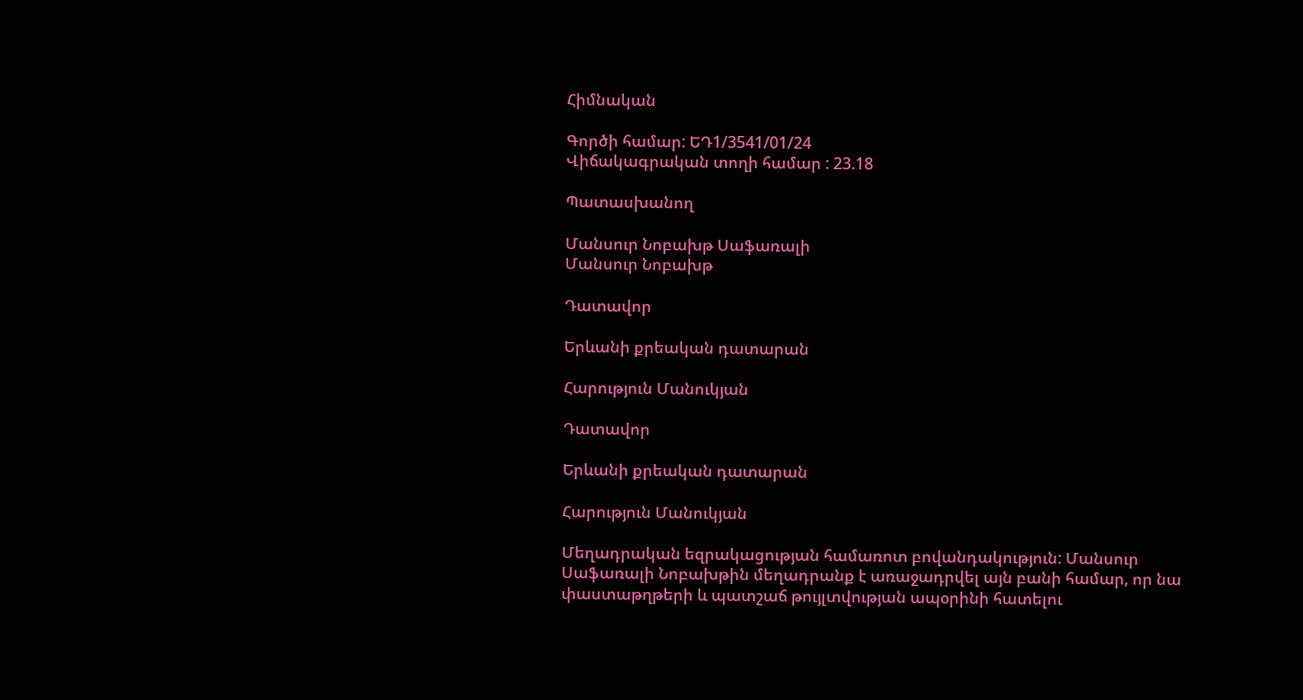Հիմնական

Գործի համար: ԵԴ1/3541/01/24
Վիճակագրական տողի համար : 23.18

Պատասխանող

Մանսուր Նոբախթ Սաֆառալի
Մանսուր Նոբախթ

Դատավոր

Երևանի քրեական դատարան

Հարություն Մանուկյան

Դատավոր

Երևանի քրեական դատարան

Հարություն Մանուկյան

Մեղադրական եզրակացության համառոտ բովանդակություն: Մանսուր Սաֆառալի Նոբախթին մեղադրանք է առաջադրվել այն բանի համար, որ նա փաստաթղթերի և պատշաճ թույլտվության ապօրինի հատելու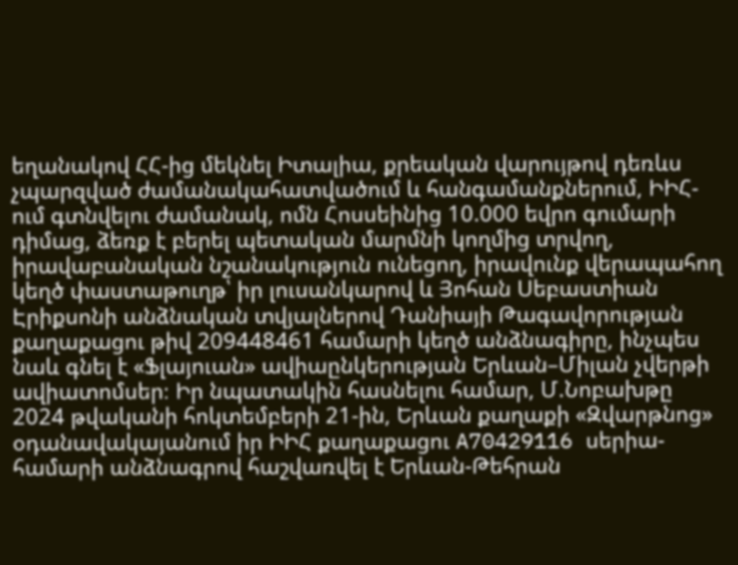եղանակով ՀՀ-ից մեկնել Իտալիա, քրեական վարույթով դեռևս չպարզված ժամանակահատվածում և հանգամանքներում, ԻԻՀ-ում գտնվելու ժամանակ, ոմն Հոսսեինից 10.000 եվրո գումարի դիմաց, ձեռք է բերել պետական մարմնի կողմից տրվող, իրավաբանական նշանակություն ունեցող, իրավունք վերապահող կեղծ փաստաթուղթ՝ իր լուսանկարով և Յոհան Սեբաստիան Էրիքսոնի անձնական տվյալներով Դանիայի Թագավորության քաղաքացու թիվ 209448461 համարի կեղծ անձնագիրը, ինչպես նաև գնել է «Ֆլայուան» ավիաընկերության Երևան–Միլան չվերթի ավիատոմսեր։ Իր նպատակին հասնելու համար, Մ.Նոբախթը 2024 թվականի հոկտեմբերի 21-ին, Երևան քաղաքի «Զվարթնոց» օդանավակայանում իր ԻԻՀ քաղաքացու A70429116 սերիա-համարի անձնագրով հաշվառվել է Երևան-Թեհրան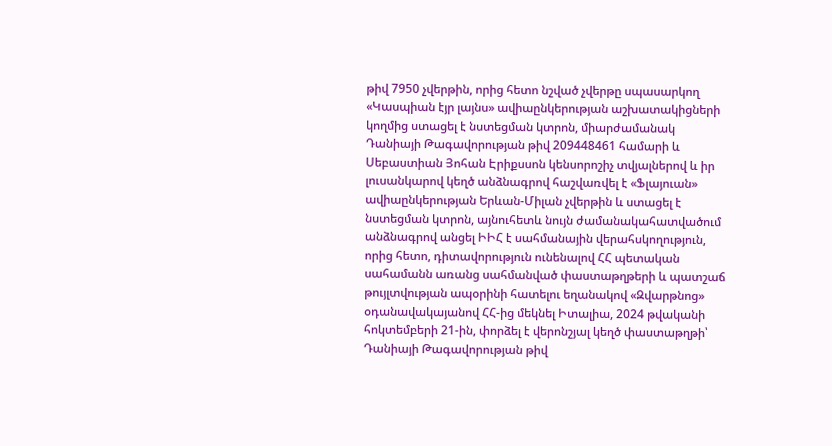թիվ 7950 չվերթին, որից հետո նշված չվերթը սպասարկող «Կասպիան էյր լայնս» ավիաընկերության աշխատակիցների կողմից ստացել է նստեցման կտրոն, միարժամանակ Դանիայի Թագավորության թիվ 209448461 համարի և Սեբաստիան Յոհան Էրիքսսոն կենսորոշիչ տվյալներով և իր լուսանկարով կեղծ անձնագրով հաշվառվել է «Ֆլայուան» ավիաընկերության Երևան-Միլան չվերթին և ստացել է նստեցման կտրոն, այնուհետև նույն ժամանակահատվածում անձնագրով անցել ԻԻՀ է սահմանային վերահսկողություն, որից հետո, դիտավորություն ունենալով ՀՀ պետական սահամանն առանց սահմանված փաստաթղթերի և պատշաճ թույլտվության ապօրինի հատելու եղանակով «Զվարթնոց» օդանավակայանով ՀՀ-ից մեկնել Իտալիա, 2024 թվականի հոկտեմբերի 21-ին, փորձել է վերոնշյալ կեղծ փաստաթղթի՝ Դանիայի Թագավորության թիվ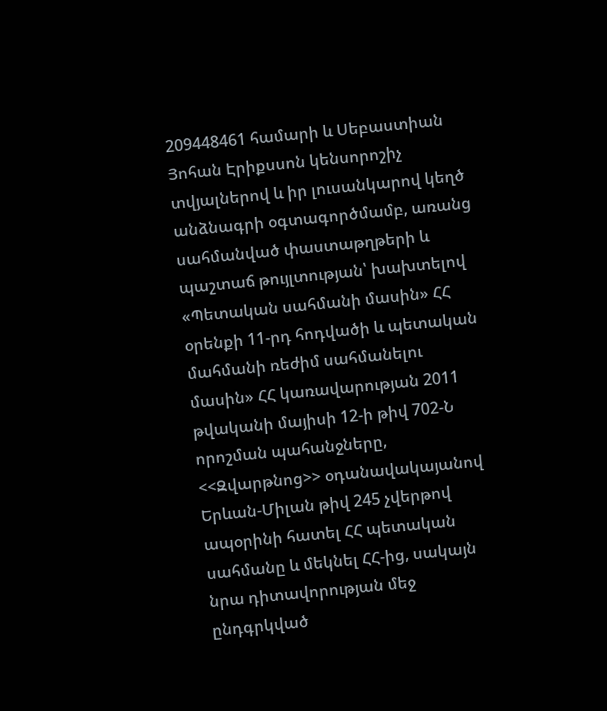209448461 համարի և Սեբաստիան Յոհան Էրիքսսոն կենսորոշիչ տվյալներով և իր լուսանկարով կեղծ անձնագրի օգտագործմամբ, առանց սահմանված փաստաթղթերի և պաշտաճ թույլտության՝ խախտելով «Պետական սահմանի մասին» ՀՀ օրենքի 11-րդ հոդվածի և պետական մահմանի ռեժիմ սահմանելու մասին» ՀՀ կառավարության 2011 թվականի մայիսի 12-ի թիվ 702-Ն որոշման պահանջները, <<Զվարթնոց>> օդանավակայանով Երևան-Միլան թիվ 245 չվերթով ապօրինի հատել ՀՀ պետական սահմանը և մեկնել ՀՀ-ից, սակայն նրա դիտավորության մեջ ընդգրկված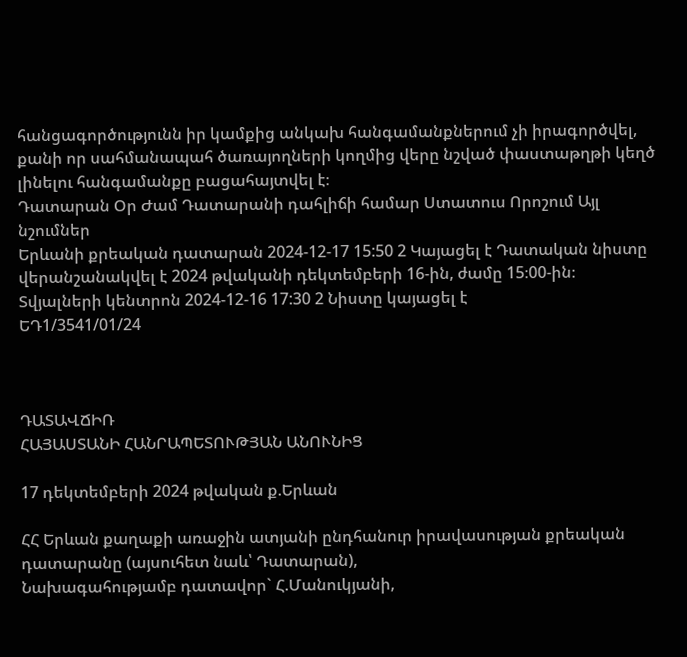հանցագործությունն իր կամքից անկախ հանգամանքներում չի իրագործվել, քանի որ սահմանապահ ծառայողների կողմից վերը նշված փաստաթղթի կեղծ լինելու հանգամանքը բացահայտվել է։
Դատարան Օր Ժամ Դատարանի դահլիճի համար Ստատուս Որոշում Այլ նշումներ
Երևանի քրեական դատարան 2024-12-17 15:50 2 Կայացել է Դատական նիստը վերանշանակվել է 2024 թվականի դեկտեմբերի 16-ին, ժամը 15։00-ին։
Տվյալների կենտրոն 2024-12-16 17:30 2 Նիստը կայացել է
ԵԴ1/3541/01/24



ԴԱՏԱՎՃԻՌ
ՀԱՅԱՍՏԱՆԻ ՀԱՆՐԱՊԵՏՈՒԹՅԱՆ ԱՆՈՒՆԻՑ

17 դեկտեմբերի 2024 թվական ք.Երևան

ՀՀ Երևան քաղաքի առաջին ատյանի ընդհանուր իրավասության քրեական դատարանը (այսուհետ նաև՝ Դատարան),
Նախագահությամբ դատավոր` Հ.Մանուկյանի,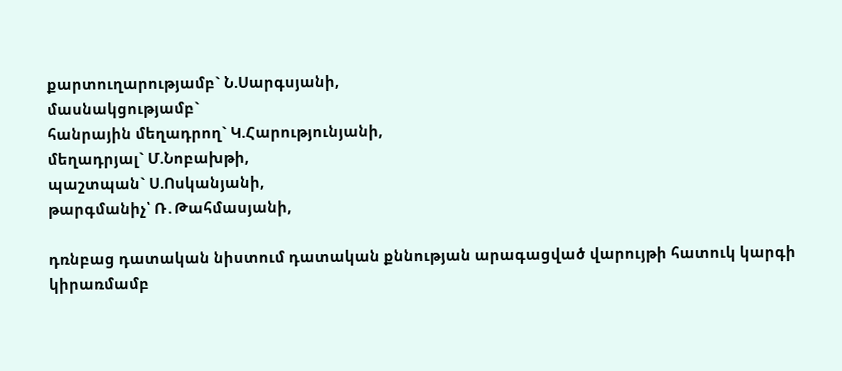քարտուղարությամբ` Ն.Սարգսյանի,
մասնակցությամբ`
հանրային մեղադրող` Կ.Հարությունյանի,
մեղադրյալ` Մ.Նոբախթի,
պաշտպան` Ս.Ոսկանյանի,
թարգմանիչ՝ Ռ․Թահմասյանի,

դռնբաց դատական նիստում դատական քննության արագացված վարույթի հատուկ կարգի կիրառմամբ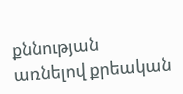քննության առնելով քրեական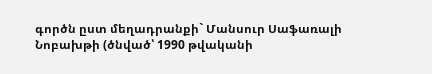գործն ըստ մեղադրանքի` Մանսուր Սաֆառալի Նոբախթի (ծնված՝ 1990 թվականի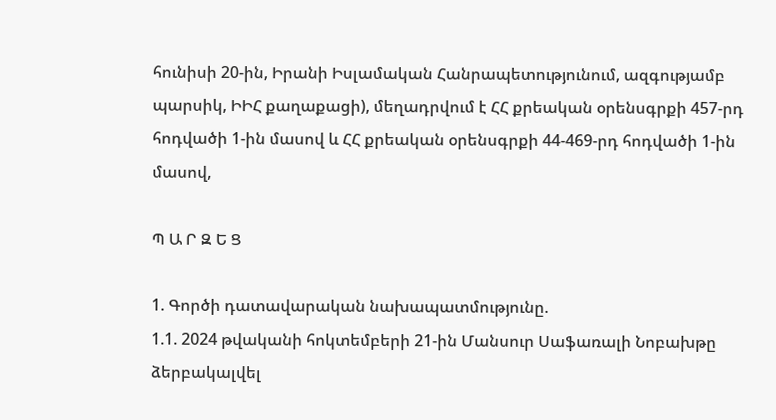հունիսի 20-ին, Իրանի Իսլամական Հանրապետությունում, ազգությամբ պարսիկ, ԻԻՀ քաղաքացի), մեղադրվում է ՀՀ քրեական օրենսգրքի 457-րդ հոդվածի 1-ին մասով և ՀՀ քրեական օրենսգրքի 44-469-րդ հոդվածի 1-ին մասով,

Պ Ա Ր Զ Ե Ց

1. Գործի դատավարական նախապատմությունը.
1.1. 2024 թվականի հոկտեմբերի 21-ին Մանսուր Սաֆառալի Նոբախթը ձերբակալվել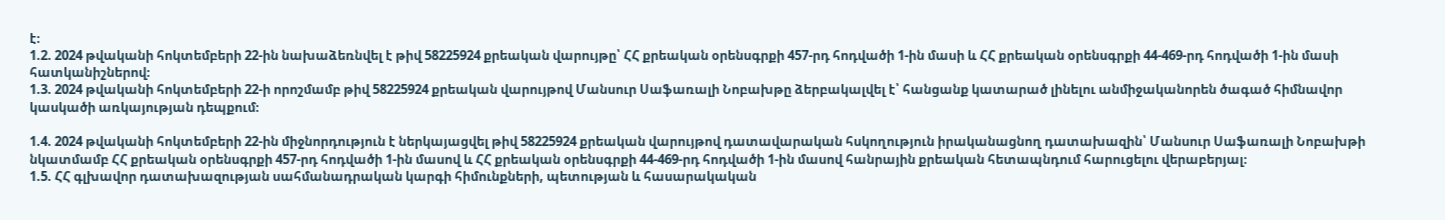է։
1.2. 2024 թվականի հոկտեմբերի 22-ին նախաձեռնվել է թիվ 58225924 քրեական վարույթը՝ ՀՀ քրեական օրենսգրքի 457-րդ հոդվածի 1-ին մասի և ՀՀ քրեական օրենսգրքի 44-469-րդ հոդվածի 1-ին մասի հատկանիշներով։
1.3. 2024 թվականի հոկտեմբերի 22-ի որոշմամբ թիվ 58225924 քրեական վարույթով Մանսուր Սաֆառալի Նոբախթը ձերբակալվել է՝ հանցանք կատարած լինելու անմիջականորեն ծագած հիմնավոր կասկածի առկայության դեպքում։

1.4. 2024 թվականի հոկտեմբերի 22-ին միջնորդություն է ներկայացվել թիվ 58225924 քրեական վարույթով դատավարական հսկողություն իրականացնող դատախազին՝ Մանսուր Սաֆառալի Նոբախթի նկատմամբ ՀՀ քրեական օրենսգրքի 457-րդ հոդվածի 1-ին մասով և ՀՀ քրեական օրենսգրքի 44-469-րդ հոդվածի 1-ին մասով հանրային քրեական հետապնդում հարուցելու վերաբերյալ։
1.5. ՀՀ գլխավոր դատախազության սահմանադրական կարգի հիմունքների, պետության և հասարակական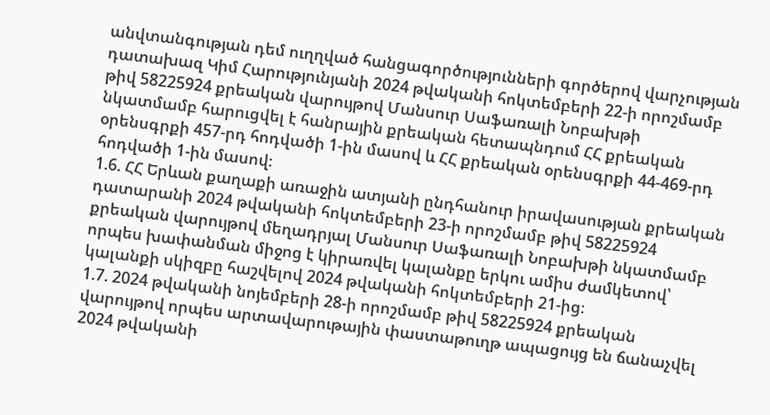անվտանգության դեմ ուղղված հանցագործությունների գործերով վարչության դատախազ Կիմ Հարությունյանի 2024 թվականի հոկտեմբերի 22-ի որոշմամբ թիվ 58225924 քրեական վարույթով Մանսուր Սաֆառալի Նոբախթի նկատմամբ հարուցվել է հանրային քրեական հետապնդում ՀՀ քրեական օրենսգրքի 457-րդ հոդվածի 1-ին մասով և ՀՀ քրեական օրենսգրքի 44-469-րդ հոդվածի 1-ին մասով։
1.6. ՀՀ Երևան քաղաքի առաջին ատյանի ընդհանուր իրավասության քրեական դատարանի 2024 թվականի հոկտեմբերի 23-ի որոշմամբ թիվ 58225924 քրեական վարույթով մեղադրյալ Մանսուր Սաֆառալի Նոբախթի նկատմամբ որպես խափանման միջոց է կիրառվել կալանքը երկու ամիս ժամկետով՝ կալանքի սկիզբը հաշվելով 2024 թվականի հոկտեմբերի 21-ից։
1.7. 2024 թվականի նոյեմբերի 28-ի որոշմամբ թիվ 58225924 քրեական վարույթով որպես արտավարութային փաստաթուղթ ապացույց են ճանաչվել 2024 թվականի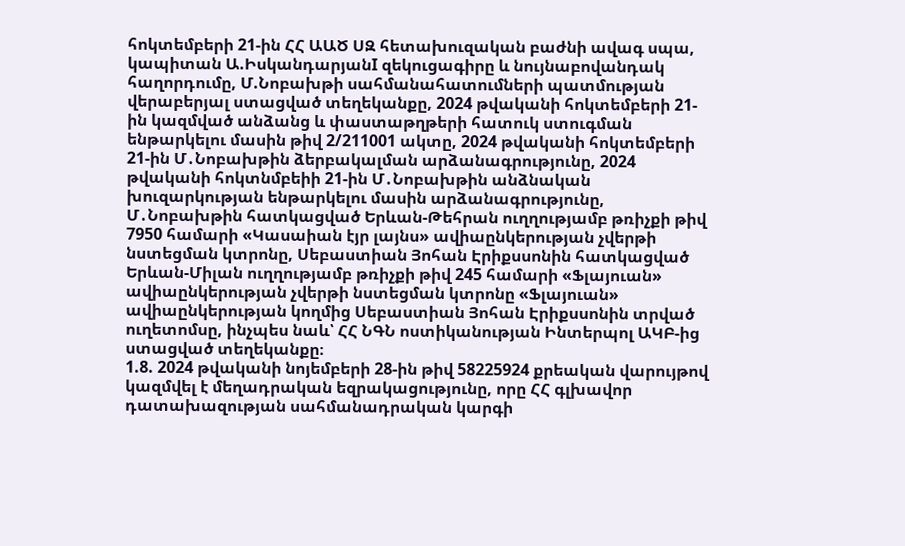հոկտեմբերի 21-ին ՀՀ ԱԱԾ ՍԶ հետախուզական բաժնի ավագ սպա, կապիտան Ա.ԻսկանդարյանI զեկուցագիրը և նույնաբովանդակ հաղորդումը, Մ.Նոբախթի սահմանահատումների պատմության վերաբերյալ ստացված տեղեկանքը, 2024 թվականի հոկտեմբերի 21-ին կազմված անձանց և փաստաթղթերի հատուկ ստուգման ենթարկելու մասին թիվ 2/211001 ակտը, 2024 թվականի հոկտեմբերի 21-ին Մ․Նոբախթին ձերբակալման արձանագրությունը, 2024 թվականի հոկտնմբեիի 21-ին Մ․Նոբախթին անձնական խուզարկության ենթարկելու մասին արձանագրությունը, Մ․Նոբախթին հատկացված Երևան-Թեհրան ուղղությամբ թռիչքի թիվ 7950 համարի «Կասաիան էյր լայնս» ավիաընկերության չվերթի նստեցման կտրոնը, Սեբաստիան Յոհան Էրիքսսոնին հատկացված Երևան-Միլան ուղղությամբ թռիչքի թիվ 245 համարի «Ֆլայուան» ավիաընկերության չվերթի նստեցման կտրոնը «Ֆլայուան» ավիաընկերության կողմից Սեբաստիան Յոհան Էրիքսսոնին տրված ուղետոմսը, ինչպես նաև՝ ՀՀ ՆԳՆ ոստիկանության Ինտերպոլ ԱԿԲ-ից ստացված տեղեկանքը։
1.8. 2024 թվականի նոյեմբերի 28-ին թիվ 58225924 քրեական վարույթով կազմվել է մեղադրական եզրակացությունը, որը ՀՀ գլխավոր դատախազության սահմանադրական կարգի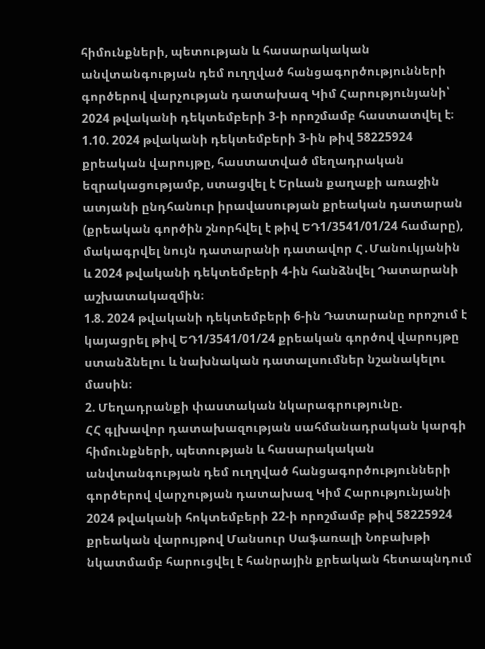հիմունքների, պետության և հասարակական անվտանգության դեմ ուղղված հանցագործությունների գործերով վարչության դատախազ Կիմ Հարությունյանի՝ 2024 թվականի դեկտեմբերի 3-ի որոշմամբ հաստատվել է։
1.10. 2024 թվականի դեկտեմբերի 3-ին թիվ 58225924 քրեական վարույթը, հաստատված մեղադրական եզրակացությամբ, ստացվել է Երևան քաղաքի առաջին ատյանի ընդհանուր իրավասության քրեական դատարան (քրեական գործին շնորհվել է թիվ ԵԴ1/3541/01/24 համարը), մակագրվել նույն դատարանի դատավոր Հ․Մանուկյանին և 2024 թվականի դեկտեմբերի 4-ին հանձնվել Դատարանի աշխատակազմին։
1.8. 2024 թվականի դեկտեմբերի 6-ին Դատարանը որոշում է կայացրել թիվ ԵԴ1/3541/01/24 քրեական գործով վարույթը ստանձնելու և նախնական դատալսումներ նշանակելու մասին։
2. Մեղադրանքի փաստական նկարագրությունը.
ՀՀ գլխավոր դատախազության սահմանադրական կարգի հիմունքների, պետության և հասարակական անվտանգության դեմ ուղղված հանցագործությունների գործերով վարչության դատախազ Կիմ Հարությունյանի 2024 թվականի հոկտեմբերի 22-ի որոշմամբ թիվ 58225924 քրեական վարույթով Մանսուր Սաֆառալի Նոբախթի նկատմամբ հարուցվել է հանրային քրեական հետապնդում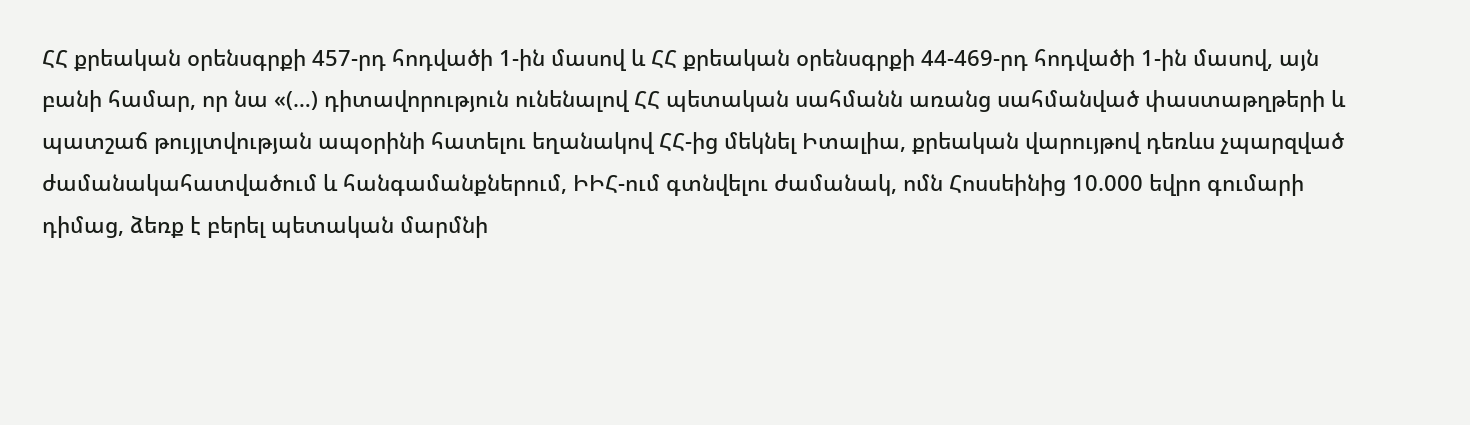ՀՀ քրեական օրենսգրքի 457-րդ հոդվածի 1-ին մասով և ՀՀ քրեական օրենսգրքի 44-469-րդ հոդվածի 1-ին մասով, այն բանի համար, որ նա «(…) դիտավորություն ունենալով ՀՀ պետական սահմանն առանց սահմանված փաստաթղթերի և պատշաճ թույլտվության ապօրինի հատելու եղանակով ՀՀ-ից մեկնել Իտալիա, քրեական վարույթով դեռևս չպարզված ժամանակահատվածում և հանգամանքներում, ԻԻՀ-ում գտնվելու ժամանակ, ոմն Հոսսեինից 10.000 եվրո գումարի դիմաց, ձեռք է բերել պետական մարմնի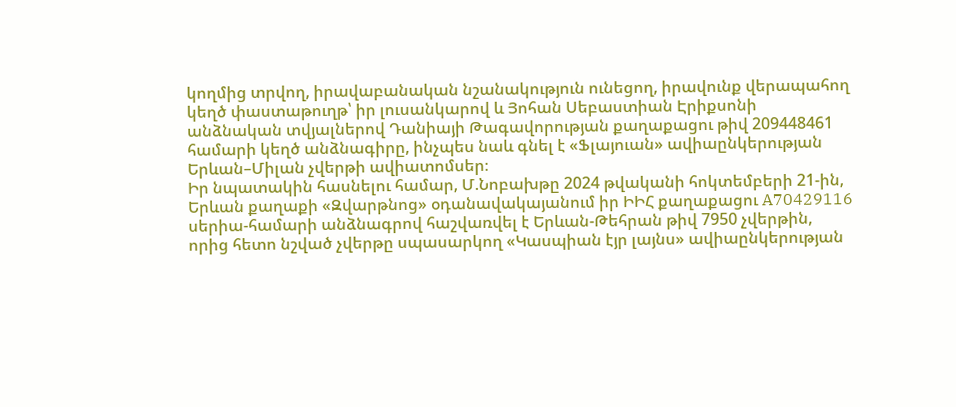կողմից տրվող, իրավաբանական նշանակություն ունեցող, իրավունք վերապահող կեղծ փաստաթուղթ՝ իր լուսանկարով և Յոհան Սեբաստիան Էրիքսոնի անձնական տվյալներով Դանիայի Թագավորության քաղաքացու թիվ 209448461 համարի կեղծ անձնագիրը, ինչպես նաև գնել է «Ֆլայուան» ավիաընկերության Երևան–Միլան չվերթի ավիատոմսեր։
Իր նպատակին հասնելու համար, Մ.Նոբախթը 2024 թվականի հոկտեմբերի 21-ին, Երևան քաղաքի «Զվարթնոց» օդանավակայանում իր ԻԻՀ քաղաքացու A70429116 սերիա-համարի անձնագրով հաշվառվել է Երևան-Թեհրան թիվ 7950 չվերթին, որից հետո նշված չվերթը սպասարկող «Կասպիան էյր լայնս» ավիաընկերության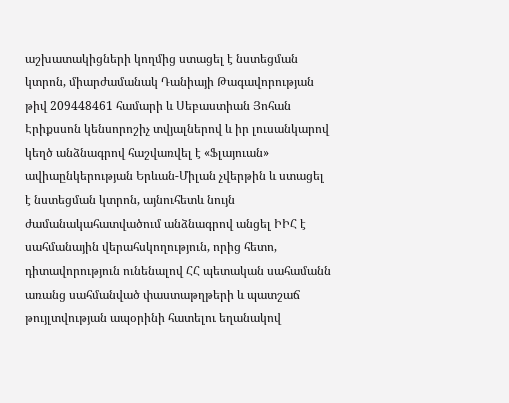աշխատակիցների կողմից ստացել է նստեցման կտրոն, միարժամանակ Դանիայի Թագավորության թիվ 209448461 համարի և Սեբաստիան Յոհան Էրիքսսոն կենսորոշիչ տվյալներով և իր լուսանկարով կեղծ անձնագրով հաշվառվել է «Ֆլայուան» ավիաընկերության Երևան-Միլան չվերթին և ստացել է նստեցման կտրոն, այնուհետև նույն ժամանակահատվածում անձնագրով անցել ԻԻՀ է սահմանային վերահսկողություն, որից հետո, դիտավորություն ունենալով ՀՀ պետական սահամանն առանց սահմանված փաստաթղթերի և պատշաճ թույլտվության ապօրինի հատելու եղանակով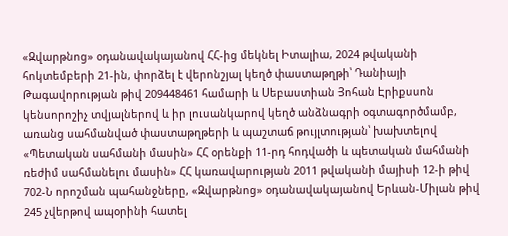«Զվարթնոց» օդանավակայանով ՀՀ-ից մեկնել Իտալիա, 2024 թվականի հոկտեմբերի 21-ին, փորձել է վերոնշյալ կեղծ փաստաթղթի՝ Դանիայի Թագավորության թիվ 209448461 համարի և Սեբաստիան Յոհան Էրիքսսոն կենսորոշիչ տվյալներով և իր լուսանկարով կեղծ անձնագրի օգտագործմամբ, առանց սահմանված փաստաթղթերի և պաշտաճ թույլտության՝ խախտելով «Պետական սահմանի մասին» ՀՀ օրենքի 11-րդ հոդվածի և պետական մահմանի ռեժիմ սահմանելու մասին» ՀՀ կառավարության 2011 թվականի մայիսի 12-ի թիվ 702-Ն որոշման պահանջները, «Զվարթնոց» օդանավակայանով Երևան-Միլան թիվ 245 չվերթով ապօրինի հատել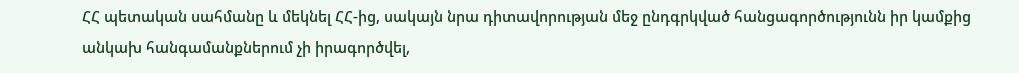ՀՀ պետական սահմանը և մեկնել ՀՀ-ից, սակայն նրա դիտավորության մեջ ընդգրկված հանցագործությունն իր կամքից անկախ հանգամանքներում չի իրագործվել,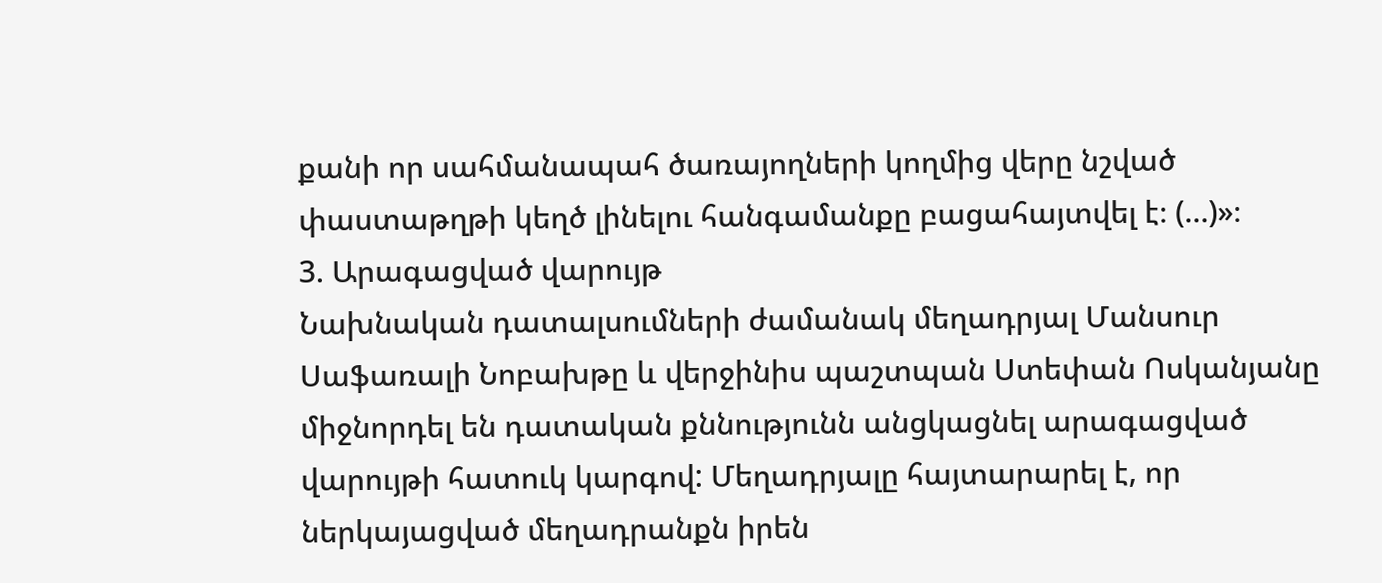քանի որ սահմանապահ ծառայողների կողմից վերը նշված փաստաթղթի կեղծ լինելու հանգամանքը բացահայտվել է։ (…)»։
3. Արագացված վարույթ
Նախնական դատալսումների ժամանակ մեղադրյալ Մանսուր Սաֆառալի Նոբախթը և վերջինիս պաշտպան Ստեփան Ոսկանյանը միջնորդել են դատական քննությունն անցկացնել արագացված վարույթի հատուկ կարգով: Մեղադրյալը հայտարարել է, որ ներկայացված մեղադրանքն իրեն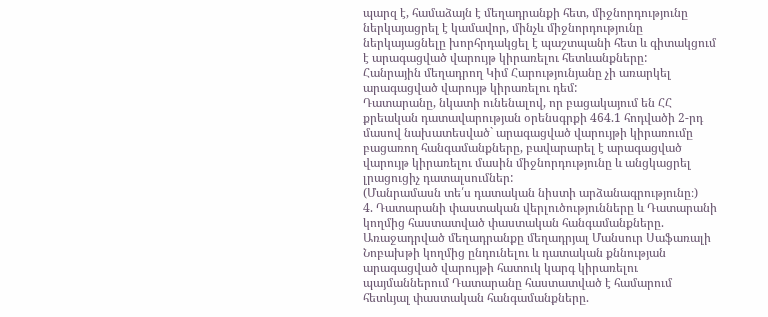պարզ է, համաձայն է մեղադրանքի հետ, միջնորդությունը ներկայացրել է կամավոր, մինչև միջնորդությունը ներկայացնելը խորհրդակցել է պաշտպանի հետ և գիտակցում է արագացված վարույթ կիրառելու հետևանքները:
Հանրային մեղադրող Կիմ Հարությունյանը չի առարկել արագացված վարույթ կիրառելու դեմ:
Դատարանը, նկատի ունենալով, որ բացակայում են ՀՀ քրեական դատավարության օրենսգրքի 464.1 հոդվածի 2-րդ մասով նախատեսված` արագացված վարույթի կիրառումը բացառող հանգամանքները, բավարարել է արագացված վարույթ կիրառելու մասին միջնորդությունը և անցկացրել լրացուցիչ դատալսումներ:
(Մանրամասն տե՛ս դատական նիստի արձանագրությունը։)
4. Դատարանի փաստական վերլուծությունները և Դատարանի կողմից հաստատված փաստական հանգամանքները.
Առաջադրված մեղադրանքը մեղադրյալ Մանսուր Սաֆառալի Նոբախթի կողմից ընդունելու և դատական քննության արագացված վարույթի հատուկ կարգ կիրառելու պայմաններում Դատարանը հաստատված է համարում հետևյալ փաստական հանգամանքները.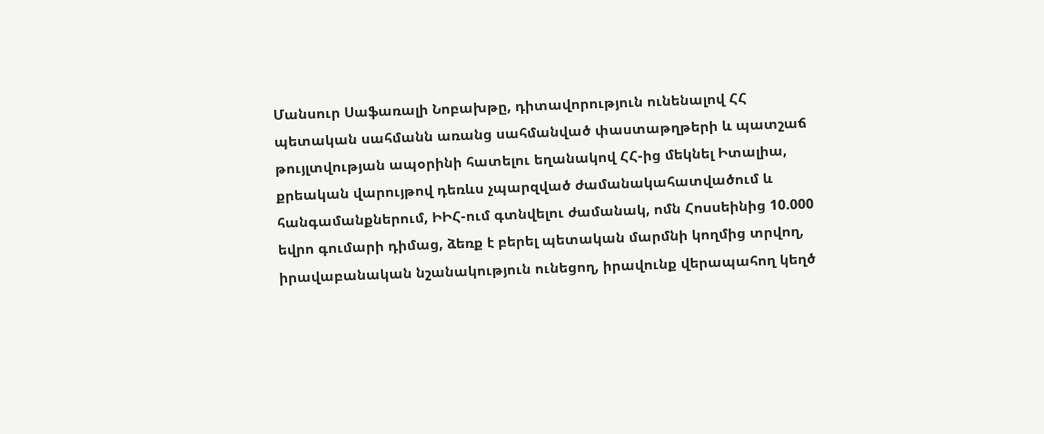Մանսուր Սաֆառալի Նոբախթը, դիտավորություն ունենալով ՀՀ պետական սահմանն առանց սահմանված փաստաթղթերի և պատշաճ թույլտվության ապօրինի հատելու եղանակով ՀՀ-ից մեկնել Իտալիա, քրեական վարույթով դեռևս չպարզված ժամանակահատվածում և հանգամանքներում, ԻԻՀ-ում գտնվելու ժամանակ, ոմն Հոսսեինից 10.000 եվրո գումարի դիմաց, ձեռք է բերել պետական մարմնի կողմից տրվող, իրավաբանական նշանակություն ունեցող, իրավունք վերապահող կեղծ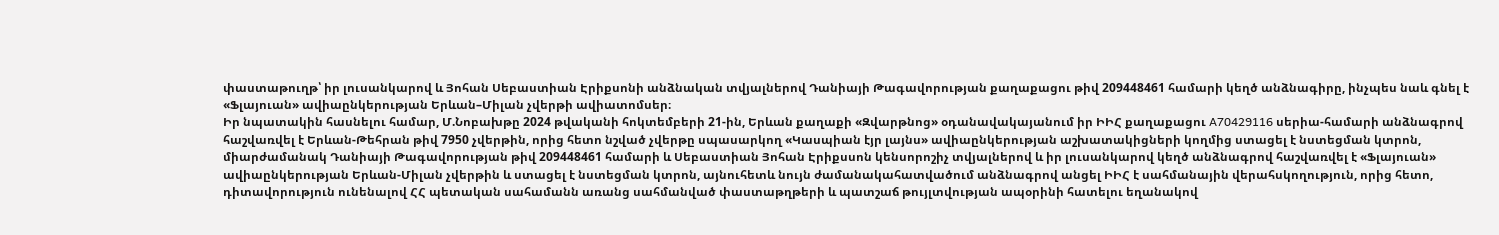փաստաթուղթ՝ իր լուսանկարով և Յոհան Սեբաստիան Էրիքսոնի անձնական տվյալներով Դանիայի Թագավորության քաղաքացու թիվ 209448461 համարի կեղծ անձնագիրը, ինչպես նաև գնել է «Ֆլայուան» ավիաընկերության Երևան–Միլան չվերթի ավիատոմսեր։
Իր նպատակին հասնելու համար, Մ.Նոբախթը 2024 թվականի հոկտեմբերի 21-ին, Երևան քաղաքի «Զվարթնոց» օդանավակայանում իր ԻԻՀ քաղաքացու A70429116 սերիա-համարի անձնագրով հաշվառվել է Երևան-Թեհրան թիվ 7950 չվերթին, որից հետո նշված չվերթը սպասարկող «Կասպիան էյր լայնս» ավիաընկերության աշխատակիցների կողմից ստացել է նստեցման կտրոն, միարժամանակ Դանիայի Թագավորության թիվ 209448461 համարի և Սեբաստիան Յոհան Էրիքսսոն կենսորոշիչ տվյալներով և իր լուսանկարով կեղծ անձնագրով հաշվառվել է «Ֆլայուան» ավիաընկերության Երևան-Միլան չվերթին և ստացել է նստեցման կտրոն, այնուհետև նույն ժամանակահատվածում անձնագրով անցել ԻԻՀ է սահմանային վերահսկողություն, որից հետո, դիտավորություն ունենալով ՀՀ պետական սահամանն առանց սահմանված փաստաթղթերի և պատշաճ թույլտվության ապօրինի հատելու եղանակով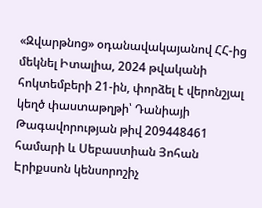«Զվարթնոց» օդանավակայանով ՀՀ-ից մեկնել Իտալիա, 2024 թվականի հոկտեմբերի 21-ին, փորձել է վերոնշյալ կեղծ փաստաթղթի՝ Դանիայի Թագավորության թիվ 209448461 համարի և Սեբաստիան Յոհան Էրիքսսոն կենսորոշիչ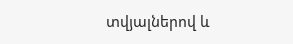տվյալներով և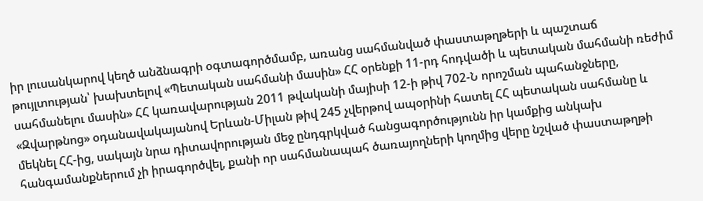իր լուսանկարով կեղծ անձնագրի օգտագործմամբ, առանց սահմանված փաստաթղթերի և պաշտաճ թույլտության՝ խախտելով «Պետական սահմանի մասին» ՀՀ օրենքի 11-րդ հոդվածի և պետական մահմանի ռեժիմ սահմանելու մասին» ՀՀ կառավարության 2011 թվականի մայիսի 12-ի թիվ 702-Ն որոշման պահանջները, «Զվարթնոց» օդանավակայանով Երևան-Միլան թիվ 245 չվերթով ապօրինի հատել ՀՀ պետական սահմանը և մեկնել ՀՀ-ից, սակայն նրա դիտավորության մեջ ընդգրկված հանցագործությունն իր կամքից անկախ հանգամանքներում չի իրագործվել, քանի որ սահմանապահ ծառայողների կողմից վերը նշված փաստաթղթի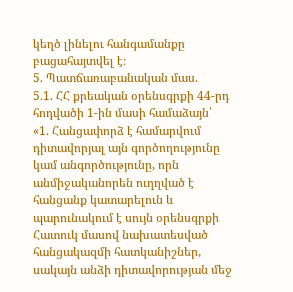կեղծ լինելու հանգամանքը բացահայտվել է։
5. Պատճառաբանական մաս.
5.1. ՀՀ քրեական օրենսգրքի 44-րդ հոդվածի 1-ին մասի համաձայն՝
«1. Հանցափորձ է համարվում դիտավորյալ այն գործողությունը կամ անգործությունը, որն անմիջականորեն ուղղված է հանցանք կատարելուն և պարունակում է սույն օրենսգրքի Հատուկ մասով նախատեսված հանցակազմի հատկանիշներ, սակայն անձի դիտավորության մեջ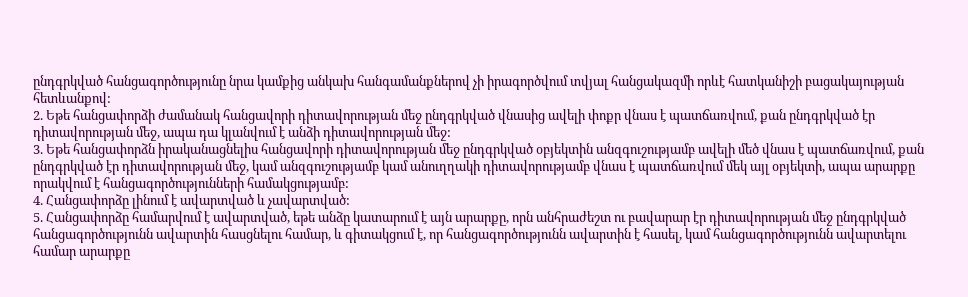ընդգրկված հանցագործությունը նրա կամքից անկախ հանգամանքներով չի իրագործվում տվյալ հանցակազմի որևէ հատկանիշի բացակայության հետևանքով:
2. Եթե հանցափորձի ժամանակ հանցավորի դիտավորության մեջ ընդգրկված վնասից ավելի փոքր վնաս է պատճառվում, քան ընդգրկված էր դիտավորության մեջ, ապա դա կլանվում է անձի դիտավորության մեջ:
3. Եթե հանցափորձն իրականացնելիս հանցավորի դիտավորության մեջ ընդգրկված օբյեկտին անզգուշությամբ ավելի մեծ վնաս է պատճառվում, քան ընդգրկված էր դիտավորության մեջ, կամ անզգուշությամբ կամ անուղղակի դիտավորությամբ վնաս է պատճառվում մեկ այլ օբյեկտի, ապա արարքը որակվում է հանցագործությունների համակցությամբ:
4. Հանցափորձը լինում է ավարտված և չավարտված:
5. Հանցափորձը համարվում է ավարտված, եթե անձը կատարում է այն արարքը, որն անհրաժեշտ ու բավարար էր դիտավորության մեջ ընդգրկված հանցագործությունն ավարտին հասցնելու համար, և գիտակցում է, որ հանցագործությունն ավարտին է հասել, կամ հանցագործությունն ավարտելու համար արարքը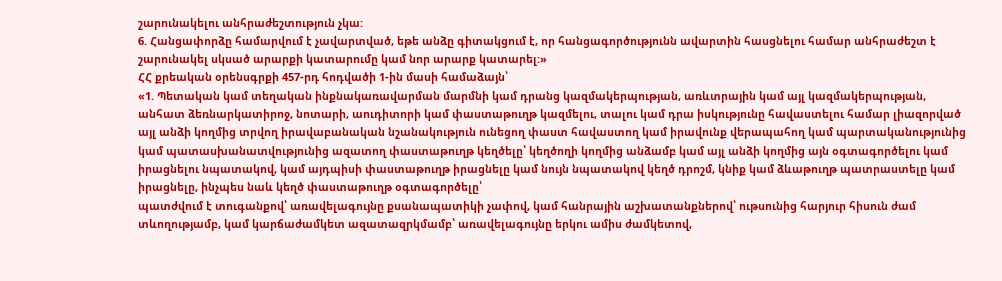շարունակելու անհրաժեշտություն չկա:
6. Հանցափորձը համարվում է չավարտված, եթե անձը գիտակցում է, որ հանցագործությունն ավարտին հասցնելու համար անհրաժեշտ է շարունակել սկսած արարքի կատարումը կամ նոր արարք կատարել:»
ՀՀ քրեական օրենսգրքի 457-րդ հոդվածի 1-ին մասի համաձայն՝
«1. Պետական կամ տեղական ինքնակառավարման մարմնի կամ դրանց կազմակերպության, առևտրային կամ այլ կազմակերպության, անհատ ձեռնարկատիրոջ, նոտարի, աուդիտորի կամ փաստաթուղթ կազմելու, տալու կամ դրա իսկությունը հավաստելու համար լիազորված այլ անձի կողմից տրվող իրավաբանական նշանակություն ունեցող փաստ հավաստող կամ իրավունք վերապահող կամ պարտականությունից կամ պատասխանատվությունից ազատող փաստաթուղթ կեղծելը՝ կեղծողի կողմից անձամբ կամ այլ անձի կողմից այն օգտագործելու կամ իրացնելու նպատակով, կամ այդպիսի փաստաթուղթ իրացնելը կամ նույն նպատակով կեղծ դրոշմ, կնիք կամ ձևաթուղթ պատրաստելը կամ իրացնելը, ինչպես նաև կեղծ փաստաթուղթ օգտագործելը՝
պատժվում է տուգանքով՝ առավելագույնը քսանապատիկի չափով, կամ հանրային աշխատանքներով՝ ութսունից հարյուր հիսուն ժամ տևողությամբ, կամ կարճաժամկետ ազատազրկմամբ՝ առավելագույնը երկու ամիս ժամկետով,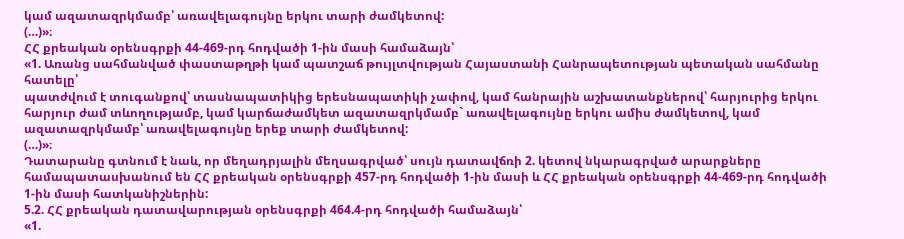կամ ազատազրկմամբ՝ առավելագույնը երկու տարի ժամկետով:
(…)»։
ՀՀ քրեական օրենսգրքի 44-469-րդ հոդվածի 1-ին մասի համաձայն՝
«1. Առանց սահմանված փաստաթղթի կամ պատշաճ թույլտվության Հայաստանի Հանրապետության պետական սահմանը հատելը՝
պատժվում է տուգանքով՝ տասնապատիկից երեսնապատիկի չափով, կամ հանրային աշխատանքներով՝ հարյուրից երկու հարյուր ժամ տևողությամբ, կամ կարճաժամկետ ազատազրկմամբ` առավելագույնը երկու ամիս ժամկետով, կամ ազատազրկմամբ՝ առավելագույնը երեք տարի ժամկետով:
(…)»։
Դատարանը գտնում է նաև, որ մեղադրյալին մեղսագրված՝ սույն դատավճռի 2. կետով նկարագրված արարքները համապատասխանում են ՀՀ քրեական օրենսգրքի 457-րդ հոդվածի 1-ին մասի և ՀՀ քրեական օրենսգրքի 44-469-րդ հոդվածի 1-ին մասի հատկանիշներին:
5.2. ՀՀ քրեական դատավարության օրենսգրքի 464.4-րդ հոդվածի համաձայն՝
«1.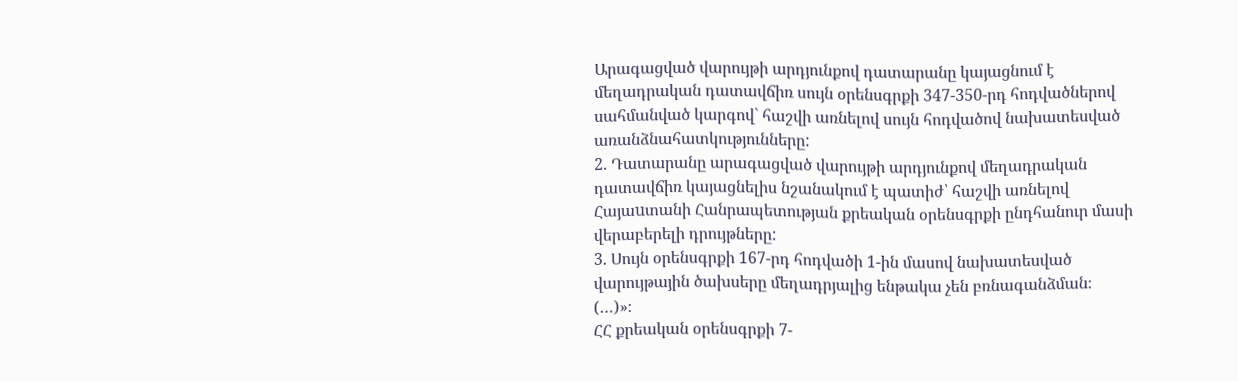Արագացված վարույթի արդյունքով դատարանը կայացնում է մեղադրական դատավճիռ սույն օրենսգրքի 347-350-րդ հոդվածներով սահմանված կարգով` հաշվի առնելով սույն հոդվածով նախատեսված առանձնահատկությունները:
2. Դատարանը արագացված վարույթի արդյունքով մեղադրական դատավճիռ կայացնելիս նշանակում է պատիժ՝ հաշվի առնելով Հայաuտանի Հանրապետության քրեական օրենսգրքի ընդհանուր մասի վերաբերելի դրույթները:
3. Սույն օրենսգրքի 167-րդ հոդվածի 1-ին մասով նախատեսված վարույթային ծախսերը մեղադրյալից ենթակա չեն բռնագանձման։
(…)»։
ՀՀ քրեական օրենսգրքի 7-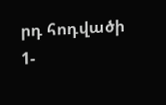րդ հոդվածի 1-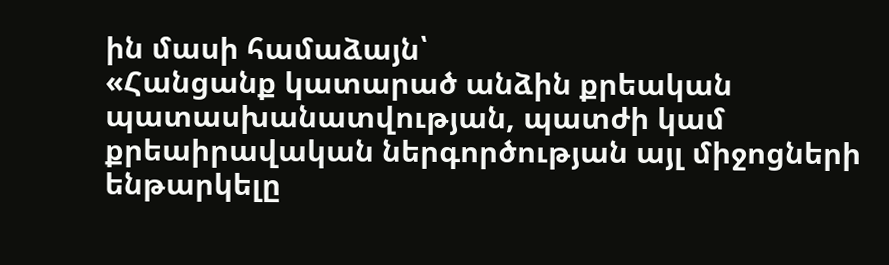ին մասի համաձայն՝
«Հանցանք կատարած անձին քրեական պատասխանատվության, պատժի կամ քրեաիրավական ներգործության այլ միջոցների ենթարկելը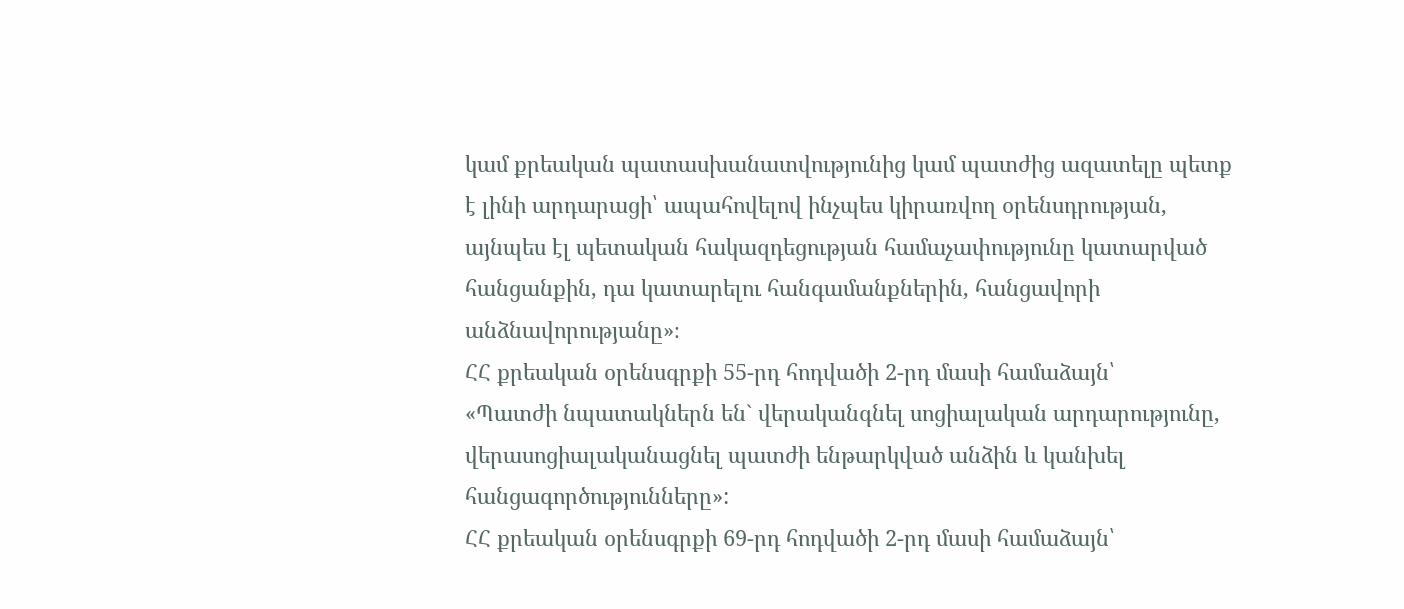կամ քրեական պատասխանատվությունից կամ պատժից ազատելը պետք է լինի արդարացի՝ ապահովելով ինչպես կիրառվող օրենսդրության, այնպես էլ պետական հակազդեցության համաչափությունը կատարված հանցանքին, դա կատարելու հանգամանքներին, հանցավորի անձնավորությանը»։
ՀՀ քրեական օրենսգրքի 55-րդ հոդվածի 2-րդ մասի համաձայն՝
«Պատժի նպատակներն են` վերականգնել սոցիալական արդարությունը, վերասոցիալականացնել պատժի ենթարկված անձին և կանխել հանցագործությունները»:
ՀՀ քրեական օրենսգրքի 69-րդ հոդվածի 2-րդ մասի համաձայն՝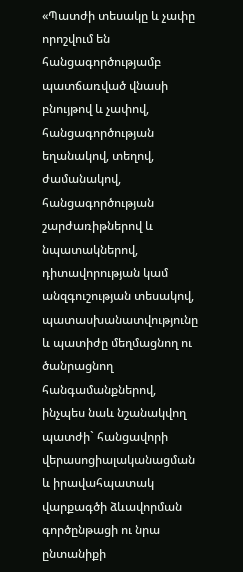«Պատժի տեսակը և չափը որոշվում են հանցագործությամբ պատճառված վնասի բնույթով և չափով, հանցագործության եղանակով, տեղով, ժամանակով, հանցագործության շարժառիթներով և նպատակներով, դիտավորության կամ անզգուշության տեսակով, պատասխանատվությունը և պատիժը մեղմացնող ու ծանրացնող հանգամանքներով, ինչպես նաև նշանակվող պատժի` հանցավորի վերասոցիալականացման և իրավահպատակ վարքագծի ձևավորման գործընթացի ու նրա ընտանիքի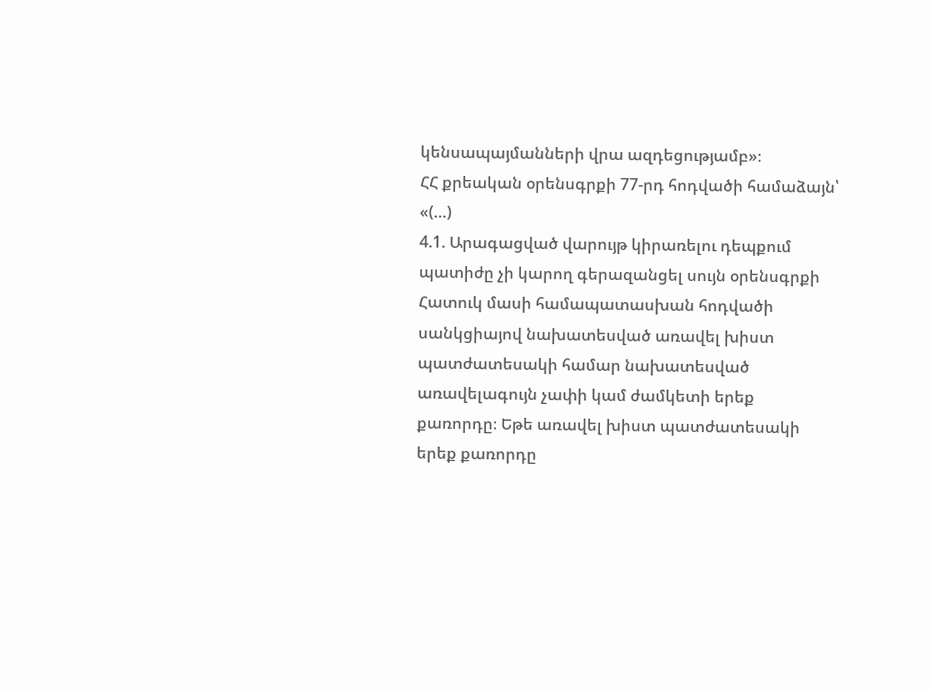կենսապայմանների վրա ազդեցությամբ»։
ՀՀ քրեական օրենսգրքի 77-րդ հոդվածի համաձայն՝
«(…)
4.1. Արագացված վարույթ կիրառելու դեպքում պատիժը չի կարող գերազանցել սույն օրենսգրքի Հատուկ մասի համապատասխան հոդվածի սանկցիայով նախատեսված առավել խիստ պատժատեսակի համար նախատեսված առավելագույն չափի կամ ժամկետի երեք քառորդը։ Եթե առավել խիստ պատժատեսակի երեք քառորդը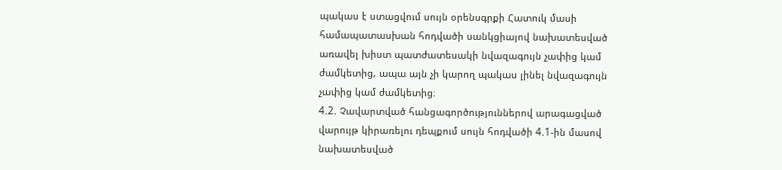պակաս է ստացվում սույն օրենսգրքի Հատուկ մասի համապատասխան հոդվածի սանկցիայով նախատեսված առավել խիստ պատժատեսակի նվազագույն չափից կամ ժամկետից, ապա այն չի կարող պակաս լինել նվազագույն չափից կամ ժամկետից։
4.2. Չավարտված հանցագործություններով արագացված վարույթ կիրառելու դեպքում սույն հոդվածի 4.1-ին մասով նախատեսված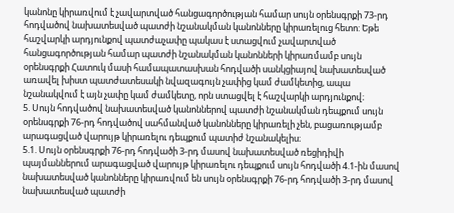կանոնը կիրառվում է չավարտված հանցագործության համար սույն օրենսգրքի 73-րդ հոդվածով նախատեսված պատժի նշանակման կանոնները կիրառելուց հետո: Եթե հաշվարկի արդյունքով պատժաչափը պակաս է ստացվում չավարտված հանցագործության համար պատժի նշանակման կանոնների կիրառմամբ սույն օրենսգրքի Հատուկ մասի համապատասխան հոդվածի սանկցիայով նախատեսված առավել խիստ պատժատեսակի նվազագույն չափից կամ ժամկետից, ապա նշանակվում է այն չափը կամ ժամկետը, որն ստացվել է հաշվարկի արդյունքով։
5. Սույն հոդվածով նախատեսված կանոններով պատժի նշանակման դեպքում սույն օրենսգրքի 76-րդ հոդվածով սահմանված կանոնները կիրառելի չեն, բացառությամբ արագացված վարույթ կիրառելու դեպքում պատիժ նշանակելիս։
5.1. Սույն օրենսգրքի 76-րդ հոդվածի 3-րդ մասով նախատեսված ռեցիդիվի պայմաններում արագացված վարույթ կիրառելու դեպքում սույն հոդվածի 4.1-ին մասով նախատեսված կանոնները կիրառվում են սույն օրենսգրքի 76-րդ հոդվածի 3-րդ մասով նախատեսված պատժի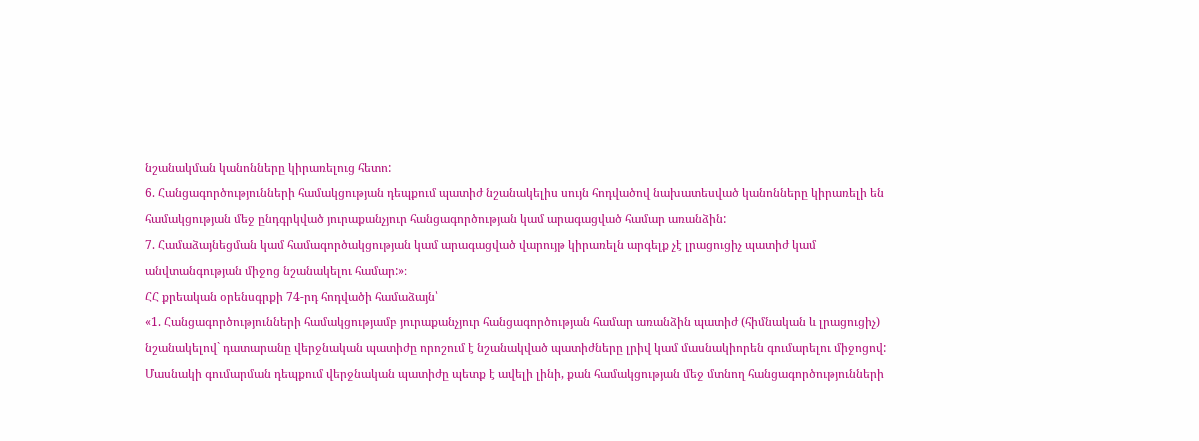նշանակման կանոնները կիրառելուց հետո:
6. Հանցագործությունների համակցության դեպքում պատիժ նշանակելիս սույն հոդվածով նախատեսված կանոնները կիրառելի են համակցության մեջ ընդգրկված յուրաքանչյուր հանցագործության կամ արագացված համար առանձին:
7. Համաձայնեցման կամ համագործակցության կամ արագացված վարույթ կիրառելն արգելք չէ լրացուցիչ պատիժ կամ անվտանգության միջոց նշանակելու համար:»։
ՀՀ քրեական օրենսգրքի 74-րդ հոդվածի համաձայն՝
«1. Հանցագործությունների համակցությամբ յուրաքանչյուր հանցագործության համար առանձին պատիժ (հիմնական և լրացուցիչ) նշանակելով` դատարանը վերջնական պատիժը որոշում է նշանակված պատիժները լրիվ կամ մասնակիորեն գումարելու միջոցով: Մասնակի գումարման դեպքում վերջնական պատիժը պետք է ավելի լինի, քան համակցության մեջ մտնող հանցագործությունների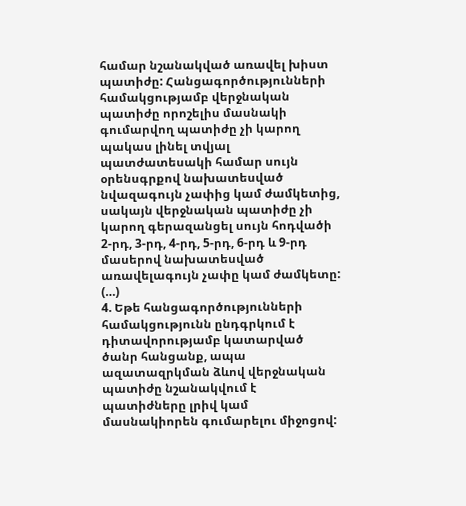համար նշանակված առավել խիստ պատիժը: Հանցագործությունների համակցությամբ վերջնական պատիժը որոշելիս մասնակի գումարվող պատիժը չի կարող պակաս լինել տվյալ պատժատեսակի համար սույն օրենսգրքով նախատեսված նվազագույն չափից կամ ժամկետից, սակայն վերջնական պատիժը չի կարող գերազանցել սույն հոդվածի 2-րդ, 3-րդ, 4-րդ, 5-րդ, 6-րդ և 9-րդ մասերով նախատեսված առավելագույն չափը կամ ժամկետը:
(…)
4. Եթե հանցագործությունների համակցությունն ընդգրկում է դիտավորությամբ կատարված ծանր հանցանք, ապա ազատազրկման ձևով վերջնական պատիժը նշանակվում է պատիժները լրիվ կամ մասնակիորեն գումարելու միջոցով: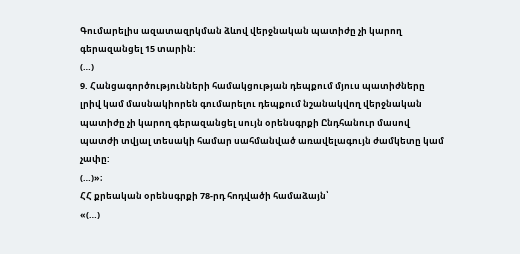Գումարելիս ազատազրկման ձևով վերջնական պատիժը չի կարող գերազանցել 15 տարին:
(…)
9. Հանցագործությունների համակցության դեպքում մյուս պատիժները լրիվ կամ մասնակիորեն գումարելու դեպքում նշանակվող վերջնական պատիժը չի կարող գերազանցել սույն օրենսգրքի Ընդհանուր մասով պատժի տվյալ տեսակի համար սահմանված առավելագույն ժամկետը կամ չափը:
(…)»։
ՀՀ քրեական օրենսգրքի 78-րդ հոդվածի համաձայն՝
«(…)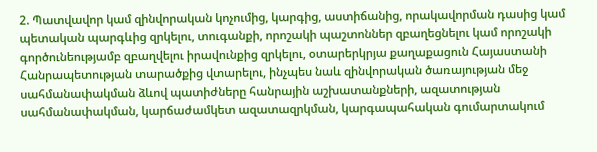2. Պատվավոր կամ զինվորական կոչումից, կարգից, աստիճանից, որակավորման դասից կամ պետական պարգևից զրկելու, տուգանքի, որոշակի պաշտոններ զբաղեցնելու կամ որոշակի գործունեությամբ զբաղվելու իրավունքից զրկելու, օտարերկրյա քաղաքացուն Հայաստանի Հանրապետության տարածքից վտարելու, ինչպես նաև զինվորական ծառայության մեջ սահմանափակման ձևով պատիժները հանրային աշխատանքների, ազատության սահմանափակման, կարճաժամկետ ազատազրկման, կարգապահական գումարտակում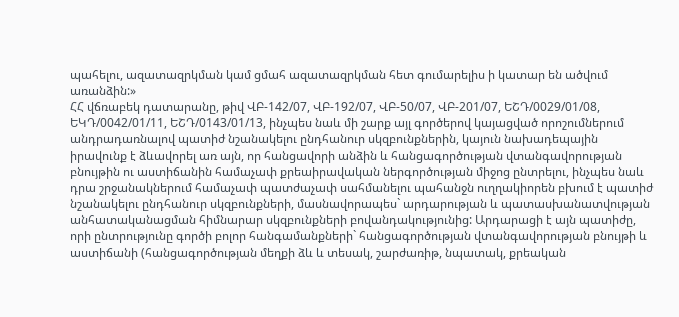պահելու, ազատազրկման կամ ցմահ ազատազրկման հետ գումարելիս ի կատար են ածվում առանձին:»
ՀՀ վճռաբեկ դատարանը, թիվ ՎԲ-142/07, ՎԲ-192/07, ՎԲ-50/07, ՎԲ-201/07, ԵՇԴ/0029/01/08, ԵԿԴ/0042/01/11, ԵՇԴ/0143/01/13, ինչպես նաև մի շարք այլ գործերով կայացված որոշումներում անդրադառնալով պատիժ նշանակելու ընդհանուր սկզբունքներին, կայուն նախադեպային իրավունք է ձևավորել առ այն, որ հանցավորի անձին և հանցագործության վտանգավորության բնույթին ու աստիճանին համաչափ քրեաիրավական ներգործության միջոց ընտրելու, ինչպես նաև դրա շրջանակներում համաչափ պատժաչափ սահմանելու պահանջն ուղղակիորեն բխում է պատիժ նշանակելու ընդհանուր սկզբունքների, մասնավորապես` արդարության և պատասխանատվության անհատականացման հիմնարար սկզբունքների բովանդակությունից: Արդարացի է այն պատիժը, որի ընտրությունը գործի բոլոր հանգամանքների` հանցագործության վտանգավորության բնույթի և աստիճանի (հանցագործության մեղքի ձև և տեսակ, շարժառիթ, նպատակ, քրեական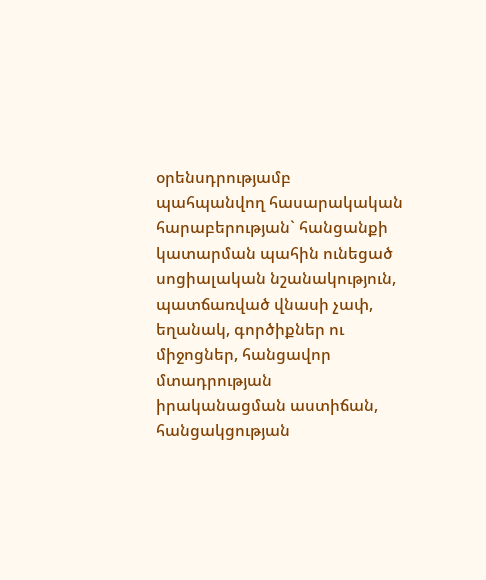օրենսդրությամբ պահպանվող հասարակական հարաբերության` հանցանքի կատարման պահին ունեցած սոցիալական նշանակություն, պատճառված վնասի չափ, եղանակ, գործիքներ ու միջոցներ, հանցավոր մտադրության իրականացման աստիճան, հանցակցության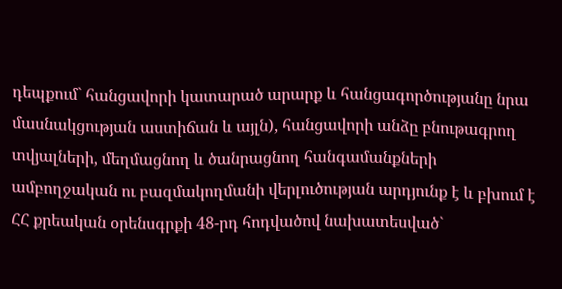դեպքում` հանցավորի կատարած արարք և հանցագործությանը նրա մասնակցության աստիճան և այլն), հանցավորի անձը բնութագրող տվյալների, մեղմացնող և ծանրացնող հանգամանքների ամբողջական ու բազմակողմանի վերլուծության արդյունք է և բխում է ՀՀ քրեական օրենսգրքի 48-րդ հոդվածով նախատեսված`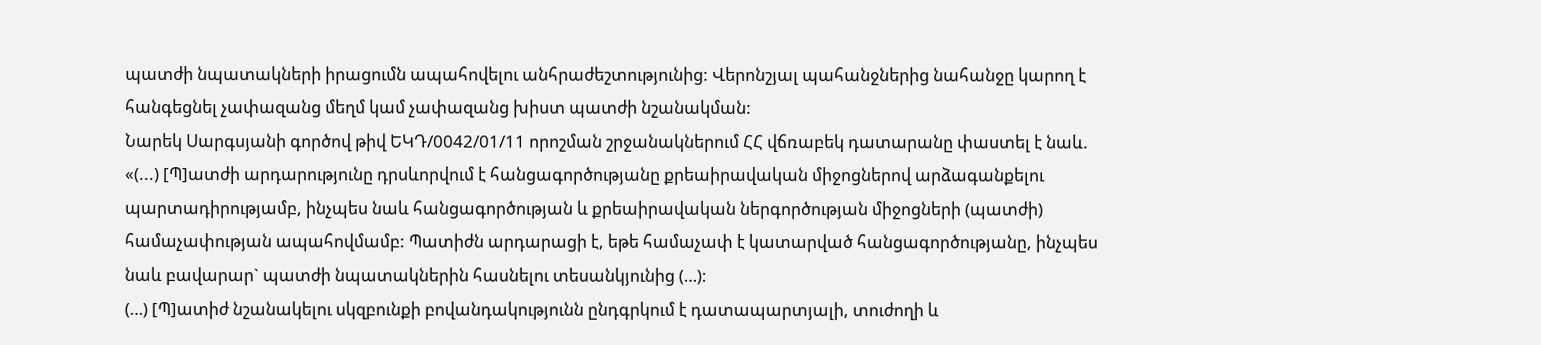պատժի նպատակների իրացումն ապահովելու անհրաժեշտությունից: Վերոնշյալ պահանջներից նահանջը կարող է հանգեցնել չափազանց մեղմ կամ չափազանց խիստ պատժի նշանակման:
Նարեկ Սարգսյանի գործով թիվ ԵԿԴ/0042/01/11 որոշման շրջանակներում ՀՀ վճռաբեկ դատարանը փաստել է նաև. «(...) [Պ]ատժի արդարությունը դրսևորվում է հանցագործությանը քրեաիրավական միջոցներով արձագանքելու պարտադիրությամբ, ինչպես նաև հանցագործության և քրեաիրավական ներգործության միջոցների (պատժի) համաչափության ապահովմամբ: Պատիժն արդարացի է, եթե համաչափ է կատարված հանցագործությանը, ինչպես նաև բավարար` պատժի նպատակներին հասնելու տեսանկյունից (…):
(…) [Պ]ատիժ նշանակելու սկզբունքի բովանդակությունն ընդգրկում է դատապարտյալի, տուժողի և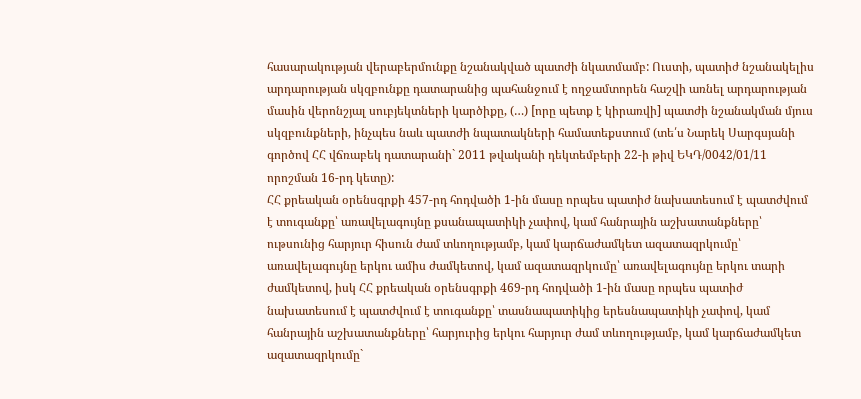հասարակության վերաբերմունքը նշանակված պատժի նկատմամբ: Ուստի, պատիժ նշանակելիս արդարության սկզբունքը դատարանից պահանջում է ողջամտորեն հաշվի առնել արդարության մասին վերոնշյալ սուբյեկտների կարծիքը, (…) [որը պետք է կիրառվի] պատժի նշանակման մյուս սկզբունքների, ինչպես նաև պատժի նպատակների համատեքստում (տե՛ս Նարեկ Սարգսյանի գործով ՀՀ վճռաբեկ դատարանի` 2011 թվականի դեկտեմբերի 22-ի թիվ ԵԿԴ/0042/01/11 որոշման 16-րդ կետը):
ՀՀ քրեական օրենսգրքի 457-րդ հոդվածի 1-ին մասը որպես պատիժ նախատեսում է պատժվում է տուգանքը՝ առավելագույնը քսանապատիկի չափով, կամ հանրային աշխատանքները՝ ութսունից հարյուր հիսուն ժամ տևողությամբ, կամ կարճաժամկետ ազատազրկումը՝ առավելագույնը երկու ամիս ժամկետով, կամ ազատազրկումը՝ առավելագույնը երկու տարի ժամկետով, իսկ ՀՀ քրեական օրենսգրքի 469-րդ հոդվածի 1-ին մասը որպես պատիժ նախատեսում է պատժվում է տուգանքը՝ տասնապատիկից երեսնապատիկի չափով, կամ հանրային աշխատանքները՝ հարյուրից երկու հարյուր ժամ տևողությամբ, կամ կարճաժամկետ ազատազրկումը`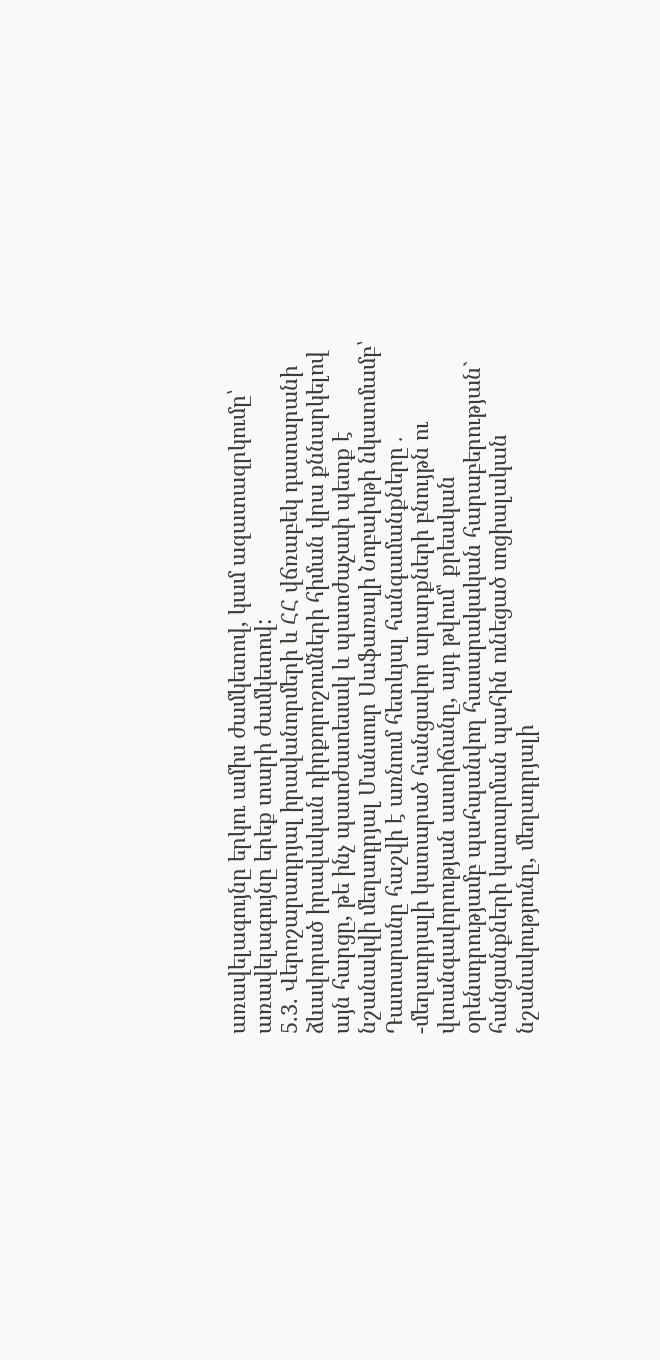առավելագույնը երկու ամիս ժամկետով, կամ ազատազրկումը՝ առավելագույնը երեք տարի ժամկետով:
5.3. Վերոշարադրյալ իրավանորմերի և ՀՀ վճռաբեկ դատարանի ձևավորած իրավական դիրքորոշումների հիման վրա քննարկելով այն հարցը, թե ինչ պատժատեսակ և պատժաչափ պետք է նշանակվի մեղադրյալ Մանսուր Սաֆառալի Նոբախթի նկատմամբ՝ Դատարանը հաշվի է առնում հետևյալ հանգամանքները․
-մեղադրյալի կատարած հանցավոր արարքների բնույթն ու վտանգավորության աստիճանը, այդ թվում՝ քրեական օրենսդրությամբ պահպանվող հասարակական հարաբերության` հանցանքների կատարման պահին ունեցած սոցիալական նշանակությունը, մեղադրյալի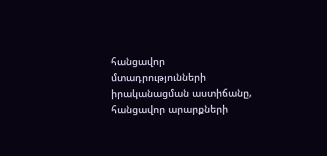հանցավոր մտադրությունների իրականացման աստիճանը, հանցավոր արարքների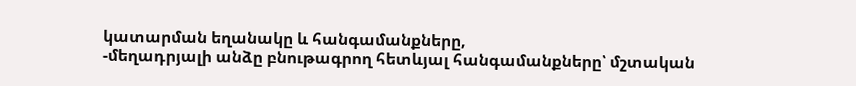կատարման եղանակը և հանգամանքները,
-մեղադրյալի անձը բնութագրող հետևյալ հանգամանքները՝ մշտական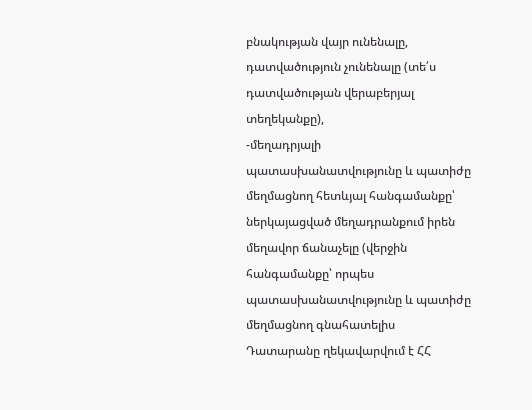բնակության վայր ունենալը, դատվածություն չունենալը (տե՛ս դատվածության վերաբերյալ տեղեկանքը),
-մեղադրյալի պատասխանատվությունը և պատիժը մեղմացնող հետևյալ հանգամանքը՝ ներկայացված մեղադրանքում իրեն մեղավոր ճանաչելը (վերջին հանգամանքը՝ որպես պատասխանատվությունը և պատիժը մեղմացնող գնահատելիս Դատարանը ղեկավարվում է ՀՀ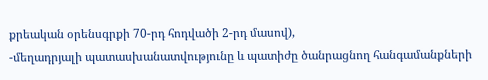քրեական օրենսգրքի 70-րդ հոդվածի 2-րդ մասով),
-մեղադրյալի պատասխանատվությունը և պատիժը ծանրացնող հանգամանքների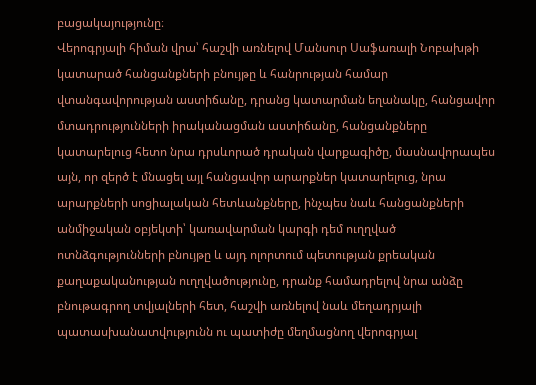բացակայությունը։
Վերոգրյալի հիման վրա՝ հաշվի առնելով Մանսուր Սաֆառալի Նոբախթի կատարած հանցանքների բնույթը և հանրության համար վտանգավորության աստիճանը, դրանց կատարման եղանակը, հանցավոր մտադրությունների իրականացման աստիճանը, հանցանքները կատարելուց հետո նրա դրսևորած դրական վարքագիծը, մասնավորապես այն, որ զերծ է մնացել այլ հանցավոր արարքներ կատարելուց, նրա արարքների սոցիալական հետևանքները, ինչպես նաև հանցանքների անմիջական օբյեկտի՝ կառավարման կարգի դեմ ուղղված ոտնձգությունների բնույթը և այդ ոլորտում պետության քրեական քաղաքականության ուղղվածությունը, դրանք համադրելով նրա անձը բնութագրող տվյալների հետ, հաշվի առնելով նաև մեղադրյալի պատասխանատվությունն ու պատիժը մեղմացնող վերոգրյալ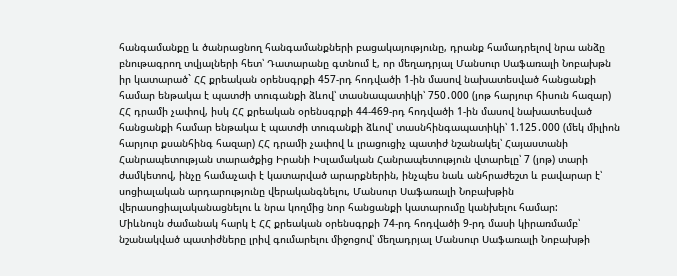հանգամանքը և ծանրացնող հանգամանքների բացակայությունը, դրանք համադրելով նրա անձը բնութագրող տվյալների հետ՝ Դատարանը գտնում է, որ մեղադրյալ Մանսուր Սաֆառալի Նոբախթն իր կատարած` ՀՀ քրեական օրենսգրքի 457-րդ հոդվածի 1-ին մասով նախատեսված հանցանքի համար ենթակա է պատժի տուգանքի ձևով՝ տասնապատիկի՝ 750․000 (յոթ հարյուր հիսուն հազար) ՀՀ դրամի չափով, իսկ ՀՀ քրեական օրենսգրքի 44-469-րդ հոդվածի 1-ին մասով նախատեսված հանցանքի համար ենթակա է պատժի տուգանքի ձևով՝ տասնհինգապատիկի՝ 1.125․000 (մեկ միլիոն հարյուր քսանհինգ հազար) ՀՀ դրամի չափով և լրացուցիչ պատիժ նշանակել՝ Հայաստանի Հանրապետության տարածքից Իրանի Իսլամական Հանրապետություն վտարելը՝ 7 (յոթ) տարի ժամկետով, ինչը համաչափ է կատարված արարքներին, ինչպես նաև անհրաժեշտ և բավարար է՝ սոցիալական արդարությունը վերականգնելու, Մանսուր Սաֆառալի Նոբախթին վերասոցիալականացնելու և նրա կողմից նոր հանցանքի կատարումը կանխելու համար:
Միևնույն ժամանակ հարկ է ՀՀ քրեական օրենսգրքի 74-րդ հոդվածի 9-րդ մասի կիրառմամբ՝ նշանակված պատիժները լրիվ գումարելու միջոցով՝ մեղադրյալ Մանսուր Սաֆառալի Նոբախթի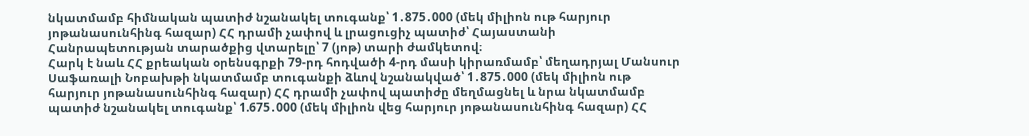նկատմամբ հիմնական պատիժ նշանակել տուգանք՝ 1․875․000 (մեկ միլիոն ութ հարյուր յոթանասունհինգ հազար) ՀՀ դրամի չափով և լրացուցիչ պատիժ՝ Հայաստանի Հանրապետության տարածքից վտարելը՝ 7 (յոթ) տարի ժամկետով։
Հարկ է նաև ՀՀ քրեական օրենսգրքի 79-րդ հոդվածի 4-րդ մասի կիրառմամբ՝ մեղադրյալ Մանսուր Սաֆառալի Նոբախթի նկատմամբ տուգանքի ձևով նշանակված՝ 1․875․000 (մեկ միլիոն ութ հարյուր յոթանասունհինգ հազար) ՀՀ դրամի չափով պատիժը մեղմացնել և նրա նկատմամբ պատիժ նշանակել տուգանք՝ 1.675․000 (մեկ միլիոն վեց հարյուր յոթանասունհինգ հազար) ՀՀ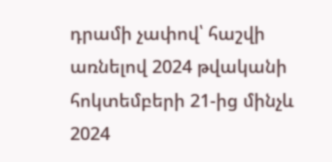դրամի չափով՝ հաշվի առնելով 2024 թվականի հոկտեմբերի 21-ից մինչև 2024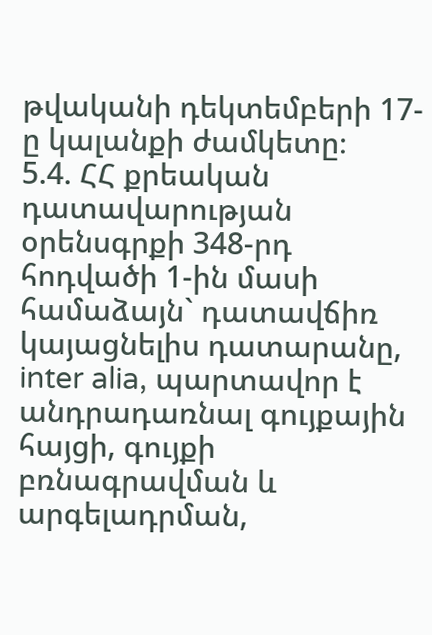թվականի դեկտեմբերի 17-ը կալանքի ժամկետը։
5.4. ՀՀ քրեական դատավարության օրենսգրքի 348-րդ հոդվածի 1-ին մասի համաձայն` դատավճիռ կայացնելիս դատարանը, inter alia, պարտավոր է անդրադառնալ գույքային հայցի, գույքի բռնագրավման և արգելադրման,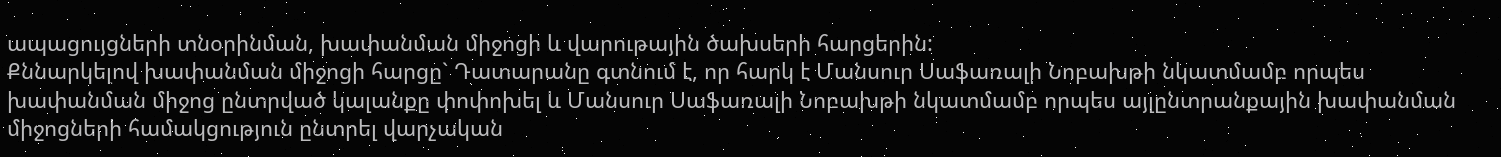ապացույցների տնօրինման, խափանման միջոցի և վարութային ծախսերի հարցերին:
Քննարկելով խափանման միջոցի հարցը` Դատարանը գտնում է, որ հարկ է Մանսուր Սաֆառալի Նոբախթի նկատմամբ որպես խափանման միջոց ընտրված կալանքը փոփոխել և Մանսուր Սաֆառալի Նոբախթի նկատմամբ որպես այլընտրանքային խափանման միջոցների համակցություն ընտրել վարչական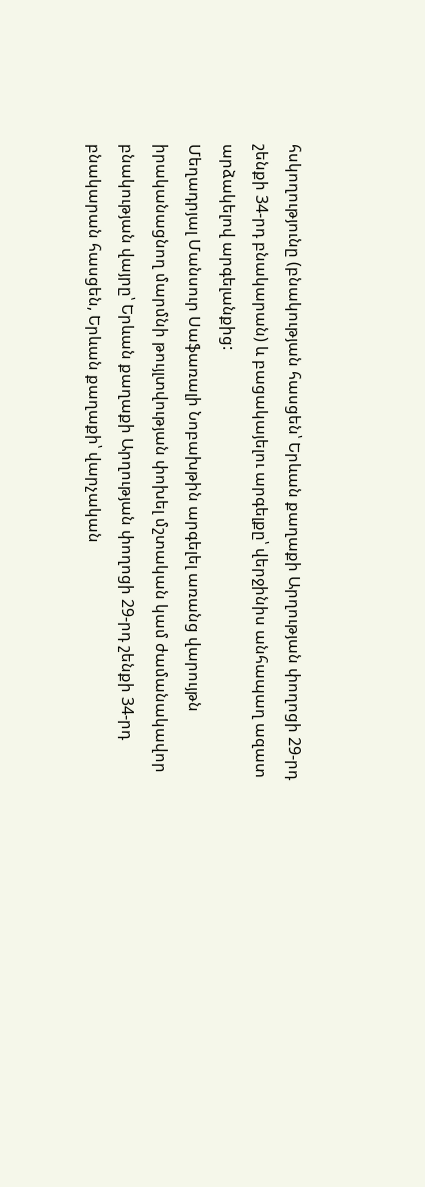հսկողությունը (բնակության հասցեն՝ Երևան քաղաքի Արղության փողոցի 29-րդ շենքի 34-րդ բնակարան) և բացակայելու արգելքը՝ վերջինիս անհապաղ ազատ արձակելով արգելանքից:
Մեղադրյալ Մանսուր Սաֆառալի Նոբախթին արգելել առանց վարույթն իրականացնող մարմնի թույլտվության փոխել մշտական կամ ժամանակավոր բնակության վայրը՝ Երևան քաղաքի Արղության փողոցի 29-րդ շենքի 34-րդ բնակարան հասցեն, Երևան քաղաքի՝ վարչական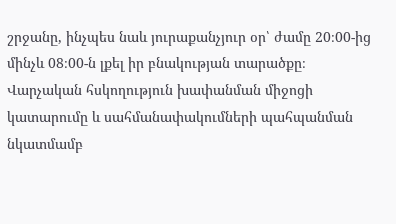շրջանը, ինչպես նաև յուրաքանչյուր օր՝ ժամը 20։00-ից մինչև 08։00-ն լքել իր բնակության տարածքը։
Վարչական հսկողություն խափանման միջոցի կատարումը և սահմանափակումների պահպանման նկատմամբ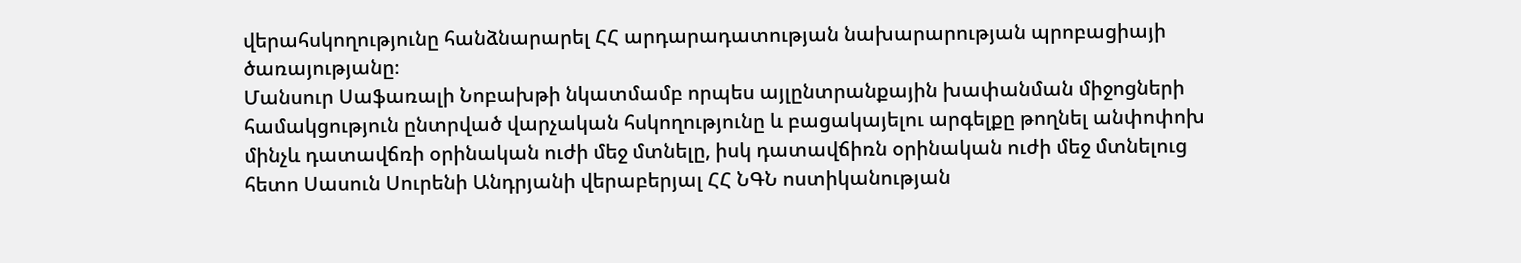վերահսկողությունը հանձնարարել ՀՀ արդարադատության նախարարության պրոբացիայի ծառայությանը։
Մանսուր Սաֆառալի Նոբախթի նկատմամբ որպես այլընտրանքային խափանման միջոցների համակցություն ընտրված վարչական հսկողությունը և բացակայելու արգելքը թողնել անփոփոխ մինչև դատավճռի օրինական ուժի մեջ մտնելը, իսկ դատավճիռն օրինական ուժի մեջ մտնելուց հետո Սասուն Սուրենի Անդրյանի վերաբերյալ ՀՀ ՆԳՆ ոստիկանության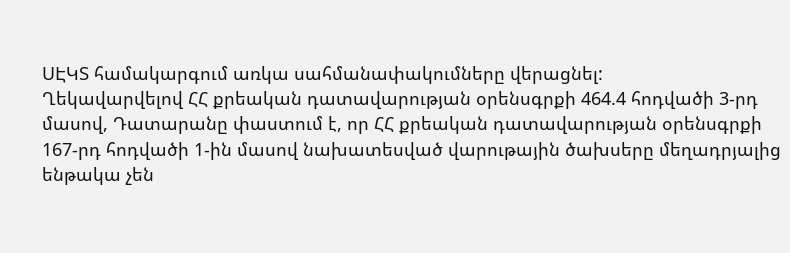ՍԷԿՏ համակարգում առկա սահմանափակումները վերացնել:
Ղեկավարվելով ՀՀ քրեական դատավարության օրենսգրքի 464.4 հոդվածի 3-րդ մասով, Դատարանը փաստում է, որ ՀՀ քրեական դատավարության օրենսգրքի 167-րդ հոդվածի 1-ին մասով նախատեսված վարութային ծախսերը մեղադրյալից ենթակա չեն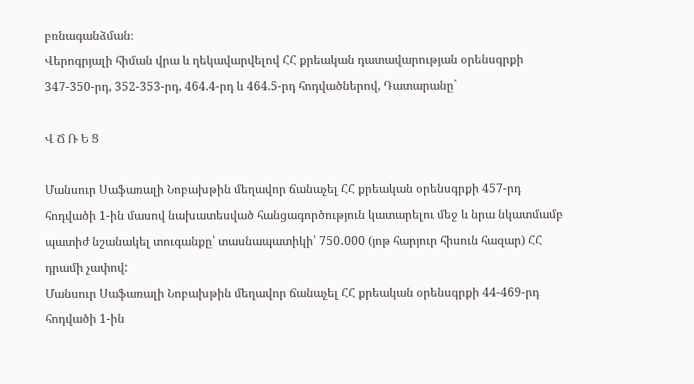բռնագանձման։
Վերոգրյալի հիման վրա և ղեկավարվելով ՀՀ քրեական դատավարության օրենսգրքի 347-350-րդ, 352-353-րդ, 464.4-րդ և 464.5-րդ հոդվածներով, Դատարանը`

Վ Ճ Ռ Ե Ց

Մանսուր Սաֆառալի Նոբախթին մեղավոր ճանաչել ՀՀ քրեական օրենսգրքի 457-րդ հոդվածի 1-ին մասով նախատեսված հանցագործություն կատարելու մեջ և նրա նկատմամբ պատիժ նշանակել տուգանքը՝ տասնապատիկի՝ 750․000 (յոթ հարյուր հիսուն հազար) ՀՀ դրամի չափով:
Մանսուր Սաֆառալի Նոբախթին մեղավոր ճանաչել ՀՀ քրեական օրենսգրքի 44-469-րդ հոդվածի 1-ին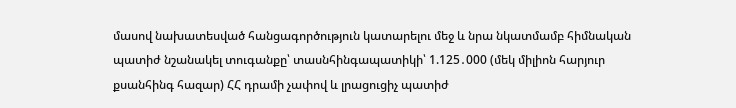մասով նախատեսված հանցագործություն կատարելու մեջ և նրա նկատմամբ հիմնական պատիժ նշանակել տուգանքը՝ տասնհինգապատիկի՝ 1.125․000 (մեկ միլիոն հարյուր քսանհինգ հազար) ՀՀ դրամի չափով և լրացուցիչ պատիժ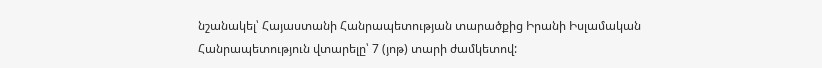նշանակել՝ Հայաստանի Հանրապետության տարածքից Իրանի Իսլամական Հանրապետություն վտարելը՝ 7 (յոթ) տարի ժամկետով: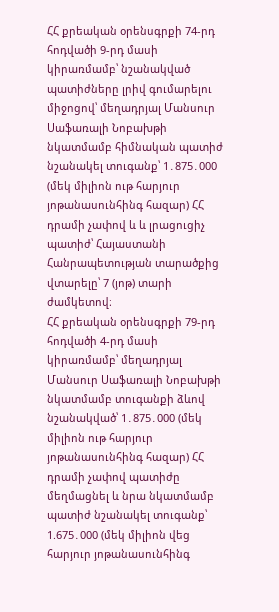ՀՀ քրեական օրենսգրքի 74-րդ հոդվածի 9-րդ մասի կիրառմամբ՝ նշանակված պատիժները լրիվ գումարելու միջոցով՝ մեղադրյալ Մանսուր Սաֆառալի Նոբախթի նկատմամբ հիմնական պատիժ նշանակել տուգանք՝ 1․875․000 (մեկ միլիոն ութ հարյուր յոթանասունհինգ հազար) ՀՀ դրամի չափով և և լրացուցիչ պատիժ՝ Հայաստանի Հանրապետության տարածքից վտարելը՝ 7 (յոթ) տարի ժամկետով։
ՀՀ քրեական օրենսգրքի 79-րդ հոդվածի 4-րդ մասի կիրառմամբ՝ մեղադրյալ Մանսուր Սաֆառալի Նոբախթի նկատմամբ տուգանքի ձևով նշանակված՝ 1․875․000 (մեկ միլիոն ութ հարյուր յոթանասունհինգ հազար) ՀՀ դրամի չափով պատիժը մեղմացնել և նրա նկատմամբ պատիժ նշանակել տուգանք՝ 1.675․000 (մեկ միլիոն վեց հարյուր յոթանասունհինգ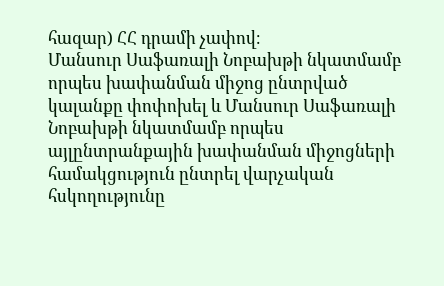հազար) ՀՀ դրամի չափով։
Մանսուր Սաֆառալի Նոբախթի նկատմամբ որպես խափանման միջոց ընտրված կալանքը փոփոխել և Մանսուր Սաֆառալի Նոբախթի նկատմամբ որպես այլընտրանքային խափանման միջոցների համակցություն ընտրել վարչական հսկողությունը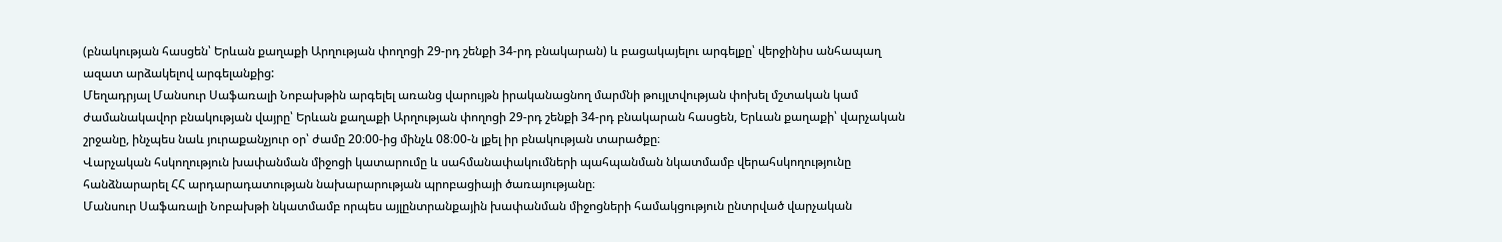(բնակության հասցեն՝ Երևան քաղաքի Արղության փողոցի 29-րդ շենքի 34-րդ բնակարան) և բացակայելու արգելքը՝ վերջինիս անհապաղ ազատ արձակելով արգելանքից:
Մեղադրյալ Մանսուր Սաֆառալի Նոբախթին արգելել առանց վարույթն իրականացնող մարմնի թույլտվության փոխել մշտական կամ ժամանակավոր բնակության վայրը՝ Երևան քաղաքի Արղության փողոցի 29-րդ շենքի 34-րդ բնակարան հասցեն, Երևան քաղաքի՝ վարչական շրջանը, ինչպես նաև յուրաքանչյուր օր՝ ժամը 20։00-ից մինչև 08։00-ն լքել իր բնակության տարածքը։
Վարչական հսկողություն խափանման միջոցի կատարումը և սահմանափակումների պահպանման նկատմամբ վերահսկողությունը հանձնարարել ՀՀ արդարադատության նախարարության պրոբացիայի ծառայությանը։
Մանսուր Սաֆառալի Նոբախթի նկատմամբ որպես այլընտրանքային խափանման միջոցների համակցություն ընտրված վարչական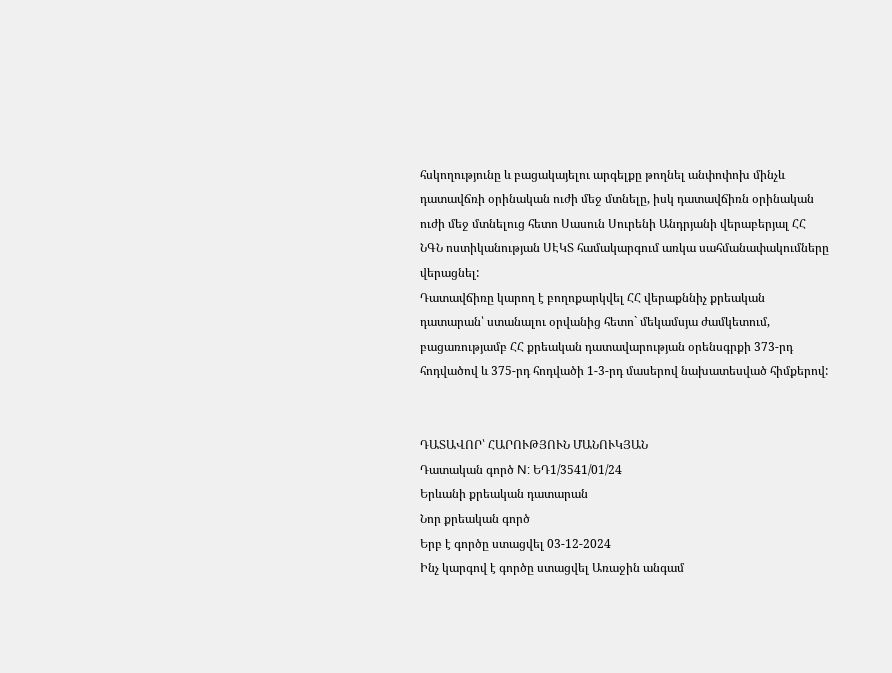հսկողությունը և բացակայելու արգելքը թողնել անփոփոխ մինչև դատավճռի օրինական ուժի մեջ մտնելը, իսկ դատավճիռն օրինական ուժի մեջ մտնելուց հետո Սասուն Սուրենի Անդրյանի վերաբերյալ ՀՀ ՆԳՆ ոստիկանության ՍԷԿՏ համակարգում առկա սահմանափակումները վերացնել:
Դատավճիռը կարող է բողոքարկվել ՀՀ վերաքննիչ քրեական դատարան՝ ստանալու օրվանից հետո` մեկամսյա ժամկետում, բացառությամբ ՀՀ քրեական դատավարության օրենսգրքի 373-րդ հոդվածով և 375-րդ հոդվածի 1-3-րդ մասերով նախատեսված հիմքերով:


ԴԱՏԱՎՈՐ՝ ՀԱՐՈՒԹՅՈՒՆ ՄԱՆՈՒԿՅԱՆ
Դատական գործ N: ԵԴ1/3541/01/24
Երևանի քրեական դատարան
Նոր քրեական գործ
Երբ է գործը ստացվել 03-12-2024
Ինչ կարգով է գործը ստացվել Առաջին անգամ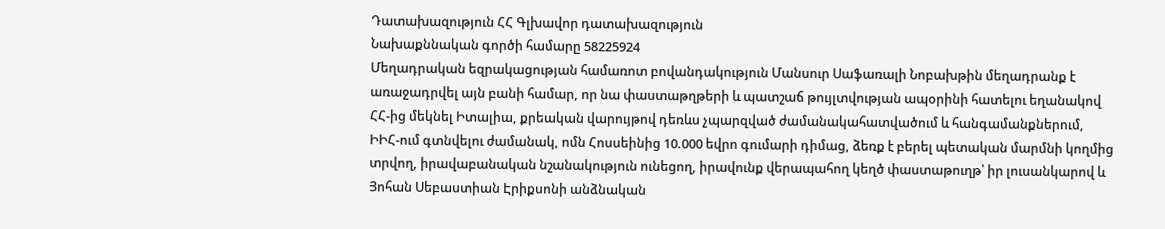Դատախազություն ՀՀ Գլխավոր դատախազություն
Նախաքննական գործի համարը 58225924
Մեղադրական եզրակացության համառոտ բովանդակություն Մանսուր Սաֆառալի Նոբախթին մեղադրանք է առաջադրվել այն բանի համար, որ նա փաստաթղթերի և պատշաճ թույլտվության ապօրինի հատելու եղանակով ՀՀ-ից մեկնել Իտալիա, քրեական վարույթով դեռևս չպարզված ժամանակահատվածում և հանգամանքներում, ԻԻՀ-ում գտնվելու ժամանակ, ոմն Հոսսեինից 10.000 եվրո գումարի դիմաց, ձեռք է բերել պետական մարմնի կողմից տրվող, իրավաբանական նշանակություն ունեցող, իրավունք վերապահող կեղծ փաստաթուղթ՝ իր լուսանկարով և Յոհան Սեբաստիան Էրիքսոնի անձնական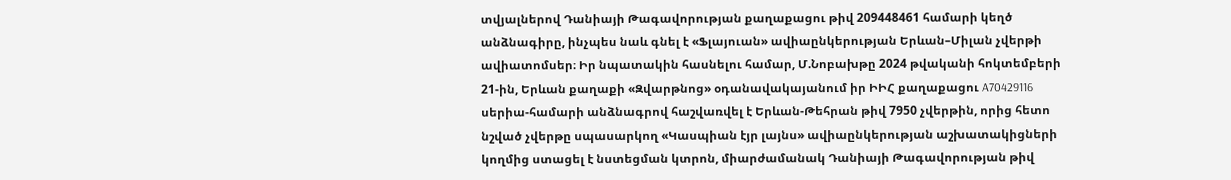տվյալներով Դանիայի Թագավորության քաղաքացու թիվ 209448461 համարի կեղծ անձնագիրը, ինչպես նաև գնել է «Ֆլայուան» ավիաընկերության Երևան–Միլան չվերթի ավիատոմսեր։ Իր նպատակին հասնելու համար, Մ.Նոբախթը 2024 թվականի հոկտեմբերի 21-ին, Երևան քաղաքի «Զվարթնոց» օդանավակայանում իր ԻԻՀ քաղաքացու A70429116 սերիա-համարի անձնագրով հաշվառվել է Երևան-Թեհրան թիվ 7950 չվերթին, որից հետո նշված չվերթը սպասարկող «Կասպիան էյր լայնս» ավիաընկերության աշխատակիցների կողմից ստացել է նստեցման կտրոն, միարժամանակ Դանիայի Թագավորության թիվ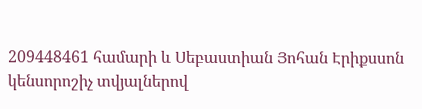209448461 համարի և Սեբաստիան Յոհան Էրիքսսոն կենսորոշիչ տվյալներով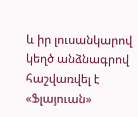և իր լուսանկարով կեղծ անձնագրով հաշվառվել է «Ֆլայուան»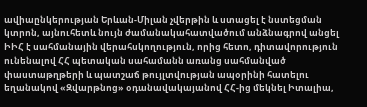ավիաընկերության Երևան-Միլան չվերթին և ստացել է նստեցման կտրոն, այնուհետև նույն ժամանակահատվածում անձնագրով անցել ԻԻՀ է սահմանային վերահսկողություն, որից հետո, դիտավորություն ունենալով ՀՀ պետական սահամանն առանց սահմանված փաստաթղթերի և պատշաճ թույլտվության ապօրինի հատելու եղանակով «Զվարթնոց» օդանավակայանով ՀՀ-ից մեկնել Իտալիա,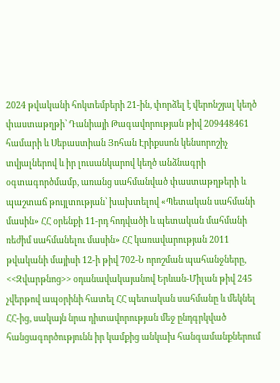2024 թվականի հոկտեմբերի 21-ին, փորձել է վերոնշյալ կեղծ փաստաթղթի՝ Դանիայի Թագավորության թիվ 209448461 համարի և Սեբաստիան Յոհան Էրիքսսոն կենսորոշիչ տվյալներով և իր լուսանկարով կեղծ անձնագրի օգտագործմամբ, առանց սահմանված փաստաթղթերի և պաշտաճ թույլտության՝ խախտելով «Պետական սահմանի մասին» ՀՀ օրենքի 11-րդ հոդվածի և պետական մահմանի ռեժիմ սահմանելու մասին» ՀՀ կառավարության 2011 թվականի մայիսի 12-ի թիվ 702-Ն որոշման պահանջները, <<Զվարթնոց>> օդանավակայանով Երևան-Միլան թիվ 245 չվերթով ապօրինի հատել ՀՀ պետական սահմանը և մեկնել ՀՀ-ից, սակայն նրա դիտավորության մեջ ընդգրկված հանցագործությունն իր կամքից անկախ հանգամանքներում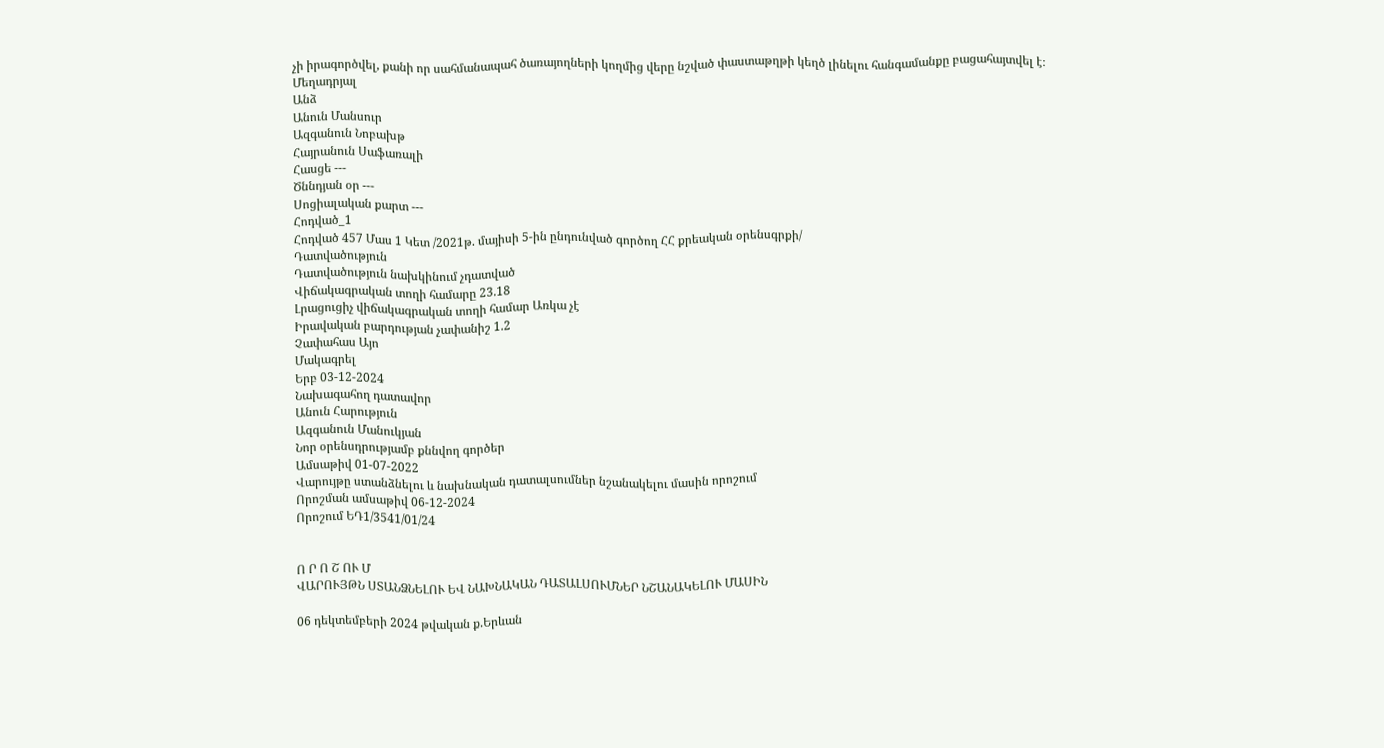չի իրագործվել, քանի որ սահմանապահ ծառայողների կողմից վերը նշված փաստաթղթի կեղծ լինելու հանգամանքը բացահայտվել է։
Մեղադրյալ
Անձ
Անուն Մանսուր
Ազգանուն Նոբախթ
Հայրանուն Սաֆառալի
Հասցե ---
Ծննդյան օր ---
Սոցիալական քարտ ---
Հոդված_1
Հոդված 457 Մաս 1 Կետ /2021թ. մայիսի 5-ին ընդունված գործող ՀՀ քրեական օրենսգրքի/
Դատվածություն
Դատվածություն նախկինում չդատված
Վիճակագրական տողի համարը 23.18
Լրացուցիչ վիճակագրական տողի համար Առկա չէ
Իրավական բարդության չափանիշ 1.2
Չափահաս Այո
Մակագրել
Երբ 03-12-2024
Նախագահող դատավոր
Անուն Հարություն
Ազգանուն Մանուկյան
Նոր օրենսդրությամբ քննվող գործեր
Ամսաթիվ 01-07-2022
Վարույթը ստանձնելու և նախնական դատալսումներ նշանակելու մասին որոշում
Որոշման ամսաթիվ 06-12-2024
Որոշում ԵԴ1/3541/01/24


Ո Ր Ո Շ ՈՒ Մ
ՎԱՐՈՒՅԹՆ ՍՏԱՆՁՆԵԼՈՒ ԵՎ ՆԱԽՆԱԿԱՆ ԴԱՏԱԼՍՈՒՄՆԵՐ ՆՇԱՆԱԿԵԼՈՒ ՄԱՍԻՆ

06 դեկտեմբերի 2024 թվական ք.Երևան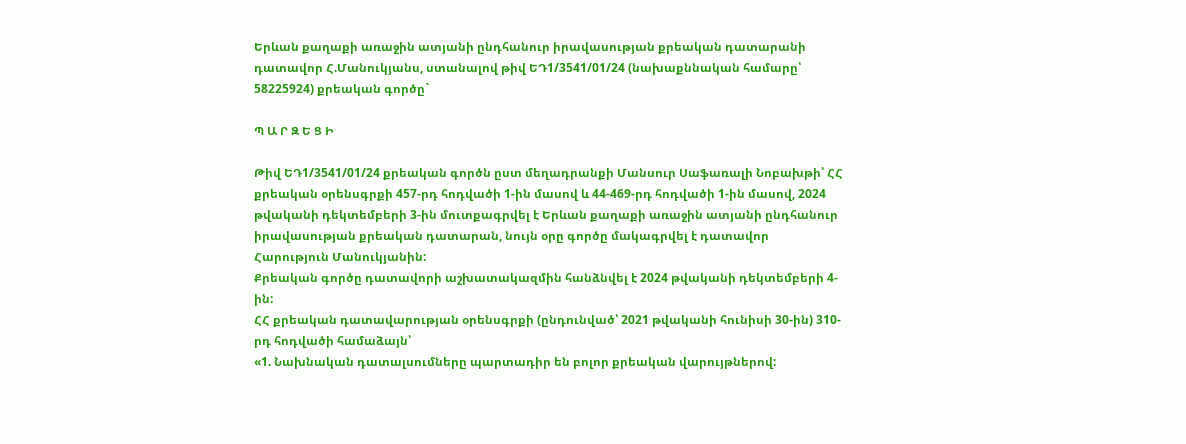Երևան քաղաքի առաջին ատյանի ընդհանուր իրավասության քրեական դատարանի դատավոր Հ.Մանուկյանս, ստանալով թիվ ԵԴ1/3541/01/24 (նախաքննական համարը՝ 58225924) քրեական գործը`

Պ Ա Ր Զ Ե Ց Ի

Թիվ ԵԴ1/3541/01/24 քրեական գործն ըստ մեղադրանքի Մանսուր Սաֆառալի Նոբախթի՝ ՀՀ քրեական օրենսգրքի 457-րդ հոդվածի 1-ին մասով և 44-469-րդ հոդվածի 1-ին մասով, 2024 թվականի դեկտեմբերի 3-ին մուտքագրվել է Երևան քաղաքի առաջին ատյանի ընդհանուր իրավասության քրեական դատարան, նույն օրը գործը մակագրվել է դատավոր Հարություն Մանուկյանին:
Քրեական գործը դատավորի աշխատակազմին հանձնվել է 2024 թվականի դեկտեմբերի 4-ին:
ՀՀ քրեական դատավարության օրենսգրքի (ընդունված՝ 2021 թվականի հունիսի 30-ին) 310-րդ հոդվածի համաձայն՝
«1. Նախնական դատալսումները պարտադիր են բոլոր քրեական վարույթներով: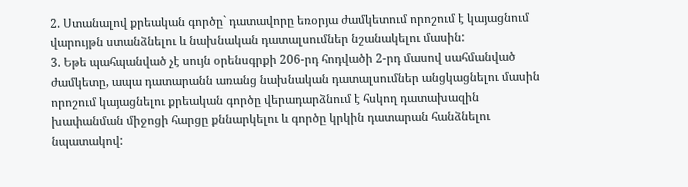2. Ստանալով քրեական գործը` դատավորը եռօրյա ժամկետում որոշում է կայացնում վարույթն ստանձնելու և նախնական դատալսումներ նշանակելու մասին:
3. Եթե պահպանված չէ սույն օրենսգրքի 206-րդ հոդվածի 2-րդ մասով սահմանված ժամկետը, ապա դատարանն առանց նախնական դատալսումներ անցկացնելու մասին որոշում կայացնելու քրեական գործը վերադարձնում է հսկող դատախազին խափանման միջոցի հարցը քննարկելու և գործը կրկին դատարան հանձնելու նպատակով: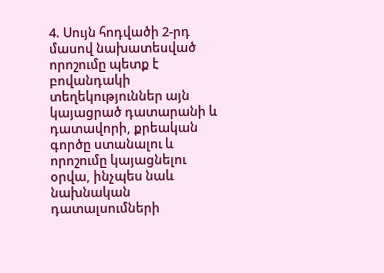4. Սույն հոդվածի 2-րդ մասով նախատեսված որոշումը պետք է բովանդակի տեղեկություններ այն կայացրած դատարանի և դատավորի, քրեական գործը ստանալու և որոշումը կայացնելու օրվա, ինչպես նաև նախնական դատալսումների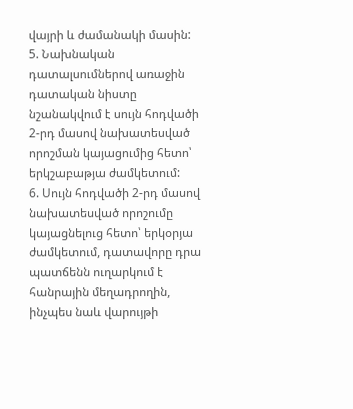վայրի և ժամանակի մասին:
5. Նախնական դատալսումներով առաջին դատական նիստը նշանակվում է սույն հոդվածի 2-րդ մասով նախատեսված որոշման կայացումից հետո՝ երկշաբաթյա ժամկետում:
6. Սույն հոդվածի 2-րդ մասով նախատեսված որոշումը կայացնելուց հետո՝ երկօրյա ժամկետում, դատավորը դրա պատճենն ուղարկում է հանրային մեղադրողին, ինչպես նաև վարույթի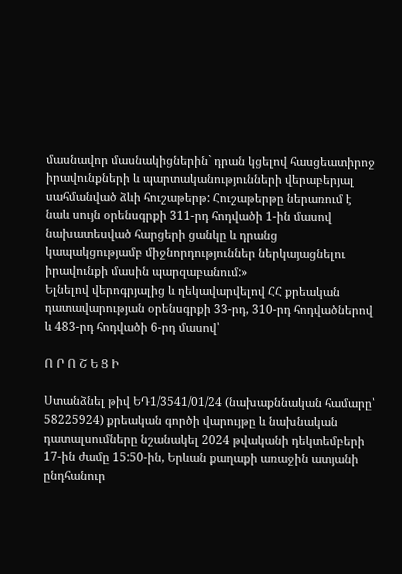մասնավոր մասնակիցներին` դրան կցելով հասցեատիրոջ իրավունքների և պարտականությունների վերաբերյալ սահմանված ձևի հուշաթերթ: Հուշաթերթը ներառում է նաև սույն օրենսգրքի 311-րդ հոդվածի 1-ին մասով նախատեսված հարցերի ցանկը և դրանց կապակցությամբ միջնորդություններ ներկայացնելու իրավունքի մասին պարզաբանում:»
Ելնելով վերոգրյալից և ղեկավարվելով ՀՀ քրեական դատավարության օրենսգրքի 33-րդ, 310-րդ հոդվածներով և 483-րդ հոդվածի 6-րդ մասով՝

Ո Ր Ո Շ Ե Ց Ի

Ստանձնել թիվ ԵԴ1/3541/01/24 (նախաքննական համարը՝ 58225924) քրեական գործի վարույթը և նախնական դատալսումները նշանակել 2024 թվականի դեկտեմբերի 17-ին ժամը 15:50-ին, Երևան քաղաքի առաջին ատյանի ընդհանուր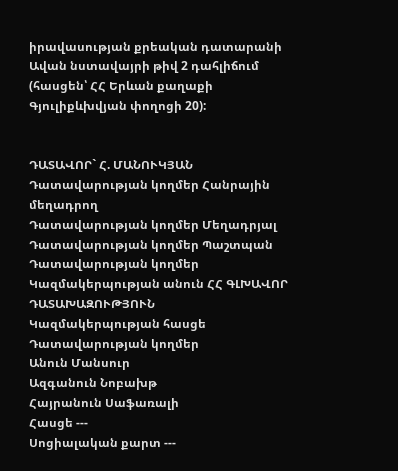իրավասության քրեական դատարանի Ավան նստավայրի թիվ 2 դահլիճում (հասցեն՝ ՀՀ Երևան քաղաքի Գյուլիքևխվյան փողոցի 20):


ԴԱՏԱՎՈՐ` Հ. ՄԱՆՈՒԿՅԱՆ
Դատավարության կողմեր Հանրային մեղադրող
Դատավարության կողմեր Մեղադրյալ
Դատավարության կողմեր Պաշտպան
Դատավարության կողմեր
Կազմակերպության անուն ՀՀ ԳԼԽԱՎՈՐ ԴԱՏԱԽԱԶՈՒԹՅՈՒՆ
Կազմակերպության հասցե
Դատավարության կողմեր
Անուն Մանսուր
Ազգանուն Նոբախթ
Հայրանուն Սաֆառալի
Հասցե ---
Սոցիալական քարտ ---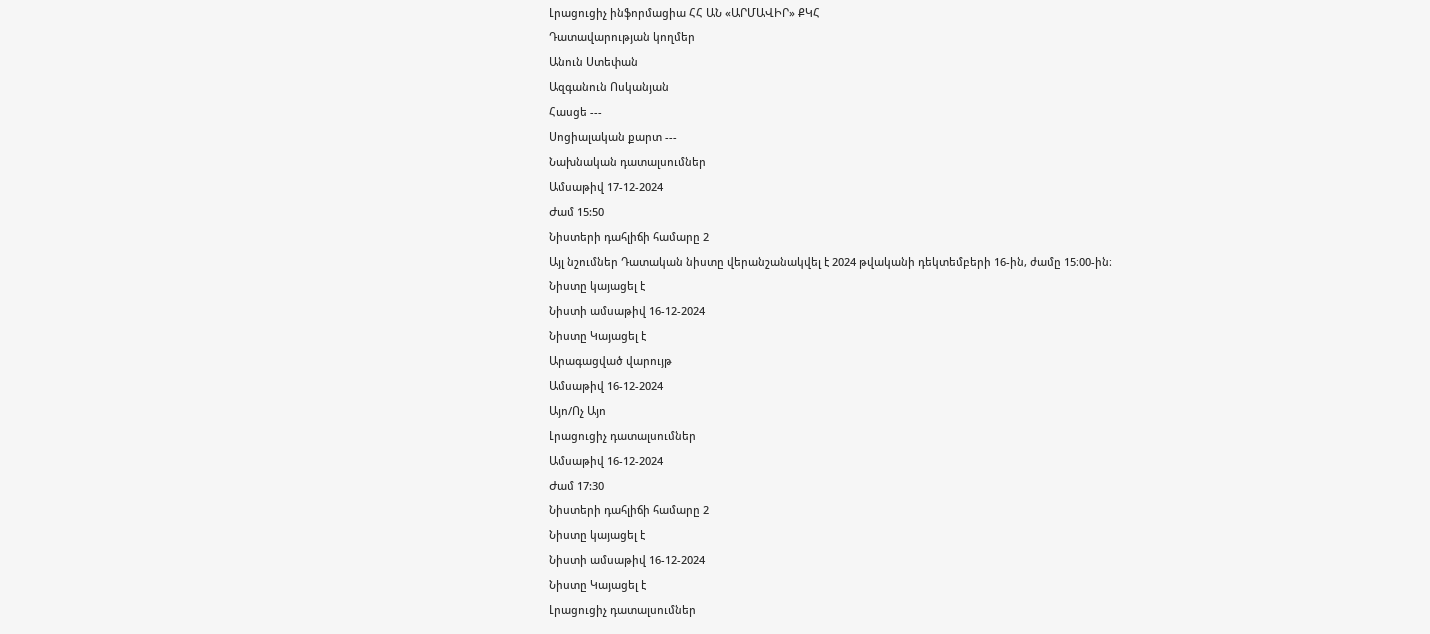Լրացուցիչ ինֆորմացիա ՀՀ ԱՆ «ԱՐՄԱՎԻՐ» ՔԿՀ
Դատավարության կողմեր
Անուն Ստեփան
Ազգանուն Ոսկանյան
Հասցե ---
Սոցիալական քարտ ---
Նախնական դատալսումներ
Ամսաթիվ 17-12-2024
Ժամ 15:50
Նիստերի դահլիճի համարը 2
Այլ նշումներ Դատական նիստը վերանշանակվել է 2024 թվականի դեկտեմբերի 16-ին, ժամը 15։00-ին։
Նիստը կայացել է
Նիստի ամսաթիվ 16-12-2024
Նիստը Կայացել է
Արագացված վարույթ
Ամսաթիվ 16-12-2024
Այո/Ոչ Այո
Լրացուցիչ դատալսումներ
Ամսաթիվ 16-12-2024
Ժամ 17:30
Նիստերի դահլիճի համարը 2
Նիստը կայացել է
Նիստի ամսաթիվ 16-12-2024
Նիստը Կայացել է
Լրացուցիչ դատալսումներ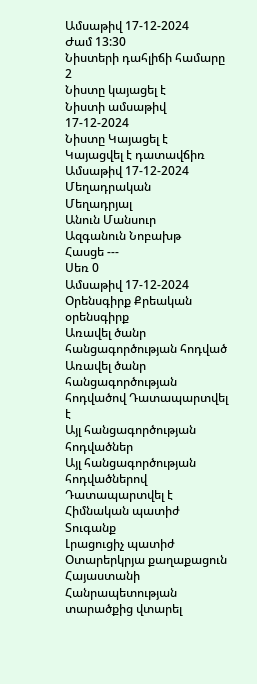Ամսաթիվ 17-12-2024
Ժամ 13:30
Նիստերի դահլիճի համարը 2
Նիստը կայացել է
Նիստի ամսաթիվ 17-12-2024
Նիստը Կայացել է
Կայացվել է դատավճիռ
Ամսաթիվ 17-12-2024
Մեղադրական
Մեղադրյալ
Անուն Մանսուր
Ազգանուն Նոբախթ
Հասցե ---
Սեռ 0
Ամսաթիվ 17-12-2024
Օրենսգիրք Քրեական օրենսգիրք
Առավել ծանր հանցագործության հոդված
Առավել ծանր հանցագործության հոդվածով Դատապարտվել է
Այլ հանցագործության հոդվածներ
Այլ հանցագործության հոդվածներով Դատապարտվել է
Հիմնական պատիժ Տուգանք
Լրացուցիչ պատիժ Օտարերկրյա քաղաքացուն Հայաստանի Հանրապետության տարածքից վտարել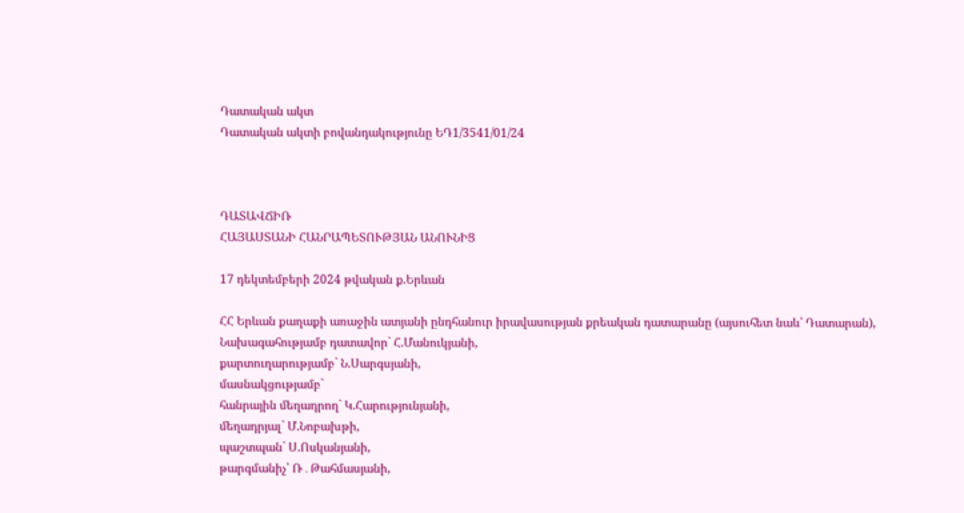Դատական ակտ
Դատական ակտի բովանդակությունը ԵԴ1/3541/01/24



ԴԱՏԱՎՃԻՌ
ՀԱՅԱՍՏԱՆԻ ՀԱՆՐԱՊԵՏՈՒԹՅԱՆ ԱՆՈՒՆԻՑ

17 դեկտեմբերի 2024 թվական ք.Երևան

ՀՀ Երևան քաղաքի առաջին ատյանի ընդհանուր իրավասության քրեական դատարանը (այսուհետ նաև՝ Դատարան),
Նախագահությամբ դատավոր` Հ.Մանուկյանի,
քարտուղարությամբ` Ն.Սարգսյանի,
մասնակցությամբ`
հանրային մեղադրող` Կ.Հարությունյանի,
մեղադրյալ` Մ.Նոբախթի,
պաշտպան` Ս.Ոսկանյանի,
թարգմանիչ՝ Ռ․Թահմասյանի,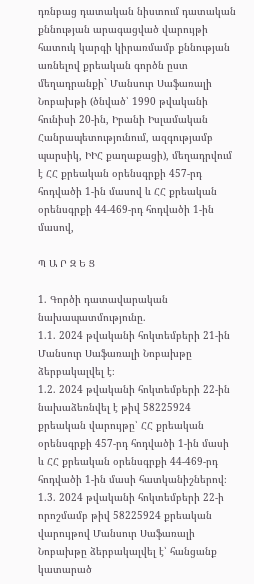դռնբաց դատական նիստում դատական քննության արագացված վարույթի հատուկ կարգի կիրառմամբ քննության առնելով քրեական գործն ըստ մեղադրանքի` Մանսուր Սաֆառալի Նոբախթի (ծնված՝ 1990 թվականի հունիսի 20-ին, Իրանի Իսլամական Հանրապետությունում, ազգությամբ պարսիկ, ԻԻՀ քաղաքացի), մեղադրվում է ՀՀ քրեական օրենսգրքի 457-րդ հոդվածի 1-ին մասով և ՀՀ քրեական օրենսգրքի 44-469-րդ հոդվածի 1-ին մասով,

Պ Ա Ր Զ Ե Ց

1. Գործի դատավարական նախապատմությունը.
1.1. 2024 թվականի հոկտեմբերի 21-ին Մանսուր Սաֆառալի Նոբախթը ձերբակալվել է։
1.2. 2024 թվականի հոկտեմբերի 22-ին նախաձեռնվել է թիվ 58225924 քրեական վարույթը՝ ՀՀ քրեական օրենսգրքի 457-րդ հոդվածի 1-ին մասի և ՀՀ քրեական օրենսգրքի 44-469-րդ հոդվածի 1-ին մասի հատկանիշներով։
1.3. 2024 թվականի հոկտեմբերի 22-ի որոշմամբ թիվ 58225924 քրեական վարույթով Մանսուր Սաֆառալի Նոբախթը ձերբակալվել է՝ հանցանք կատարած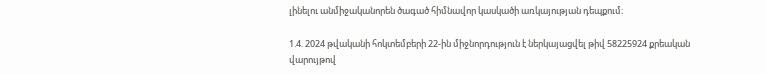լինելու անմիջականորեն ծագած հիմնավոր կասկածի առկայության դեպքում։

1.4. 2024 թվականի հոկտեմբերի 22-ին միջնորդություն է ներկայացվել թիվ 58225924 քրեական վարույթով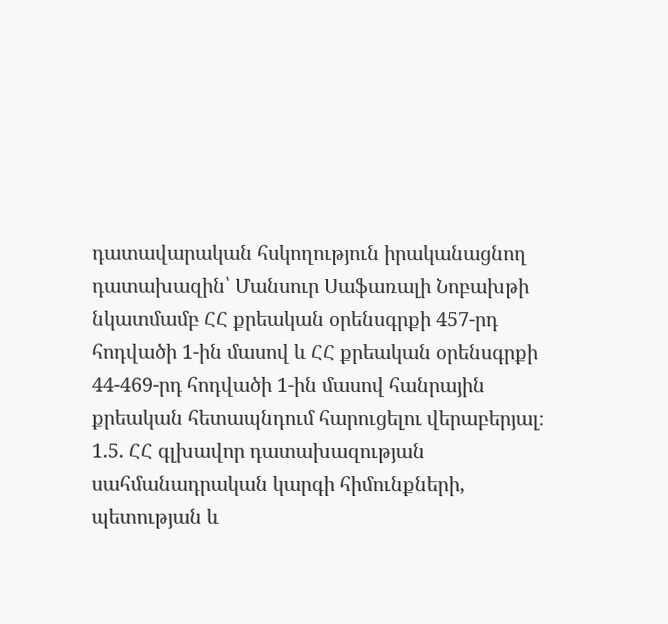դատավարական հսկողություն իրականացնող դատախազին՝ Մանսուր Սաֆառալի Նոբախթի նկատմամբ ՀՀ քրեական օրենսգրքի 457-րդ հոդվածի 1-ին մասով և ՀՀ քրեական օրենսգրքի 44-469-րդ հոդվածի 1-ին մասով հանրային քրեական հետապնդում հարուցելու վերաբերյալ։
1.5. ՀՀ գլխավոր դատախազության սահմանադրական կարգի հիմունքների, պետության և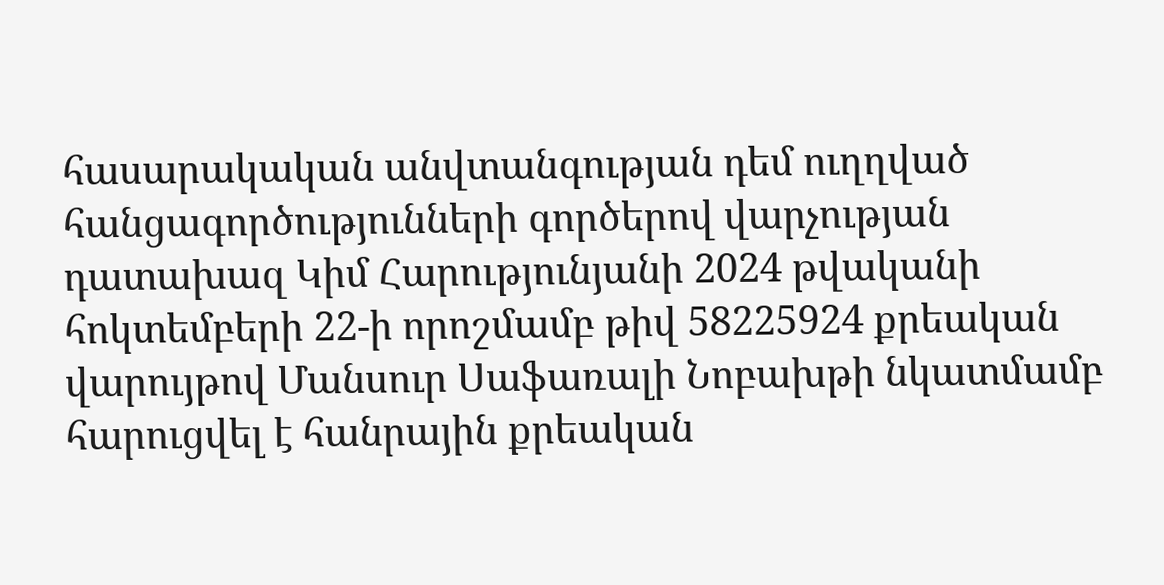հասարակական անվտանգության դեմ ուղղված հանցագործությունների գործերով վարչության դատախազ Կիմ Հարությունյանի 2024 թվականի հոկտեմբերի 22-ի որոշմամբ թիվ 58225924 քրեական վարույթով Մանսուր Սաֆառալի Նոբախթի նկատմամբ հարուցվել է հանրային քրեական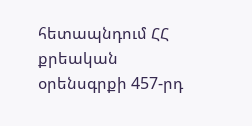հետապնդում ՀՀ քրեական օրենսգրքի 457-րդ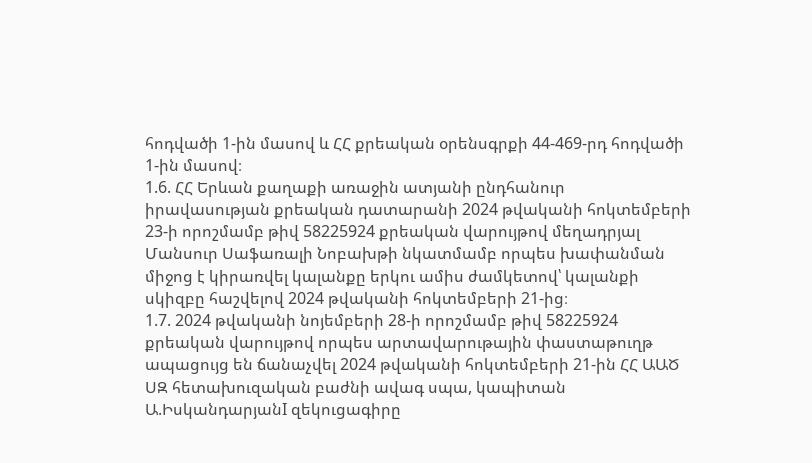հոդվածի 1-ին մասով և ՀՀ քրեական օրենսգրքի 44-469-րդ հոդվածի 1-ին մասով։
1.6. ՀՀ Երևան քաղաքի առաջին ատյանի ընդհանուր իրավասության քրեական դատարանի 2024 թվականի հոկտեմբերի 23-ի որոշմամբ թիվ 58225924 քրեական վարույթով մեղադրյալ Մանսուր Սաֆառալի Նոբախթի նկատմամբ որպես խափանման միջոց է կիրառվել կալանքը երկու ամիս ժամկետով՝ կալանքի սկիզբը հաշվելով 2024 թվականի հոկտեմբերի 21-ից։
1.7. 2024 թվականի նոյեմբերի 28-ի որոշմամբ թիվ 58225924 քրեական վարույթով որպես արտավարութային փաստաթուղթ ապացույց են ճանաչվել 2024 թվականի հոկտեմբերի 21-ին ՀՀ ԱԱԾ ՍԶ հետախուզական բաժնի ավագ սպա, կապիտան Ա.ԻսկանդարյանI զեկուցագիրը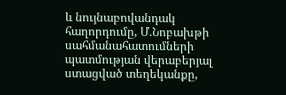և նույնաբովանդակ հաղորդումը, Մ.Նոբախթի սահմանահատումների պատմության վերաբերյալ ստացված տեղեկանքը,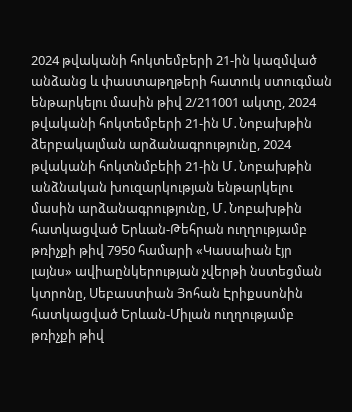2024 թվականի հոկտեմբերի 21-ին կազմված անձանց և փաստաթղթերի հատուկ ստուգման ենթարկելու մասին թիվ 2/211001 ակտը, 2024 թվականի հոկտեմբերի 21-ին Մ․Նոբախթին ձերբակալման արձանագրությունը, 2024 թվականի հոկտնմբեիի 21-ին Մ․Նոբախթին անձնական խուզարկության ենթարկելու մասին արձանագրությունը, Մ․Նոբախթին հատկացված Երևան-Թեհրան ուղղությամբ թռիչքի թիվ 7950 համարի «Կասաիան էյր լայնս» ավիաընկերության չվերթի նստեցման կտրոնը, Սեբաստիան Յոհան Էրիքսսոնին հատկացված Երևան-Միլան ուղղությամբ թռիչքի թիվ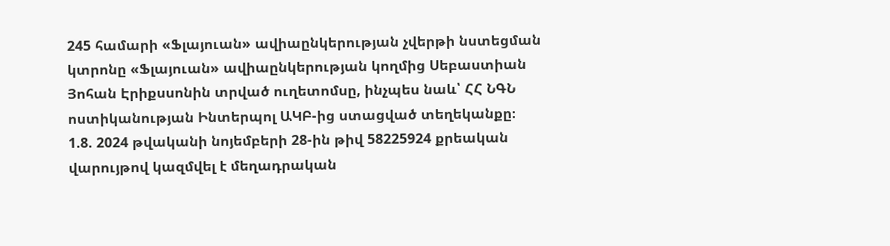245 համարի «Ֆլայուան» ավիաընկերության չվերթի նստեցման կտրոնը «Ֆլայուան» ավիաընկերության կողմից Սեբաստիան Յոհան Էրիքսսոնին տրված ուղետոմսը, ինչպես նաև՝ ՀՀ ՆԳՆ ոստիկանության Ինտերպոլ ԱԿԲ-ից ստացված տեղեկանքը։
1.8. 2024 թվականի նոյեմբերի 28-ին թիվ 58225924 քրեական վարույթով կազմվել է մեղադրական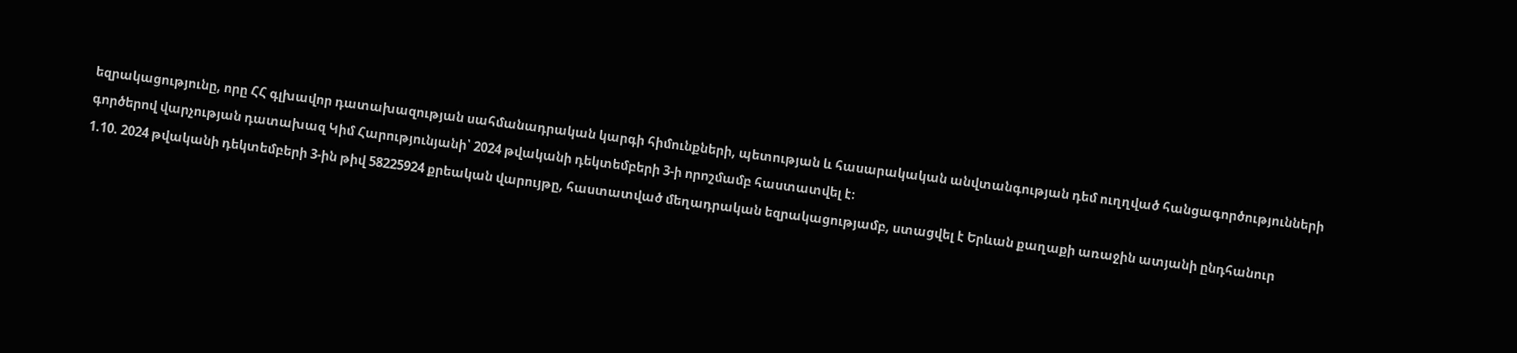եզրակացությունը, որը ՀՀ գլխավոր դատախազության սահմանադրական կարգի հիմունքների, պետության և հասարակական անվտանգության դեմ ուղղված հանցագործությունների գործերով վարչության դատախազ Կիմ Հարությունյանի՝ 2024 թվականի դեկտեմբերի 3-ի որոշմամբ հաստատվել է։
1.10. 2024 թվականի դեկտեմբերի 3-ին թիվ 58225924 քրեական վարույթը, հաստատված մեղադրական եզրակացությամբ, ստացվել է Երևան քաղաքի առաջին ատյանի ընդհանուր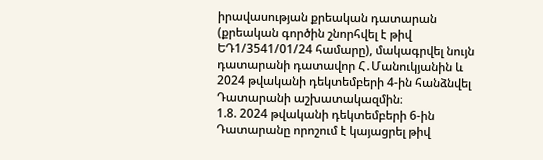իրավասության քրեական դատարան (քրեական գործին շնորհվել է թիվ ԵԴ1/3541/01/24 համարը), մակագրվել նույն դատարանի դատավոր Հ․Մանուկյանին և 2024 թվականի դեկտեմբերի 4-ին հանձնվել Դատարանի աշխատակազմին։
1.8. 2024 թվականի դեկտեմբերի 6-ին Դատարանը որոշում է կայացրել թիվ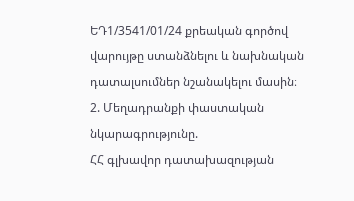ԵԴ1/3541/01/24 քրեական գործով վարույթը ստանձնելու և նախնական դատալսումներ նշանակելու մասին։
2. Մեղադրանքի փաստական նկարագրությունը.
ՀՀ գլխավոր դատախազության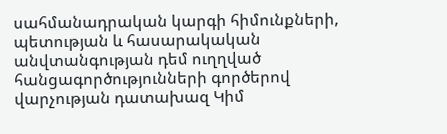սահմանադրական կարգի հիմունքների, պետության և հասարակական անվտանգության դեմ ուղղված հանցագործությունների գործերով վարչության դատախազ Կիմ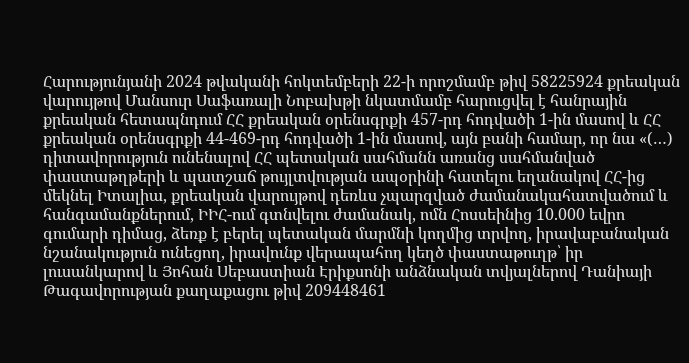Հարությունյանի 2024 թվականի հոկտեմբերի 22-ի որոշմամբ թիվ 58225924 քրեական վարույթով Մանսուր Սաֆառալի Նոբախթի նկատմամբ հարուցվել է հանրային քրեական հետապնդում ՀՀ քրեական օրենսգրքի 457-րդ հոդվածի 1-ին մասով և ՀՀ քրեական օրենսգրքի 44-469-րդ հոդվածի 1-ին մասով, այն բանի համար, որ նա «(…) դիտավորություն ունենալով ՀՀ պետական սահմանն առանց սահմանված փաստաթղթերի և պատշաճ թույլտվության ապօրինի հատելու եղանակով ՀՀ-ից մեկնել Իտալիա, քրեական վարույթով դեռևս չպարզված ժամանակահատվածում և հանգամանքներում, ԻԻՀ-ում գտնվելու ժամանակ, ոմն Հոսսեինից 10.000 եվրո գումարի դիմաց, ձեռք է բերել պետական մարմնի կողմից տրվող, իրավաբանական նշանակություն ունեցող, իրավունք վերապահող կեղծ փաստաթուղթ՝ իր լուսանկարով և Յոհան Սեբաստիան Էրիքսոնի անձնական տվյալներով Դանիայի Թագավորության քաղաքացու թիվ 209448461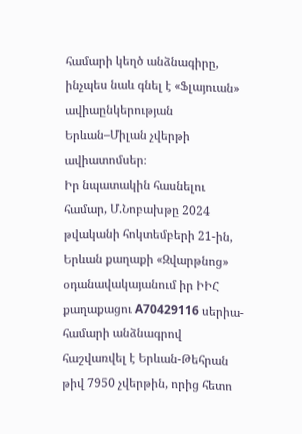համարի կեղծ անձնագիրը, ինչպես նաև գնել է «Ֆլայուան» ավիաընկերության Երևան–Միլան չվերթի ավիատոմսեր։
Իր նպատակին հասնելու համար, Մ.Նոբախթը 2024 թվականի հոկտեմբերի 21-ին, Երևան քաղաքի «Զվարթնոց» օդանավակայանում իր ԻԻՀ քաղաքացու A70429116 սերիա-համարի անձնագրով հաշվառվել է Երևան-Թեհրան թիվ 7950 չվերթին, որից հետո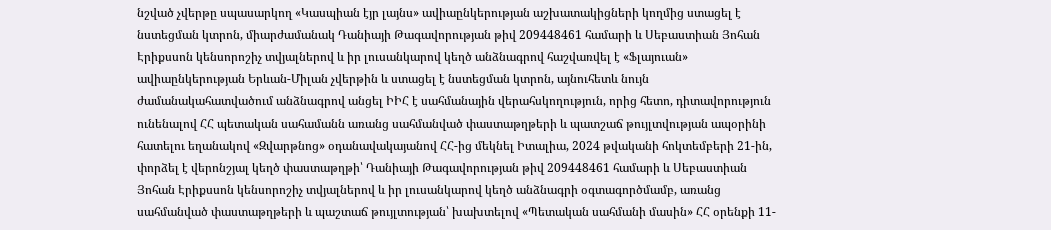նշված չվերթը սպասարկող «Կասպիան էյր լայնս» ավիաընկերության աշխատակիցների կողմից ստացել է նստեցման կտրոն, միարժամանակ Դանիայի Թագավորության թիվ 209448461 համարի և Սեբաստիան Յոհան Էրիքսսոն կենսորոշիչ տվյալներով և իր լուսանկարով կեղծ անձնագրով հաշվառվել է «Ֆլայուան» ավիաընկերության Երևան-Միլան չվերթին և ստացել է նստեցման կտրոն, այնուհետև նույն ժամանակահատվածում անձնագրով անցել ԻԻՀ է սահմանային վերահսկողություն, որից հետո, դիտավորություն ունենալով ՀՀ պետական սահամանն առանց սահմանված փաստաթղթերի և պատշաճ թույլտվության ապօրինի հատելու եղանակով «Զվարթնոց» օդանավակայանով ՀՀ-ից մեկնել Իտալիա, 2024 թվականի հոկտեմբերի 21-ին, փորձել է վերոնշյալ կեղծ փաստաթղթի՝ Դանիայի Թագավորության թիվ 209448461 համարի և Սեբաստիան Յոհան Էրիքսսոն կենսորոշիչ տվյալներով և իր լուսանկարով կեղծ անձնագրի օգտագործմամբ, առանց սահմանված փաստաթղթերի և պաշտաճ թույլտության՝ խախտելով «Պետական սահմանի մասին» ՀՀ օրենքի 11-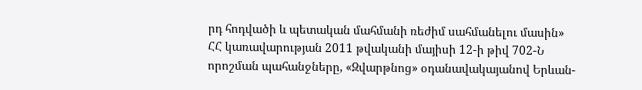րդ հոդվածի և պետական մահմանի ռեժիմ սահմանելու մասին» ՀՀ կառավարության 2011 թվականի մայիսի 12-ի թիվ 702-Ն որոշման պահանջները, «Զվարթնոց» օդանավակայանով Երևան-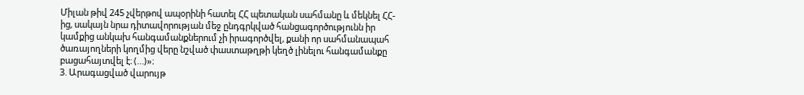Միլան թիվ 245 չվերթով ապօրինի հատել ՀՀ պետական սահմանը և մեկնել ՀՀ-ից, սակայն նրա դիտավորության մեջ ընդգրկված հանցագործությունն իր կամքից անկախ հանգամանքներում չի իրագործվել, քանի որ սահմանապահ ծառայողների կողմից վերը նշված փաստաթղթի կեղծ լինելու հանգամանքը բացահայտվել է։ (…)»։
3. Արագացված վարույթ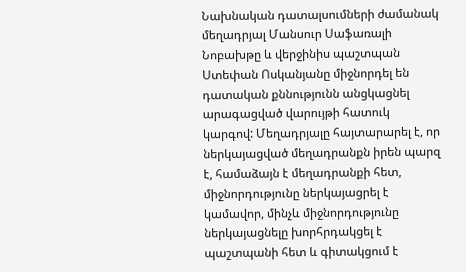Նախնական դատալսումների ժամանակ մեղադրյալ Մանսուր Սաֆառալի Նոբախթը և վերջինիս պաշտպան Ստեփան Ոսկանյանը միջնորդել են դատական քննությունն անցկացնել արագացված վարույթի հատուկ կարգով: Մեղադրյալը հայտարարել է, որ ներկայացված մեղադրանքն իրեն պարզ է, համաձայն է մեղադրանքի հետ, միջնորդությունը ներկայացրել է կամավոր, մինչև միջնորդությունը ներկայացնելը խորհրդակցել է պաշտպանի հետ և գիտակցում է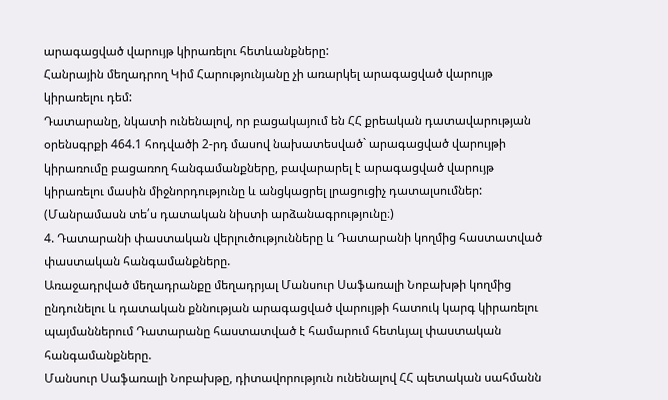արագացված վարույթ կիրառելու հետևանքները:
Հանրային մեղադրող Կիմ Հարությունյանը չի առարկել արագացված վարույթ կիրառելու դեմ:
Դատարանը, նկատի ունենալով, որ բացակայում են ՀՀ քրեական դատավարության օրենսգրքի 464.1 հոդվածի 2-րդ մասով նախատեսված` արագացված վարույթի կիրառումը բացառող հանգամանքները, բավարարել է արագացված վարույթ կիրառելու մասին միջնորդությունը և անցկացրել լրացուցիչ դատալսումներ:
(Մանրամասն տե՛ս դատական նիստի արձանագրությունը։)
4. Դատարանի փաստական վերլուծությունները և Դատարանի կողմից հաստատված փաստական հանգամանքները.
Առաջադրված մեղադրանքը մեղադրյալ Մանսուր Սաֆառալի Նոբախթի կողմից ընդունելու և դատական քննության արագացված վարույթի հատուկ կարգ կիրառելու պայմաններում Դատարանը հաստատված է համարում հետևյալ փաստական հանգամանքները.
Մանսուր Սաֆառալի Նոբախթը, դիտավորություն ունենալով ՀՀ պետական սահմանն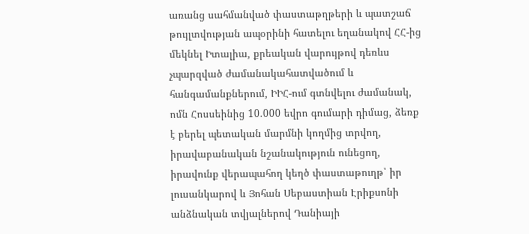առանց սահմանված փաստաթղթերի և պատշաճ թույլտվության ապօրինի հատելու եղանակով ՀՀ-ից մեկնել Իտալիա, քրեական վարույթով դեռևս չպարզված ժամանակահատվածում և հանգամանքներում, ԻԻՀ-ում գտնվելու ժամանակ, ոմն Հոսսեինից 10.000 եվրո գումարի դիմաց, ձեռք է բերել պետական մարմնի կողմից տրվող, իրավաբանական նշանակություն ունեցող, իրավունք վերապահող կեղծ փաստաթուղթ՝ իր լուսանկարով և Յոհան Սեբաստիան Էրիքսոնի անձնական տվյալներով Դանիայի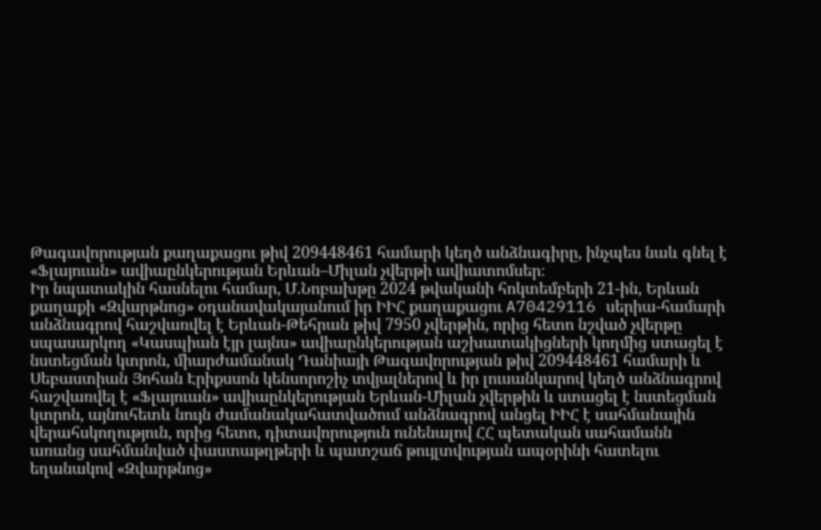Թագավորության քաղաքացու թիվ 209448461 համարի կեղծ անձնագիրը, ինչպես նաև գնել է «Ֆլայուան» ավիաընկերության Երևան–Միլան չվերթի ավիատոմսեր։
Իր նպատակին հասնելու համար, Մ.Նոբախթը 2024 թվականի հոկտեմբերի 21-ին, Երևան քաղաքի «Զվարթնոց» օդանավակայանում իր ԻԻՀ քաղաքացու A70429116 սերիա-համարի անձնագրով հաշվառվել է Երևան-Թեհրան թիվ 7950 չվերթին, որից հետո նշված չվերթը սպասարկող «Կասպիան էյր լայնս» ավիաընկերության աշխատակիցների կողմից ստացել է նստեցման կտրոն, միարժամանակ Դանիայի Թագավորության թիվ 209448461 համարի և Սեբաստիան Յոհան Էրիքսսոն կենսորոշիչ տվյալներով և իր լուսանկարով կեղծ անձնագրով հաշվառվել է «Ֆլայուան» ավիաընկերության Երևան-Միլան չվերթին և ստացել է նստեցման կտրոն, այնուհետև նույն ժամանակահատվածում անձնագրով անցել ԻԻՀ է սահմանային վերահսկողություն, որից հետո, դիտավորություն ունենալով ՀՀ պետական սահամանն առանց սահմանված փաստաթղթերի և պատշաճ թույլտվության ապօրինի հատելու եղանակով «Զվարթնոց»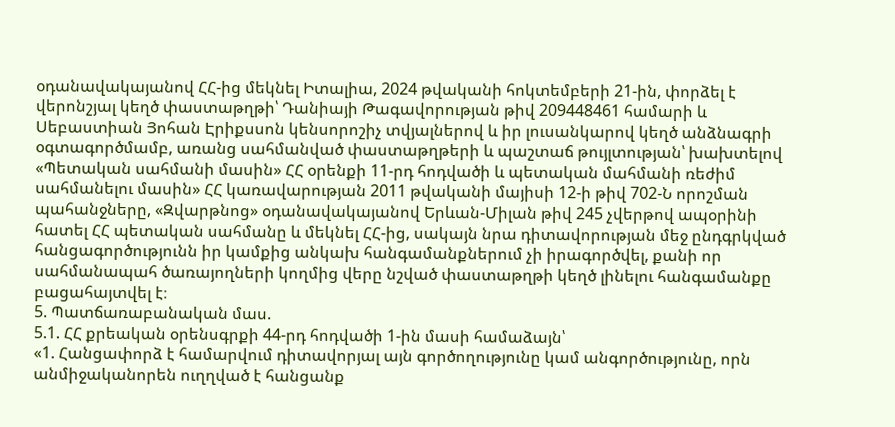օդանավակայանով ՀՀ-ից մեկնել Իտալիա, 2024 թվականի հոկտեմբերի 21-ին, փորձել է վերոնշյալ կեղծ փաստաթղթի՝ Դանիայի Թագավորության թիվ 209448461 համարի և Սեբաստիան Յոհան Էրիքսսոն կենսորոշիչ տվյալներով և իր լուսանկարով կեղծ անձնագրի օգտագործմամբ, առանց սահմանված փաստաթղթերի և պաշտաճ թույլտության՝ խախտելով «Պետական սահմանի մասին» ՀՀ օրենքի 11-րդ հոդվածի և պետական մահմանի ռեժիմ սահմանելու մասին» ՀՀ կառավարության 2011 թվականի մայիսի 12-ի թիվ 702-Ն որոշման պահանջները, «Զվարթնոց» օդանավակայանով Երևան-Միլան թիվ 245 չվերթով ապօրինի հատել ՀՀ պետական սահմանը և մեկնել ՀՀ-ից, սակայն նրա դիտավորության մեջ ընդգրկված հանցագործությունն իր կամքից անկախ հանգամանքներում չի իրագործվել, քանի որ սահմանապահ ծառայողների կողմից վերը նշված փաստաթղթի կեղծ լինելու հանգամանքը բացահայտվել է։
5. Պատճառաբանական մաս.
5.1. ՀՀ քրեական օրենսգրքի 44-րդ հոդվածի 1-ին մասի համաձայն՝
«1. Հանցափորձ է համարվում դիտավորյալ այն գործողությունը կամ անգործությունը, որն անմիջականորեն ուղղված է հանցանք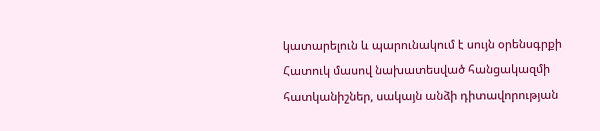կատարելուն և պարունակում է սույն օրենսգրքի Հատուկ մասով նախատեսված հանցակազմի հատկանիշներ, սակայն անձի դիտավորության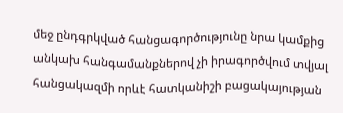մեջ ընդգրկված հանցագործությունը նրա կամքից անկախ հանգամանքներով չի իրագործվում տվյալ հանցակազմի որևէ հատկանիշի բացակայության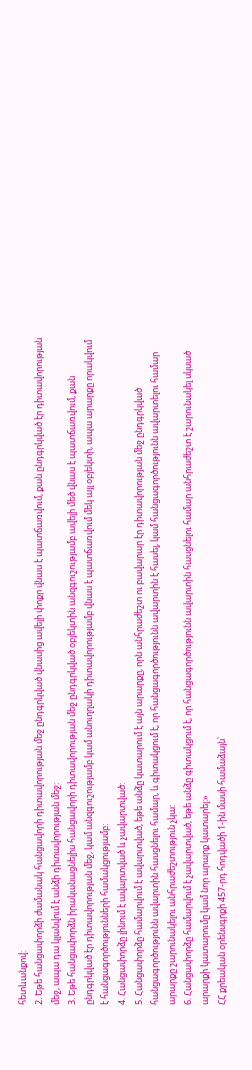հետևանքով:
2. Եթե հանցափորձի ժամանակ հանցավորի դիտավորության մեջ ընդգրկված վնասից ավելի փոքր վնաս է պատճառվում, քան ընդգրկված էր դիտավորության մեջ, ապա դա կլանվում է անձի դիտավորության մեջ:
3. Եթե հանցափորձն իրականացնելիս հանցավորի դիտավորության մեջ ընդգրկված օբյեկտին անզգուշությամբ ավելի մեծ վնաս է պատճառվում, քան ընդգրկված էր դիտավորության մեջ, կամ անզգուշությամբ կամ անուղղակի դիտավորությամբ վնաս է պատճառվում մեկ այլ օբյեկտի, ապա արարքը որակվում է հանցագործությունների համակցությամբ:
4. Հանցափորձը լինում է ավարտված և չավարտված:
5. Հանցափորձը համարվում է ավարտված, եթե անձը կատարում է այն արարքը, որն անհրաժեշտ ու բավարար էր դիտավորության մեջ ընդգրկված հանցագործությունն ավարտին հասցնելու համար, և գիտակցում է, որ հանցագործությունն ավարտին է հասել, կամ հանցագործությունն ավարտելու համար արարքը շարունակելու անհրաժեշտություն չկա:
6. Հանցափորձը համարվում է չավարտված, եթե անձը գիտակցում է, որ հանցագործությունն ավարտին հասցնելու համար անհրաժեշտ է շարունակել սկսած արարքի կատարումը կամ նոր արարք կատարել:»
ՀՀ քրեական օրենսգրքի 457-րդ հոդվածի 1-ին մասի համաձայն՝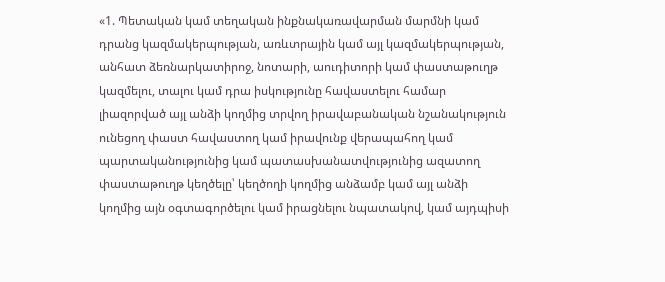«1. Պետական կամ տեղական ինքնակառավարման մարմնի կամ դրանց կազմակերպության, առևտրային կամ այլ կազմակերպության, անհատ ձեռնարկատիրոջ, նոտարի, աուդիտորի կամ փաստաթուղթ կազմելու, տալու կամ դրա իսկությունը հավաստելու համար լիազորված այլ անձի կողմից տրվող իրավաբանական նշանակություն ունեցող փաստ հավաստող կամ իրավունք վերապահող կամ պարտականությունից կամ պատասխանատվությունից ազատող փաստաթուղթ կեղծելը՝ կեղծողի կողմից անձամբ կամ այլ անձի կողմից այն օգտագործելու կամ իրացնելու նպատակով, կամ այդպիսի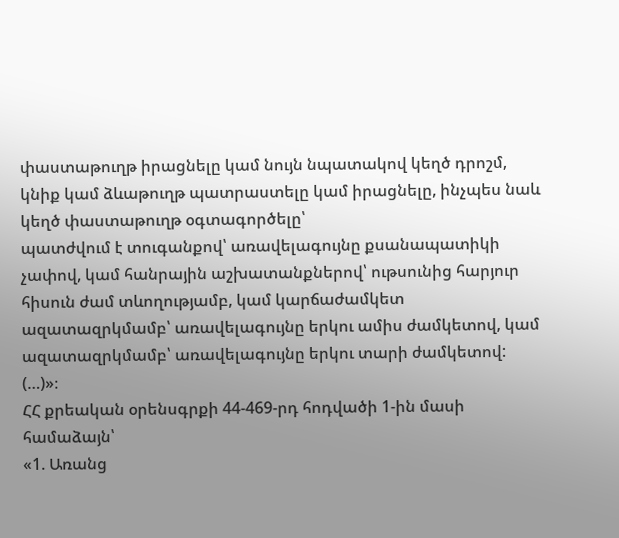փաստաթուղթ իրացնելը կամ նույն նպատակով կեղծ դրոշմ, կնիք կամ ձևաթուղթ պատրաստելը կամ իրացնելը, ինչպես նաև կեղծ փաստաթուղթ օգտագործելը՝
պատժվում է տուգանքով՝ առավելագույնը քսանապատիկի չափով, կամ հանրային աշխատանքներով՝ ութսունից հարյուր հիսուն ժամ տևողությամբ, կամ կարճաժամկետ ազատազրկմամբ՝ առավելագույնը երկու ամիս ժամկետով, կամ ազատազրկմամբ՝ առավելագույնը երկու տարի ժամկետով:
(…)»։
ՀՀ քրեական օրենսգրքի 44-469-րդ հոդվածի 1-ին մասի համաձայն՝
«1. Առանց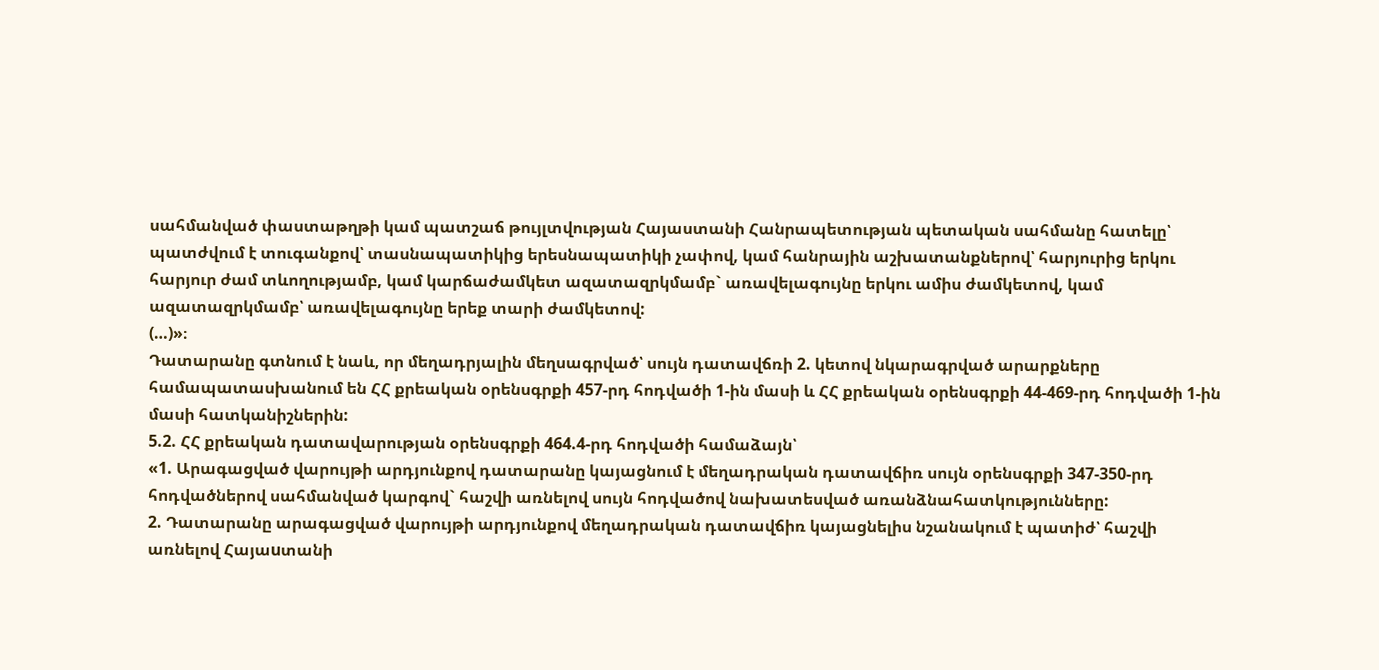սահմանված փաստաթղթի կամ պատշաճ թույլտվության Հայաստանի Հանրապետության պետական սահմանը հատելը՝
պատժվում է տուգանքով՝ տասնապատիկից երեսնապատիկի չափով, կամ հանրային աշխատանքներով՝ հարյուրից երկու հարյուր ժամ տևողությամբ, կամ կարճաժամկետ ազատազրկմամբ` առավելագույնը երկու ամիս ժամկետով, կամ ազատազրկմամբ՝ առավելագույնը երեք տարի ժամկետով:
(…)»։
Դատարանը գտնում է նաև, որ մեղադրյալին մեղսագրված՝ սույն դատավճռի 2. կետով նկարագրված արարքները համապատասխանում են ՀՀ քրեական օրենսգրքի 457-րդ հոդվածի 1-ին մասի և ՀՀ քրեական օրենսգրքի 44-469-րդ հոդվածի 1-ին մասի հատկանիշներին:
5.2. ՀՀ քրեական դատավարության օրենսգրքի 464.4-րդ հոդվածի համաձայն՝
«1. Արագացված վարույթի արդյունքով դատարանը կայացնում է մեղադրական դատավճիռ սույն օրենսգրքի 347-350-րդ հոդվածներով սահմանված կարգով` հաշվի առնելով սույն հոդվածով նախատեսված առանձնահատկությունները:
2. Դատարանը արագացված վարույթի արդյունքով մեղադրական դատավճիռ կայացնելիս նշանակում է պատիժ՝ հաշվի առնելով Հայաuտանի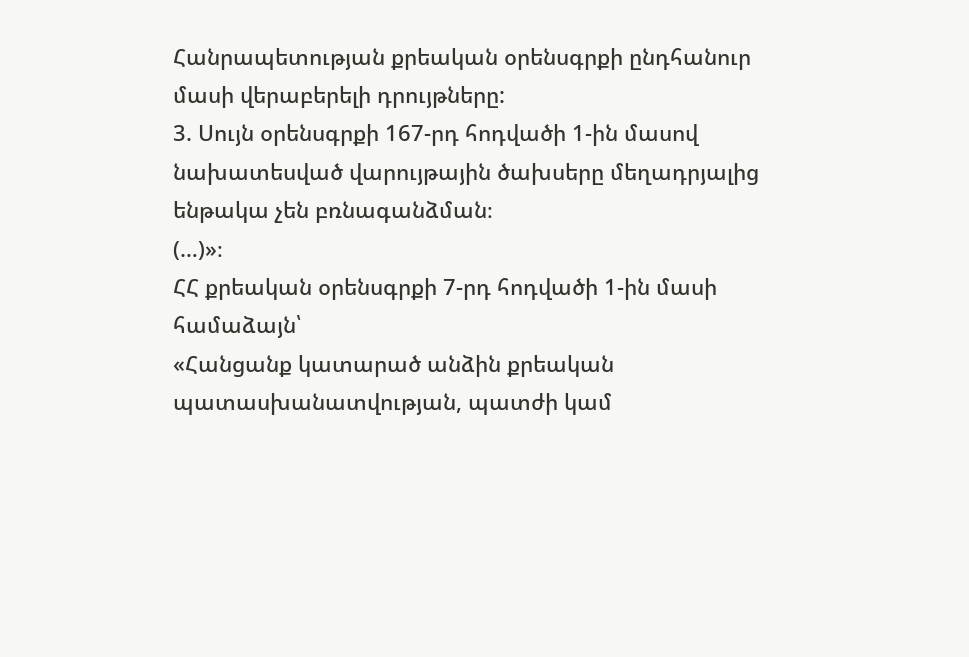Հանրապետության քրեական օրենսգրքի ընդհանուր մասի վերաբերելի դրույթները:
3. Սույն օրենսգրքի 167-րդ հոդվածի 1-ին մասով նախատեսված վարույթային ծախսերը մեղադրյալից ենթակա չեն բռնագանձման։
(…)»։
ՀՀ քրեական օրենսգրքի 7-րդ հոդվածի 1-ին մասի համաձայն՝
«Հանցանք կատարած անձին քրեական պատասխանատվության, պատժի կամ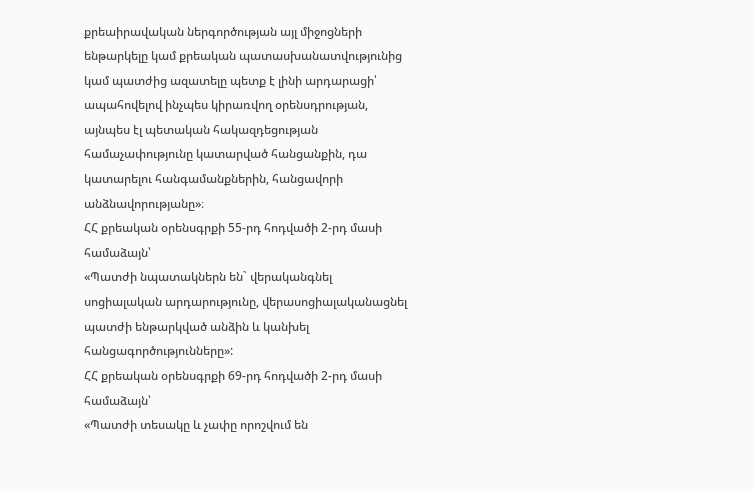քրեաիրավական ներգործության այլ միջոցների ենթարկելը կամ քրեական պատասխանատվությունից կամ պատժից ազատելը պետք է լինի արդարացի՝ ապահովելով ինչպես կիրառվող օրենսդրության, այնպես էլ պետական հակազդեցության համաչափությունը կատարված հանցանքին, դա կատարելու հանգամանքներին, հանցավորի անձնավորությանը»։
ՀՀ քրեական օրենսգրքի 55-րդ հոդվածի 2-րդ մասի համաձայն՝
«Պատժի նպատակներն են` վերականգնել սոցիալական արդարությունը, վերասոցիալականացնել պատժի ենթարկված անձին և կանխել հանցագործությունները»:
ՀՀ քրեական օրենսգրքի 69-րդ հոդվածի 2-րդ մասի համաձայն՝
«Պատժի տեսակը և չափը որոշվում են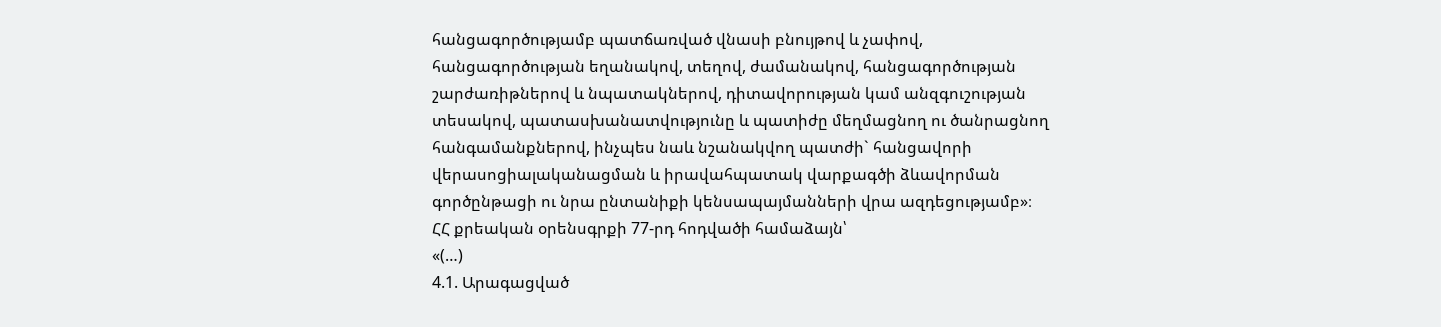հանցագործությամբ պատճառված վնասի բնույթով և չափով, հանցագործության եղանակով, տեղով, ժամանակով, հանցագործության շարժառիթներով և նպատակներով, դիտավորության կամ անզգուշության տեսակով, պատասխանատվությունը և պատիժը մեղմացնող ու ծանրացնող հանգամանքներով, ինչպես նաև նշանակվող պատժի` հանցավորի վերասոցիալականացման և իրավահպատակ վարքագծի ձևավորման գործընթացի ու նրա ընտանիքի կենսապայմանների վրա ազդեցությամբ»։
ՀՀ քրեական օրենսգրքի 77-րդ հոդվածի համաձայն՝
«(…)
4.1. Արագացված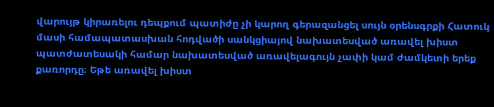վարույթ կիրառելու դեպքում պատիժը չի կարող գերազանցել սույն օրենսգրքի Հատուկ մասի համապատասխան հոդվածի սանկցիայով նախատեսված առավել խիստ պատժատեսակի համար նախատեսված առավելագույն չափի կամ ժամկետի երեք քառորդը։ Եթե առավել խիստ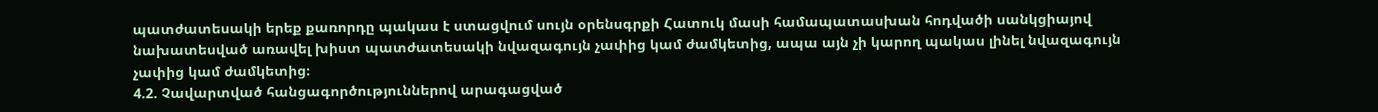պատժատեսակի երեք քառորդը պակաս է ստացվում սույն օրենսգրքի Հատուկ մասի համապատասխան հոդվածի սանկցիայով նախատեսված առավել խիստ պատժատեսակի նվազագույն չափից կամ ժամկետից, ապա այն չի կարող պակաս լինել նվազագույն չափից կամ ժամկետից։
4.2. Չավարտված հանցագործություններով արագացված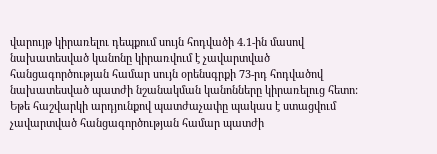վարույթ կիրառելու դեպքում սույն հոդվածի 4.1-ին մասով նախատեսված կանոնը կիրառվում է չավարտված հանցագործության համար սույն օրենսգրքի 73-րդ հոդվածով նախատեսված պատժի նշանակման կանոնները կիրառելուց հետո: Եթե հաշվարկի արդյունքով պատժաչափը պակաս է ստացվում չավարտված հանցագործության համար պատժի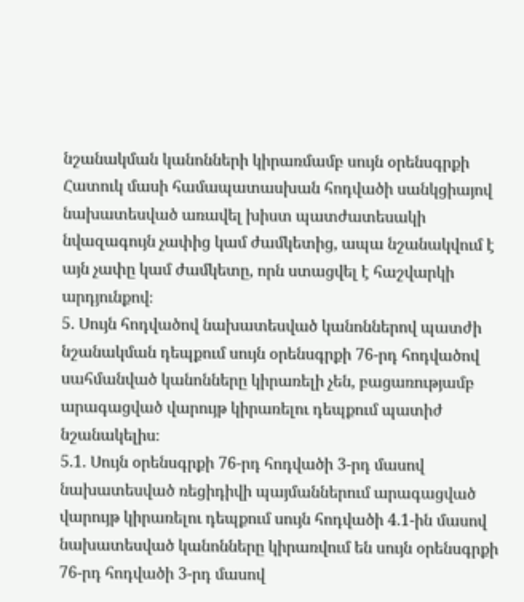նշանակման կանոնների կիրառմամբ սույն օրենսգրքի Հատուկ մասի համապատասխան հոդվածի սանկցիայով նախատեսված առավել խիստ պատժատեսակի նվազագույն չափից կամ ժամկետից, ապա նշանակվում է այն չափը կամ ժամկետը, որն ստացվել է հաշվարկի արդյունքով։
5. Սույն հոդվածով նախատեսված կանոններով պատժի նշանակման դեպքում սույն օրենսգրքի 76-րդ հոդվածով սահմանված կանոնները կիրառելի չեն, բացառությամբ արագացված վարույթ կիրառելու դեպքում պատիժ նշանակելիս։
5.1. Սույն օրենսգրքի 76-րդ հոդվածի 3-րդ մասով նախատեսված ռեցիդիվի պայմաններում արագացված վարույթ կիրառելու դեպքում սույն հոդվածի 4.1-ին մասով նախատեսված կանոնները կիրառվում են սույն օրենսգրքի 76-րդ հոդվածի 3-րդ մասով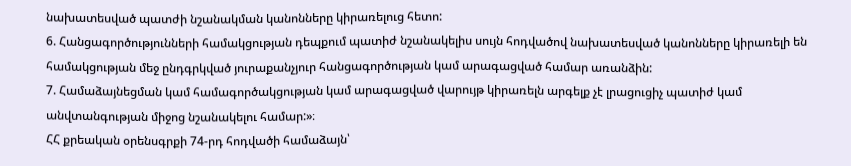նախատեսված պատժի նշանակման կանոնները կիրառելուց հետո:
6. Հանցագործությունների համակցության դեպքում պատիժ նշանակելիս սույն հոդվածով նախատեսված կանոնները կիրառելի են համակցության մեջ ընդգրկված յուրաքանչյուր հանցագործության կամ արագացված համար առանձին:
7. Համաձայնեցման կամ համագործակցության կամ արագացված վարույթ կիրառելն արգելք չէ լրացուցիչ պատիժ կամ անվտանգության միջոց նշանակելու համար:»։
ՀՀ քրեական օրենսգրքի 74-րդ հոդվածի համաձայն՝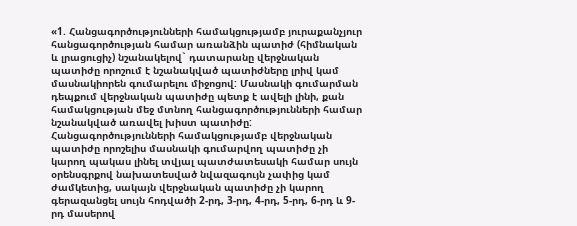«1. Հանցագործությունների համակցությամբ յուրաքանչյուր հանցագործության համար առանձին պատիժ (հիմնական և լրացուցիչ) նշանակելով` դատարանը վերջնական պատիժը որոշում է նշանակված պատիժները լրիվ կամ մասնակիորեն գումարելու միջոցով: Մասնակի գումարման դեպքում վերջնական պատիժը պետք է ավելի լինի, քան համակցության մեջ մտնող հանցագործությունների համար նշանակված առավել խիստ պատիժը: Հանցագործությունների համակցությամբ վերջնական պատիժը որոշելիս մասնակի գումարվող պատիժը չի կարող պակաս լինել տվյալ պատժատեսակի համար սույն օրենսգրքով նախատեսված նվազագույն չափից կամ ժամկետից, սակայն վերջնական պատիժը չի կարող գերազանցել սույն հոդվածի 2-րդ, 3-րդ, 4-րդ, 5-րդ, 6-րդ և 9-րդ մասերով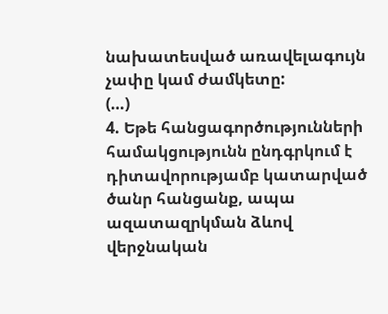նախատեսված առավելագույն չափը կամ ժամկետը:
(…)
4. Եթե հանցագործությունների համակցությունն ընդգրկում է դիտավորությամբ կատարված ծանր հանցանք, ապա ազատազրկման ձևով վերջնական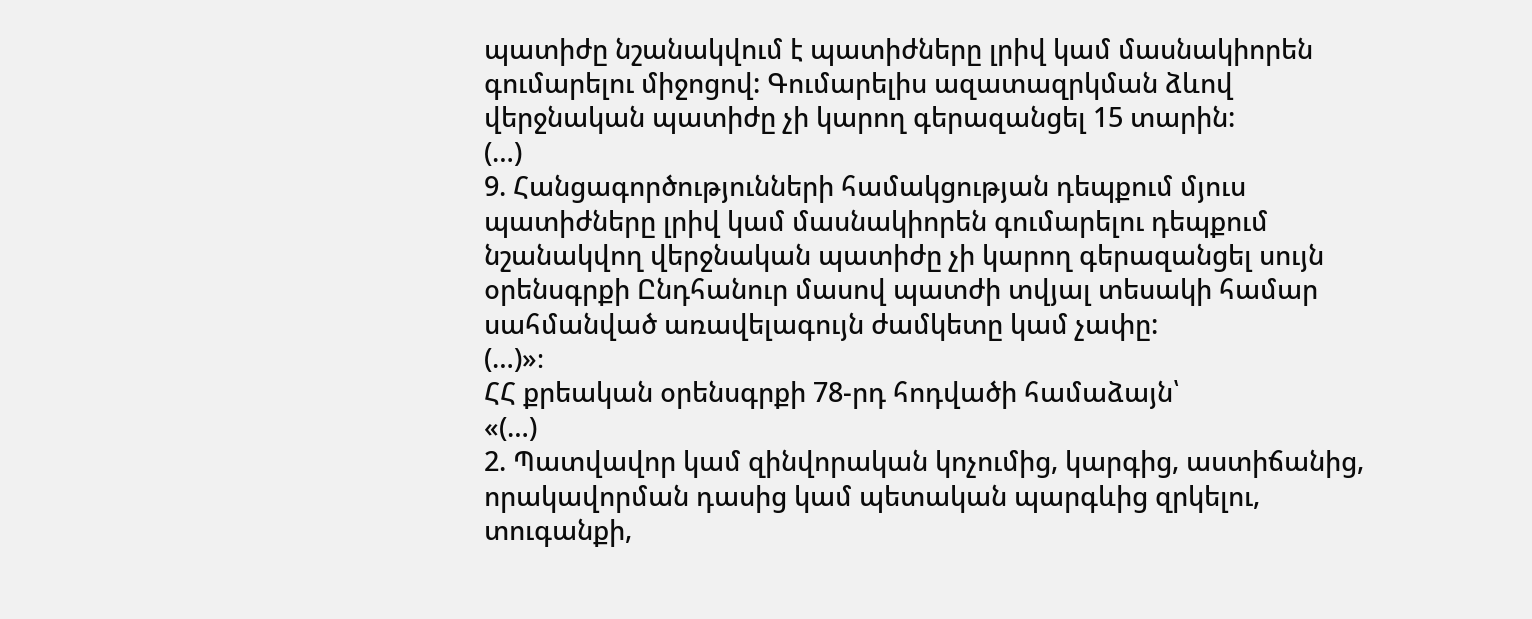պատիժը նշանակվում է պատիժները լրիվ կամ մասնակիորեն գումարելու միջոցով: Գումարելիս ազատազրկման ձևով վերջնական պատիժը չի կարող գերազանցել 15 տարին:
(…)
9. Հանցագործությունների համակցության դեպքում մյուս պատիժները լրիվ կամ մասնակիորեն գումարելու դեպքում նշանակվող վերջնական պատիժը չի կարող գերազանցել սույն օրենսգրքի Ընդհանուր մասով պատժի տվյալ տեսակի համար սահմանված առավելագույն ժամկետը կամ չափը:
(…)»։
ՀՀ քրեական օրենսգրքի 78-րդ հոդվածի համաձայն՝
«(…)
2. Պատվավոր կամ զինվորական կոչումից, կարգից, աստիճանից, որակավորման դասից կամ պետական պարգևից զրկելու, տուգանքի,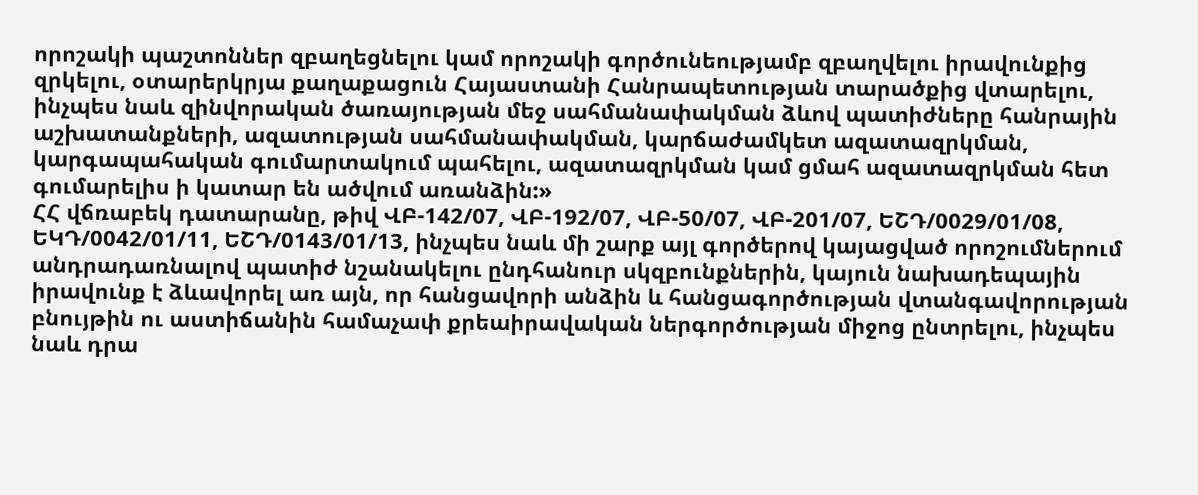որոշակի պաշտոններ զբաղեցնելու կամ որոշակի գործունեությամբ զբաղվելու իրավունքից զրկելու, օտարերկրյա քաղաքացուն Հայաստանի Հանրապետության տարածքից վտարելու, ինչպես նաև զինվորական ծառայության մեջ սահմանափակման ձևով պատիժները հանրային աշխատանքների, ազատության սահմանափակման, կարճաժամկետ ազատազրկման, կարգապահական գումարտակում պահելու, ազատազրկման կամ ցմահ ազատազրկման հետ գումարելիս ի կատար են ածվում առանձին:»
ՀՀ վճռաբեկ դատարանը, թիվ ՎԲ-142/07, ՎԲ-192/07, ՎԲ-50/07, ՎԲ-201/07, ԵՇԴ/0029/01/08, ԵԿԴ/0042/01/11, ԵՇԴ/0143/01/13, ինչպես նաև մի շարք այլ գործերով կայացված որոշումներում անդրադառնալով պատիժ նշանակելու ընդհանուր սկզբունքներին, կայուն նախադեպային իրավունք է ձևավորել առ այն, որ հանցավորի անձին և հանցագործության վտանգավորության բնույթին ու աստիճանին համաչափ քրեաիրավական ներգործության միջոց ընտրելու, ինչպես նաև դրա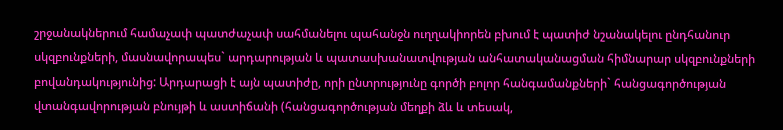շրջանակներում համաչափ պատժաչափ սահմանելու պահանջն ուղղակիորեն բխում է պատիժ նշանակելու ընդհանուր սկզբունքների, մասնավորապես` արդարության և պատասխանատվության անհատականացման հիմնարար սկզբունքների բովանդակությունից: Արդարացի է այն պատիժը, որի ընտրությունը գործի բոլոր հանգամանքների` հանցագործության վտանգավորության բնույթի և աստիճանի (հանցագործության մեղքի ձև և տեսակ,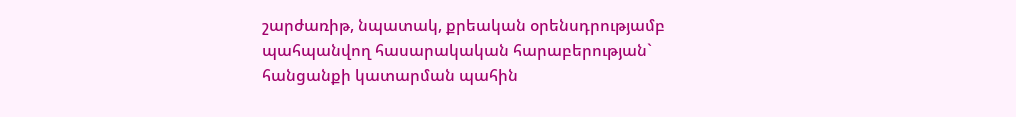շարժառիթ, նպատակ, քրեական օրենսդրությամբ պահպանվող հասարակական հարաբերության` հանցանքի կատարման պահին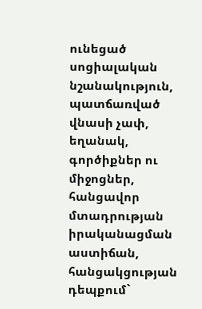ունեցած սոցիալական նշանակություն, պատճառված վնասի չափ, եղանակ, գործիքներ ու միջոցներ, հանցավոր մտադրության իրականացման աստիճան, հանցակցության դեպքում`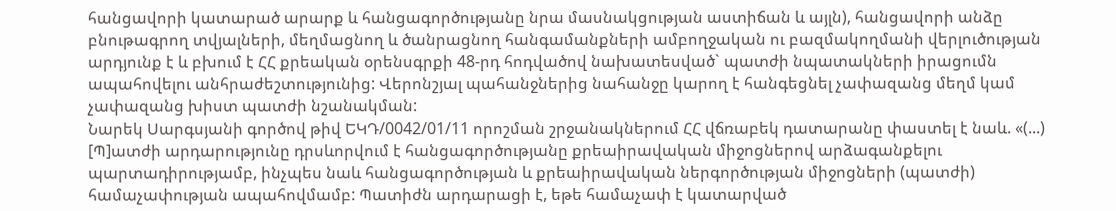հանցավորի կատարած արարք և հանցագործությանը նրա մասնակցության աստիճան և այլն), հանցավորի անձը բնութագրող տվյալների, մեղմացնող և ծանրացնող հանգամանքների ամբողջական ու բազմակողմանի վերլուծության արդյունք է և բխում է ՀՀ քրեական օրենսգրքի 48-րդ հոդվածով նախատեսված` պատժի նպատակների իրացումն ապահովելու անհրաժեշտությունից: Վերոնշյալ պահանջներից նահանջը կարող է հանգեցնել չափազանց մեղմ կամ չափազանց խիստ պատժի նշանակման:
Նարեկ Սարգսյանի գործով թիվ ԵԿԴ/0042/01/11 որոշման շրջանակներում ՀՀ վճռաբեկ դատարանը փաստել է նաև. «(...) [Պ]ատժի արդարությունը դրսևորվում է հանցագործությանը քրեաիրավական միջոցներով արձագանքելու պարտադիրությամբ, ինչպես նաև հանցագործության և քրեաիրավական ներգործության միջոցների (պատժի) համաչափության ապահովմամբ: Պատիժն արդարացի է, եթե համաչափ է կատարված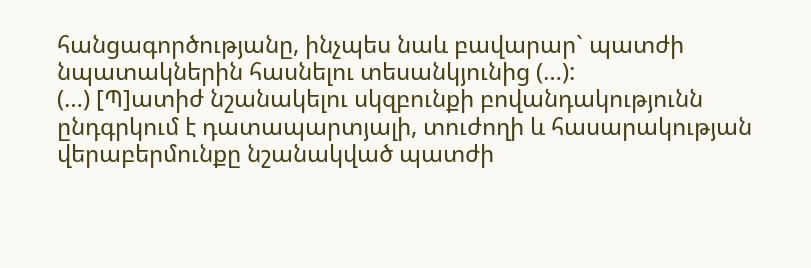հանցագործությանը, ինչպես նաև բավարար` պատժի նպատակներին հասնելու տեսանկյունից (…):
(…) [Պ]ատիժ նշանակելու սկզբունքի բովանդակությունն ընդգրկում է դատապարտյալի, տուժողի և հասարակության վերաբերմունքը նշանակված պատժի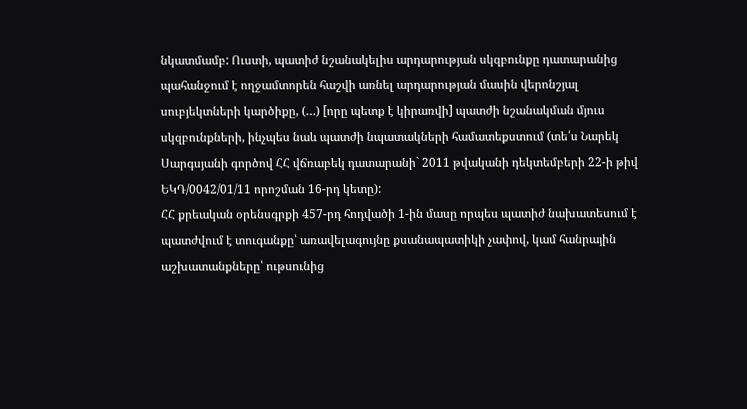նկատմամբ: Ուստի, պատիժ նշանակելիս արդարության սկզբունքը դատարանից պահանջում է ողջամտորեն հաշվի առնել արդարության մասին վերոնշյալ սուբյեկտների կարծիքը, (…) [որը պետք է կիրառվի] պատժի նշանակման մյուս սկզբունքների, ինչպես նաև պատժի նպատակների համատեքստում (տե՛ս Նարեկ Սարգսյանի գործով ՀՀ վճռաբեկ դատարանի` 2011 թվականի դեկտեմբերի 22-ի թիվ ԵԿԴ/0042/01/11 որոշման 16-րդ կետը):
ՀՀ քրեական օրենսգրքի 457-րդ հոդվածի 1-ին մասը որպես պատիժ նախատեսում է պատժվում է տուգանքը՝ առավելագույնը քսանապատիկի չափով, կամ հանրային աշխատանքները՝ ութսունից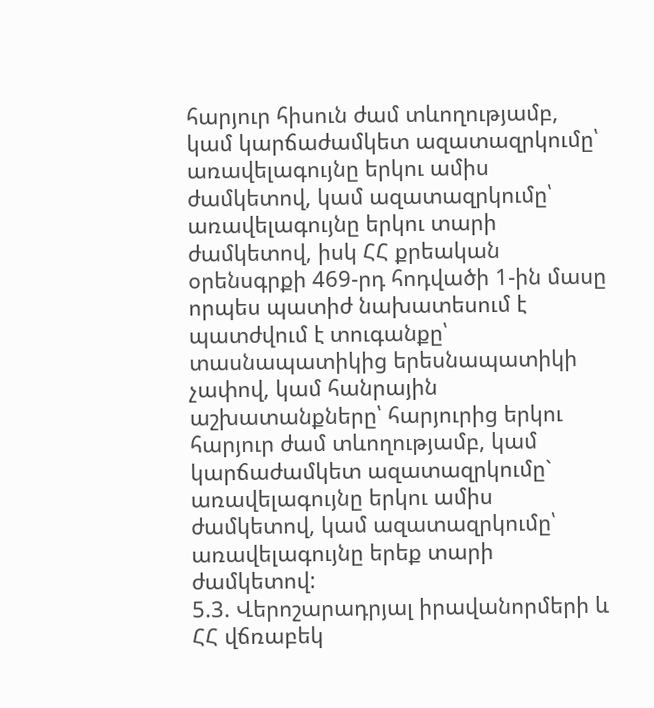հարյուր հիսուն ժամ տևողությամբ, կամ կարճաժամկետ ազատազրկումը՝ առավելագույնը երկու ամիս ժամկետով, կամ ազատազրկումը՝ առավելագույնը երկու տարի ժամկետով, իսկ ՀՀ քրեական օրենսգրքի 469-րդ հոդվածի 1-ին մասը որպես պատիժ նախատեսում է պատժվում է տուգանքը՝ տասնապատիկից երեսնապատիկի չափով, կամ հանրային աշխատանքները՝ հարյուրից երկու հարյուր ժամ տևողությամբ, կամ կարճաժամկետ ազատազրկումը` առավելագույնը երկու ամիս ժամկետով, կամ ազատազրկումը՝ առավելագույնը երեք տարի ժամկետով:
5.3. Վերոշարադրյալ իրավանորմերի և ՀՀ վճռաբեկ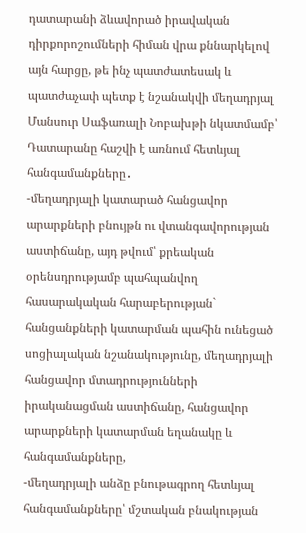դատարանի ձևավորած իրավական դիրքորոշումների հիման վրա քննարկելով այն հարցը, թե ինչ պատժատեսակ և պատժաչափ պետք է նշանակվի մեղադրյալ Մանսուր Սաֆառալի Նոբախթի նկատմամբ՝ Դատարանը հաշվի է առնում հետևյալ հանգամանքները․
-մեղադրյալի կատարած հանցավոր արարքների բնույթն ու վտանգավորության աստիճանը, այդ թվում՝ քրեական օրենսդրությամբ պահպանվող հասարակական հարաբերության` հանցանքների կատարման պահին ունեցած սոցիալական նշանակությունը, մեղադրյալի հանցավոր մտադրությունների իրականացման աստիճանը, հանցավոր արարքների կատարման եղանակը և հանգամանքները,
-մեղադրյալի անձը բնութագրող հետևյալ հանգամանքները՝ մշտական բնակության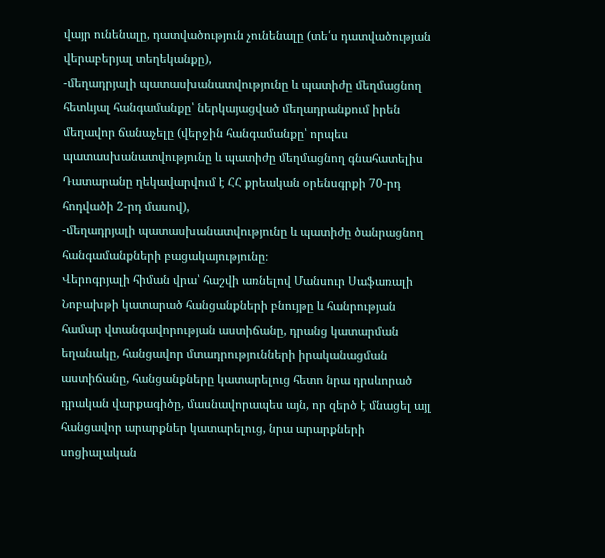վայր ունենալը, դատվածություն չունենալը (տե՛ս դատվածության վերաբերյալ տեղեկանքը),
-մեղադրյալի պատասխանատվությունը և պատիժը մեղմացնող հետևյալ հանգամանքը՝ ներկայացված մեղադրանքում իրեն մեղավոր ճանաչելը (վերջին հանգամանքը՝ որպես պատասխանատվությունը և պատիժը մեղմացնող գնահատելիս Դատարանը ղեկավարվում է ՀՀ քրեական օրենսգրքի 70-րդ հոդվածի 2-րդ մասով),
-մեղադրյալի պատասխանատվությունը և պատիժը ծանրացնող հանգամանքների բացակայությունը։
Վերոգրյալի հիման վրա՝ հաշվի առնելով Մանսուր Սաֆառալի Նոբախթի կատարած հանցանքների բնույթը և հանրության համար վտանգավորության աստիճանը, դրանց կատարման եղանակը, հանցավոր մտադրությունների իրականացման աստիճանը, հանցանքները կատարելուց հետո նրա դրսևորած դրական վարքագիծը, մասնավորապես այն, որ զերծ է մնացել այլ հանցավոր արարքներ կատարելուց, նրա արարքների սոցիալական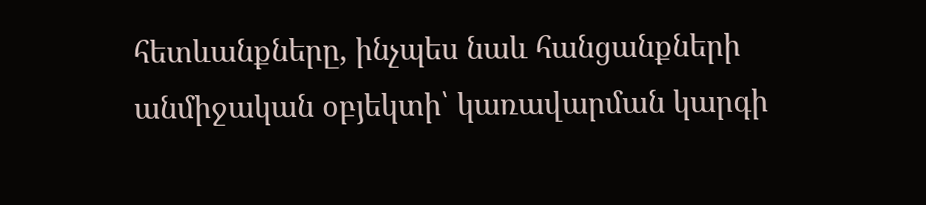հետևանքները, ինչպես նաև հանցանքների անմիջական օբյեկտի՝ կառավարման կարգի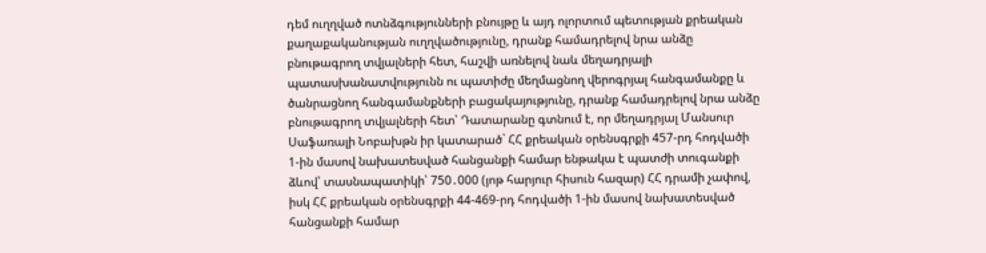դեմ ուղղված ոտնձգությունների բնույթը և այդ ոլորտում պետության քրեական քաղաքականության ուղղվածությունը, դրանք համադրելով նրա անձը բնութագրող տվյալների հետ, հաշվի առնելով նաև մեղադրյալի պատասխանատվությունն ու պատիժը մեղմացնող վերոգրյալ հանգամանքը և ծանրացնող հանգամանքների բացակայությունը, դրանք համադրելով նրա անձը բնութագրող տվյալների հետ՝ Դատարանը գտնում է, որ մեղադրյալ Մանսուր Սաֆառալի Նոբախթն իր կատարած` ՀՀ քրեական օրենսգրքի 457-րդ հոդվածի 1-ին մասով նախատեսված հանցանքի համար ենթակա է պատժի տուգանքի ձևով՝ տասնապատիկի՝ 750․000 (յոթ հարյուր հիսուն հազար) ՀՀ դրամի չափով, իսկ ՀՀ քրեական օրենսգրքի 44-469-րդ հոդվածի 1-ին մասով նախատեսված հանցանքի համար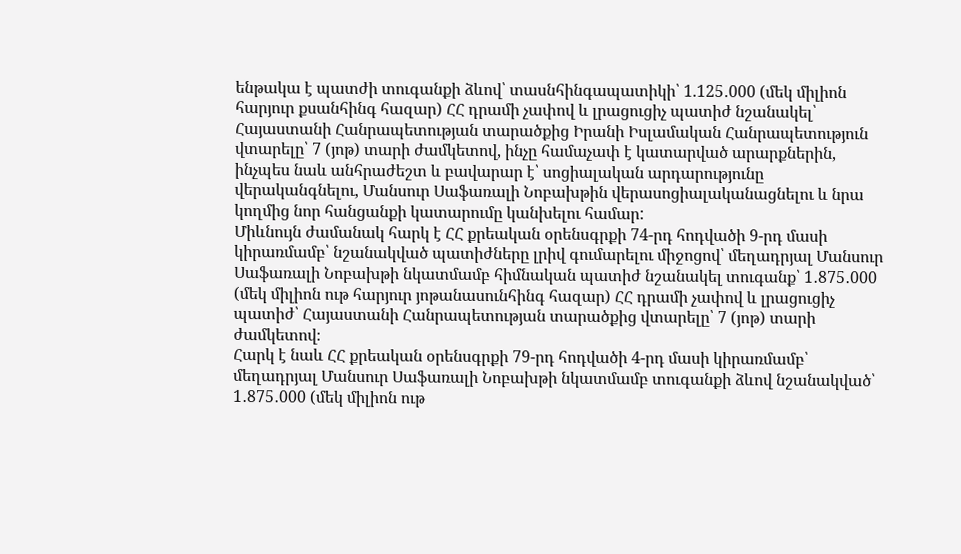ենթակա է պատժի տուգանքի ձևով՝ տասնհինգապատիկի՝ 1.125․000 (մեկ միլիոն հարյուր քսանհինգ հազար) ՀՀ դրամի չափով և լրացուցիչ պատիժ նշանակել՝ Հայաստանի Հանրապետության տարածքից Իրանի Իսլամական Հանրապետություն վտարելը՝ 7 (յոթ) տարի ժամկետով, ինչը համաչափ է կատարված արարքներին, ինչպես նաև անհրաժեշտ և բավարար է՝ սոցիալական արդարությունը վերականգնելու, Մանսուր Սաֆառալի Նոբախթին վերասոցիալականացնելու և նրա կողմից նոր հանցանքի կատարումը կանխելու համար:
Միևնույն ժամանակ հարկ է ՀՀ քրեական օրենսգրքի 74-րդ հոդվածի 9-րդ մասի կիրառմամբ՝ նշանակված պատիժները լրիվ գումարելու միջոցով՝ մեղադրյալ Մանսուր Սաֆառալի Նոբախթի նկատմամբ հիմնական պատիժ նշանակել տուգանք՝ 1․875․000 (մեկ միլիոն ութ հարյուր յոթանասունհինգ հազար) ՀՀ դրամի չափով և լրացուցիչ պատիժ՝ Հայաստանի Հանրապետության տարածքից վտարելը՝ 7 (յոթ) տարի ժամկետով։
Հարկ է նաև ՀՀ քրեական օրենսգրքի 79-րդ հոդվածի 4-րդ մասի կիրառմամբ՝ մեղադրյալ Մանսուր Սաֆառալի Նոբախթի նկատմամբ տուգանքի ձևով նշանակված՝ 1․875․000 (մեկ միլիոն ութ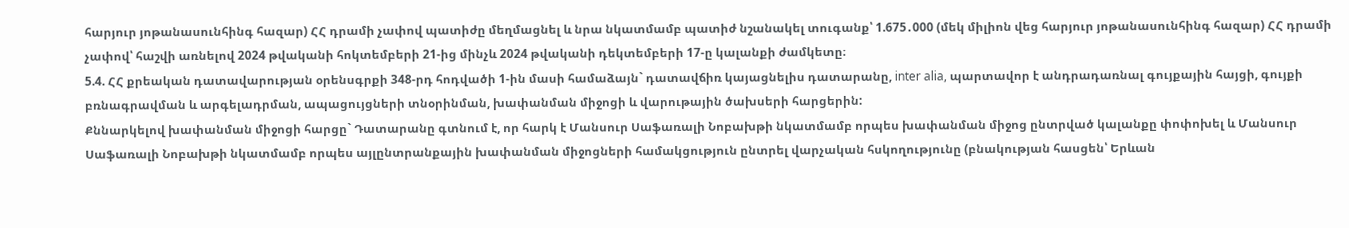հարյուր յոթանասունհինգ հազար) ՀՀ դրամի չափով պատիժը մեղմացնել և նրա նկատմամբ պատիժ նշանակել տուգանք՝ 1.675․000 (մեկ միլիոն վեց հարյուր յոթանասունհինգ հազար) ՀՀ դրամի չափով՝ հաշվի առնելով 2024 թվականի հոկտեմբերի 21-ից մինչև 2024 թվականի դեկտեմբերի 17-ը կալանքի ժամկետը։
5.4. ՀՀ քրեական դատավարության օրենսգրքի 348-րդ հոդվածի 1-ին մասի համաձայն` դատավճիռ կայացնելիս դատարանը, inter alia, պարտավոր է անդրադառնալ գույքային հայցի, գույքի բռնագրավման և արգելադրման, ապացույցների տնօրինման, խափանման միջոցի և վարութային ծախսերի հարցերին:
Քննարկելով խափանման միջոցի հարցը` Դատարանը գտնում է, որ հարկ է Մանսուր Սաֆառալի Նոբախթի նկատմամբ որպես խափանման միջոց ընտրված կալանքը փոփոխել և Մանսուր Սաֆառալի Նոբախթի նկատմամբ որպես այլընտրանքային խափանման միջոցների համակցություն ընտրել վարչական հսկողությունը (բնակության հասցեն՝ Երևան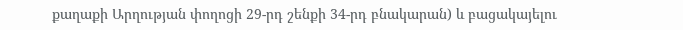քաղաքի Արղության փողոցի 29-րդ շենքի 34-րդ բնակարան) և բացակայելու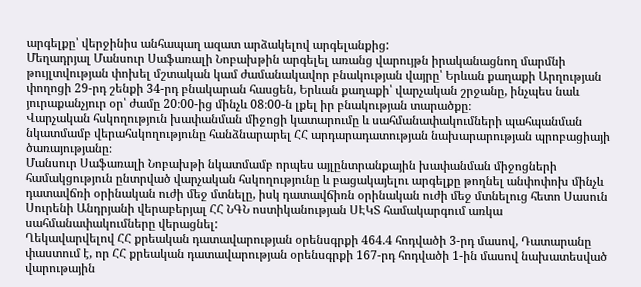արգելքը՝ վերջինիս անհապաղ ազատ արձակելով արգելանքից:
Մեղադրյալ Մանսուր Սաֆառալի Նոբախթին արգելել առանց վարույթն իրականացնող մարմնի թույլտվության փոխել մշտական կամ ժամանակավոր բնակության վայրը՝ Երևան քաղաքի Արղության փողոցի 29-րդ շենքի 34-րդ բնակարան հասցեն, Երևան քաղաքի՝ վարչական շրջանը, ինչպես նաև յուրաքանչյուր օր՝ ժամը 20։00-ից մինչև 08։00-ն լքել իր բնակության տարածքը։
Վարչական հսկողություն խափանման միջոցի կատարումը և սահմանափակումների պահպանման նկատմամբ վերահսկողությունը հանձնարարել ՀՀ արդարադատության նախարարության պրոբացիայի ծառայությանը։
Մանսուր Սաֆառալի Նոբախթի նկատմամբ որպես այլընտրանքային խափանման միջոցների համակցություն ընտրված վարչական հսկողությունը և բացակայելու արգելքը թողնել անփոփոխ մինչև դատավճռի օրինական ուժի մեջ մտնելը, իսկ դատավճիռն օրինական ուժի մեջ մտնելուց հետո Սասուն Սուրենի Անդրյանի վերաբերյալ ՀՀ ՆԳՆ ոստիկանության ՍԷԿՏ համակարգում առկա սահմանափակումները վերացնել:
Ղեկավարվելով ՀՀ քրեական դատավարության օրենսգրքի 464.4 հոդվածի 3-րդ մասով, Դատարանը փաստում է, որ ՀՀ քրեական դատավարության օրենսգրքի 167-րդ հոդվածի 1-ին մասով նախատեսված վարութային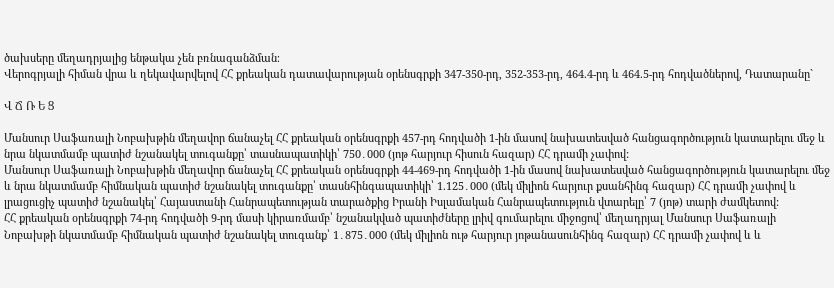ծախսերը մեղադրյալից ենթակա չեն բռնագանձման։
Վերոգրյալի հիման վրա և ղեկավարվելով ՀՀ քրեական դատավարության օրենսգրքի 347-350-րդ, 352-353-րդ, 464.4-րդ և 464.5-րդ հոդվածներով, Դատարանը`

Վ Ճ Ռ Ե Ց

Մանսուր Սաֆառալի Նոբախթին մեղավոր ճանաչել ՀՀ քրեական օրենսգրքի 457-րդ հոդվածի 1-ին մասով նախատեսված հանցագործություն կատարելու մեջ և նրա նկատմամբ պատիժ նշանակել տուգանքը՝ տասնապատիկի՝ 750․000 (յոթ հարյուր հիսուն հազար) ՀՀ դրամի չափով:
Մանսուր Սաֆառալի Նոբախթին մեղավոր ճանաչել ՀՀ քրեական օրենսգրքի 44-469-րդ հոդվածի 1-ին մասով նախատեսված հանցագործություն կատարելու մեջ և նրա նկատմամբ հիմնական պատիժ նշանակել տուգանքը՝ տասնհինգապատիկի՝ 1.125․000 (մեկ միլիոն հարյուր քսանհինգ հազար) ՀՀ դրամի չափով և լրացուցիչ պատիժ նշանակել՝ Հայաստանի Հանրապետության տարածքից Իրանի Իսլամական Հանրապետություն վտարելը՝ 7 (յոթ) տարի ժամկետով:
ՀՀ քրեական օրենսգրքի 74-րդ հոդվածի 9-րդ մասի կիրառմամբ՝ նշանակված պատիժները լրիվ գումարելու միջոցով՝ մեղադրյալ Մանսուր Սաֆառալի Նոբախթի նկատմամբ հիմնական պատիժ նշանակել տուգանք՝ 1․875․000 (մեկ միլիոն ութ հարյուր յոթանասունհինգ հազար) ՀՀ դրամի չափով և և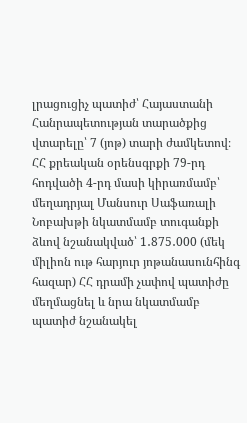լրացուցիչ պատիժ՝ Հայաստանի Հանրապետության տարածքից վտարելը՝ 7 (յոթ) տարի ժամկետով։
ՀՀ քրեական օրենսգրքի 79-րդ հոդվածի 4-րդ մասի կիրառմամբ՝ մեղադրյալ Մանսուր Սաֆառալի Նոբախթի նկատմամբ տուգանքի ձևով նշանակված՝ 1․875․000 (մեկ միլիոն ութ հարյուր յոթանասունհինգ հազար) ՀՀ դրամի չափով պատիժը մեղմացնել և նրա նկատմամբ պատիժ նշանակել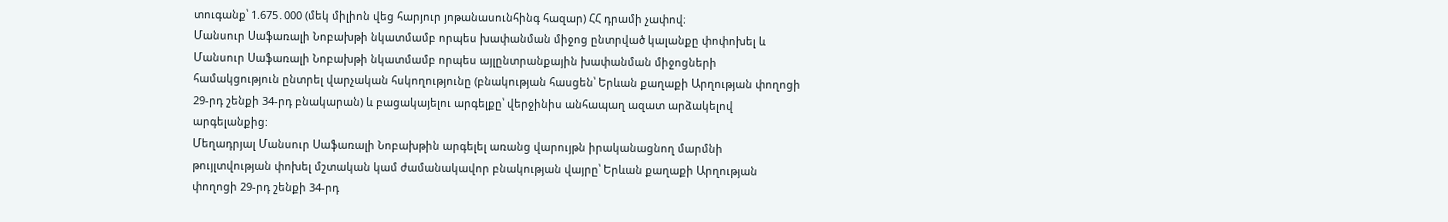տուգանք՝ 1.675․000 (մեկ միլիոն վեց հարյուր յոթանասունհինգ հազար) ՀՀ դրամի չափով։
Մանսուր Սաֆառալի Նոբախթի նկատմամբ որպես խափանման միջոց ընտրված կալանքը փոփոխել և Մանսուր Սաֆառալի Նոբախթի նկատմամբ որպես այլընտրանքային խափանման միջոցների համակցություն ընտրել վարչական հսկողությունը (բնակության հասցեն՝ Երևան քաղաքի Արղության փողոցի 29-րդ շենքի 34-րդ բնակարան) և բացակայելու արգելքը՝ վերջինիս անհապաղ ազատ արձակելով արգելանքից:
Մեղադրյալ Մանսուր Սաֆառալի Նոբախթին արգելել առանց վարույթն իրականացնող մարմնի թույլտվության փոխել մշտական կամ ժամանակավոր բնակության վայրը՝ Երևան քաղաքի Արղության փողոցի 29-րդ շենքի 34-րդ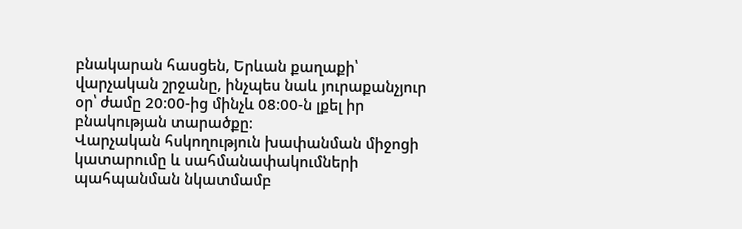բնակարան հասցեն, Երևան քաղաքի՝ վարչական շրջանը, ինչպես նաև յուրաքանչյուր օր՝ ժամը 20։00-ից մինչև 08։00-ն լքել իր բնակության տարածքը։
Վարչական հսկողություն խափանման միջոցի կատարումը և սահմանափակումների պահպանման նկատմամբ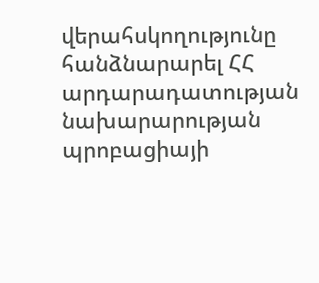վերահսկողությունը հանձնարարել ՀՀ արդարադատության նախարարության պրոբացիայի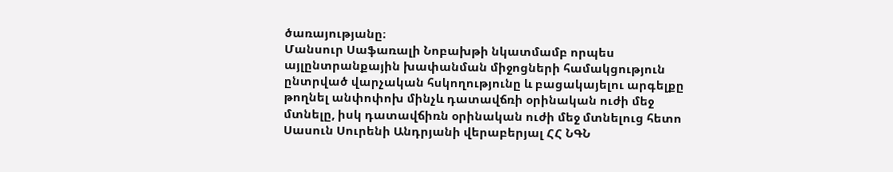ծառայությանը։
Մանսուր Սաֆառալի Նոբախթի նկատմամբ որպես այլընտրանքային խափանման միջոցների համակցություն ընտրված վարչական հսկողությունը և բացակայելու արգելքը թողնել անփոփոխ մինչև դատավճռի օրինական ուժի մեջ մտնելը, իսկ դատավճիռն օրինական ուժի մեջ մտնելուց հետո Սասուն Սուրենի Անդրյանի վերաբերյալ ՀՀ ՆԳՆ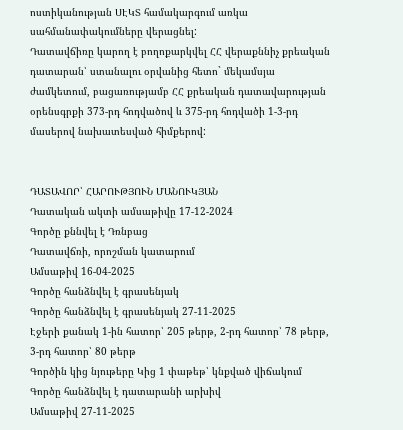ոստիկանության ՍԷԿՏ համակարգում առկա սահմանափակումները վերացնել:
Դատավճիռը կարող է բողոքարկվել ՀՀ վերաքննիչ քրեական դատարան՝ ստանալու օրվանից հետո` մեկամսյա ժամկետում, բացառությամբ ՀՀ քրեական դատավարության օրենսգրքի 373-րդ հոդվածով և 375-րդ հոդվածի 1-3-րդ մասերով նախատեսված հիմքերով:


ԴԱՏԱՎՈՐ՝ ՀԱՐՈՒԹՅՈՒՆ ՄԱՆՈՒԿՅԱՆ
Դատական ակտի ամսաթիվը 17-12-2024
Գործը քննվել է Դռնբաց
Դատավճռի, որոշման կատարում
Ամսաթիվ 16-04-2025
Գործը հանձնվել է գրասենյակ
Գործը հանձնվել է գրասենյակ 27-11-2025
Էջերի քանակ 1-ին հատոր՝ 205 թերթ, 2-րդ հատոր՝ 78 թերթ, 3-րդ հատոր՝ 80 թերթ
Գործին կից նյութերը Կից 1 փաթեթ՝ կնքված վիճակում
Գործը հանձնվել է դատարանի արխիվ
Ամսաթիվ 27-11-2025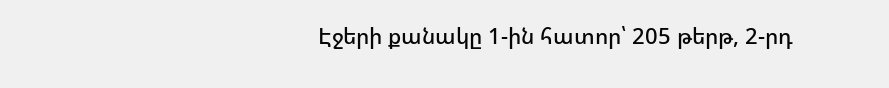Էջերի քանակը 1-ին հատոր՝ 205 թերթ, 2-րդ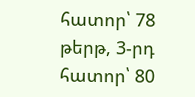հատոր՝ 78 թերթ, 3-րդ հատոր՝ 80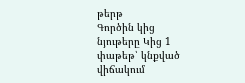թերթ
Գործին կից նյութերը Կից 1 փաթեթ՝ կնքված վիճակում